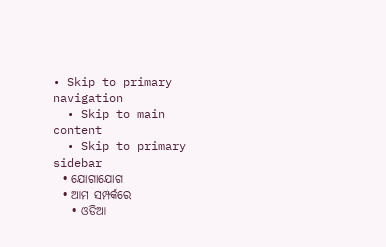• Skip to primary navigation
  • Skip to main content
  • Skip to primary sidebar
  • ଯୋଗାଯୋଗ
  • ଆମ ସମ୍ପର୍କରେ
    • ଓଡିଆ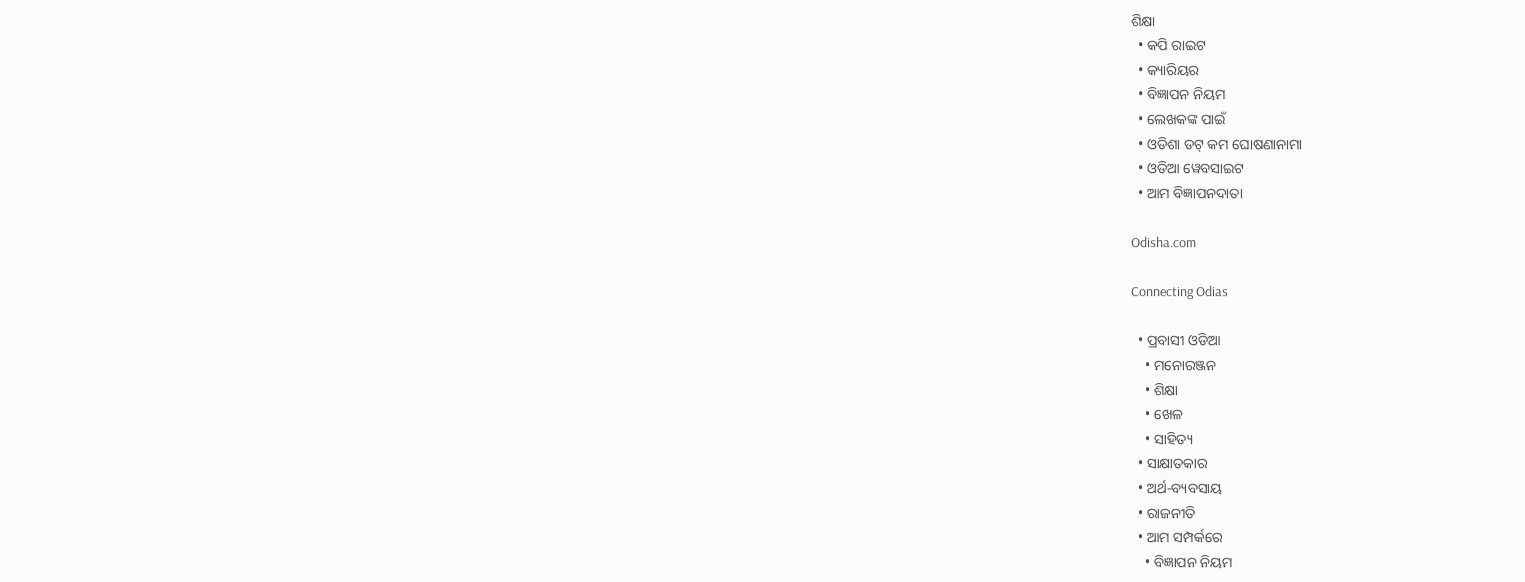ଶିକ୍ଷା
  • କପି ରାଇଟ
  • କ୍ୟାରିୟର
  • ବିଜ୍ଞାପନ ନିୟମ
  • ଲେଖକଙ୍କ ପାଇଁ
  • ଓଡିଶା ଡଟ୍ କମ ଘୋଷଣାନାମା
  • ଓଡିଆ ୱେବସାଇଟ
  • ଆମ ବିଜ୍ଞାପନଦାତା

Odisha.com

Connecting Odias

  • ପ୍ରବାସୀ ଓଡିଆ
    • ମନୋରଞ୍ଜନ
    • ଶିକ୍ଷା
    • ଖେଳ
    • ସାହିତ୍ୟ
  • ସାକ୍ଷାତକାର
  • ଅର୍ଥ-ବ୍ୟବସାୟ
  • ରାଜନୀତି
  • ଆମ ସମ୍ପର୍କରେ
    • ବିଜ୍ଞାପନ ନିୟମ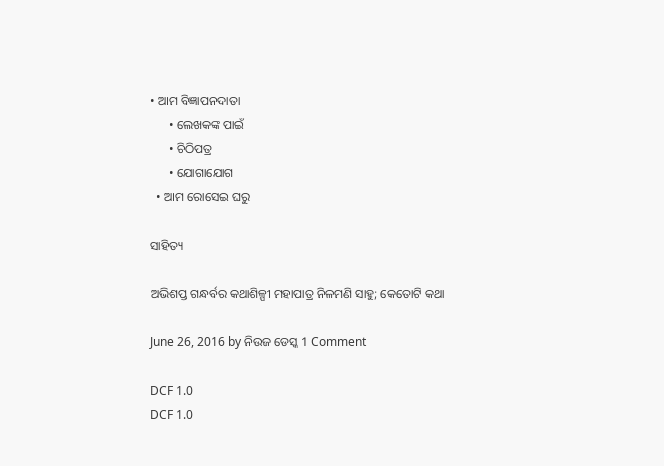• ଆମ ବିଜ୍ଞାପନଦାତା
      • ଲେଖକଙ୍କ ପାଇଁ
      • ଚିଠିପତ୍ର
      • ଯୋଗାଯୋଗ
  • ଆମ ରୋସେଇ ଘରୁ

ସାହିତ୍ୟ

ଅଭିଶପ୍ତ ଗନ୍ଧର୍ବର କଥାଶିଳ୍ପୀ ମହାପାତ୍ର ନିଳମଣି ସାହୁ; କେତୋଟି କଥା

June 26, 2016 by ନିଉଜ ଡେସ୍କ 1 Comment

DCF 1.0
DCF 1.0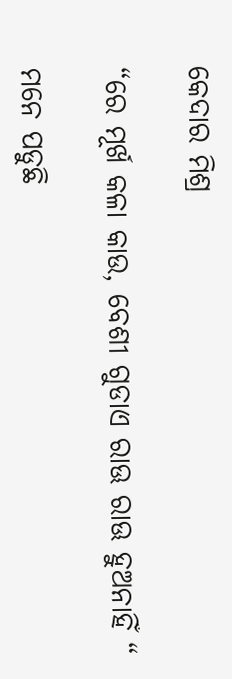କେଦାର ମିଶ୍ର

“ରେ ମୂର୍ଖ କଳା କାଉ, ବେଶୀ ଗୁଡାଏ ରାଊ ରାଊ ହୁଅନାହିଁ “

ମନେ ପଡୁଛି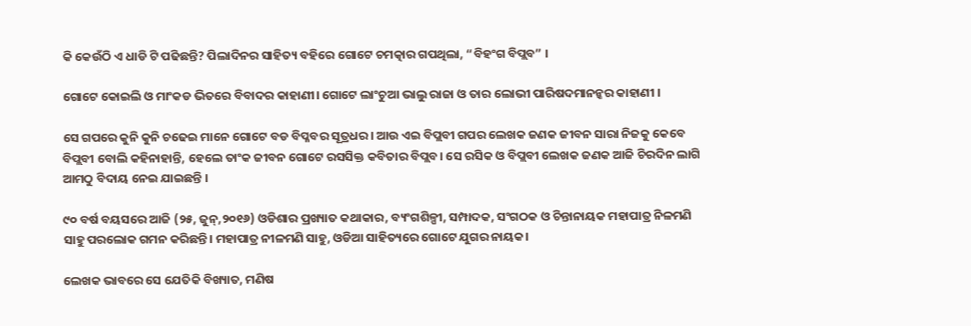କି କେଉଁଠି ଏ ଧାଡି ଟି ପଢିଛନ୍ତି? ପିଲାଦିନର ସାହିତ୍ୟ ବହିରେ ଗୋଟେ ଚମତ୍କାର ଗପଥିଲା, “ବିହଂଗ ବିପ୍ଲବ” ।

ଗୋଟେ କୋଇଲି ଓ ମାଂକଡ ଭିତରେ ବିବାଦର କାହାଣୀ। ଗୋଟେ ଲାଂଚୁଆ ଭାଲୁ ରାଜା ଓ ତାର ଲୋଭୀ ପାରିଷଦମାନନ୍କର କାହାଣୀ ।

ସେ ଗପରେ କୁନି କୁନି ଚଢେଇ ମାନେ ଗୋଟେ ବଡ ବିପ୍ଳବର ସୂତ୍ରଧର। ଆଉ ଏଇ ବିପ୍ଲବୀ ଗପର ଲେଖକ ଜଣକ ଜୀବନ ସାରା ନିଜକୁ କେବେ ବିପ୍ଲବୀ ବୋଲି କହିନାହାନ୍ତି, ହେଲେ ତାଂକ ଜୀବନ ଗୋଟେ ରସସିକ୍ତ କବିତାର ବିପ୍ଲବ। ସେ ରସିକ ଓ ବିପ୍ଲବୀ ଲେଖକ ଜଣକ ଆଜି ଚିରଦିନ ଲାଗି ଆମଠୁ ବିଦାୟ ନେଇ ଯାଇଛନ୍ତି ।

୯୦ ବର୍ଷ ବୟସରେ ଆଜି (୨୫, ଜୁନ୍,୨୦୧୬) ଓଡିଶାର ପ୍ରଖ୍ୟାତ କଥାକାର, ବ୍ୟଂଗଶିଳ୍ପୀ, ସମ୍ପାଦକ, ସଂଗଠକ ଓ ଚିନ୍ତାନାୟକ ମହାପାତ୍ର ନିଳମଣି ସାହୁ ପରଲୋକ ଗମନ କରିଛନ୍ତି। ମହାପାତ୍ର ନୀଳମଣି ସାହୁ, ଓଡିଆ ସାହିତ୍ୟରେ ଗୋଟେ ଯୁଗର ନାୟକ।

ଲେଖକ ଭାବରେ ସେ ଯେତିକି ବିଖ୍ୟାତ, ମଣିଷ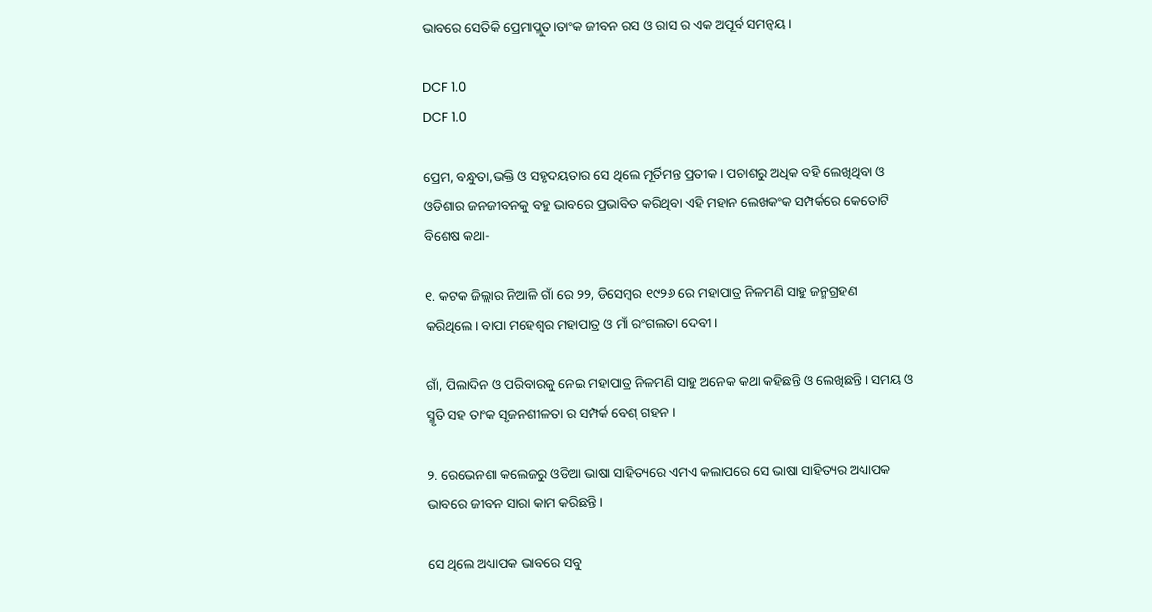ଭାବରେ ସେତିକି ପ୍ରେମାପ୍ଲୁତ।ତାଂକ ଜୀବନ ରସ ଓ ରାସ ର ଏକ ଅପୂର୍ବ ସମନ୍ବୟ ।

DCF 1.0
DCF 1.0

ପ୍ରେମ, ବନ୍ଧୁତା,ଭକ୍ତି ଓ ସହୃଦୟତାର ସେ ଥିଲେ ମୂର୍ତିମନ୍ତ ପ୍ରତୀକ। ପଚାଶରୁ ଅଧିକ ବହି ଲେଖିଥିବା ଓ ଓଡିଶାର ଜନଜୀବନକୁ ବହୁ ଭାବରେ ପ୍ରଭାବିତ କରିଥିବା ଏହି ମହାନ ଲେଖକଂକ ସମ୍ପର୍କରେ କେତୋଟି ବିଶେଷ କଥା-

୧. କଟକ ଜିଲ୍ଲାର ନିଆଳି ଗାଁ ରେ ୨୨, ଡିସେମ୍ବର ୧୯୨୬ ରେ ମହାପାତ୍ର ନିଳମଣି ସାହୁ ଜନ୍ମଗ୍ରହଣ କରିଥିଲେ। ବାପା ମହେଶ୍ବର ମହାପାତ୍ର ଓ ମାଁ ରଂଗଲତା ଦେବୀ ।

ଗାଁ, ପିଲାଦିନ ଓ ପରିବାରକୁ ନେଇ ମହାପାତ୍ର ନିଳମଣି ସାହୁ ଅନେକ କଥା କହିଛନ୍ତି ଓ ଲେଖିଛନ୍ତି। ସମୟ ଓ ସ୍ମୃତି ସହ ତାଂକ ସୃଜନଶୀଳତା ର ସମ୍ପର୍କ ବେଶ୍ ଗହନ ।

୨. ରେଭେନଶା କଲେଜରୁ ଓଡିଆ ଭାଷା ସାହିତ୍ୟରେ ଏମଏ କଲାପରେ ସେ ଭାଷା ସାହିତ୍ୟର ଅଧ୍ୟାପକ ଭାବରେ ଜୀବନ ସାରା କାମ କରିଛନ୍ତି।

ସେ ଥିଲେ ଅଧ୍ୟାପକ ଭାବରେ ସବୁ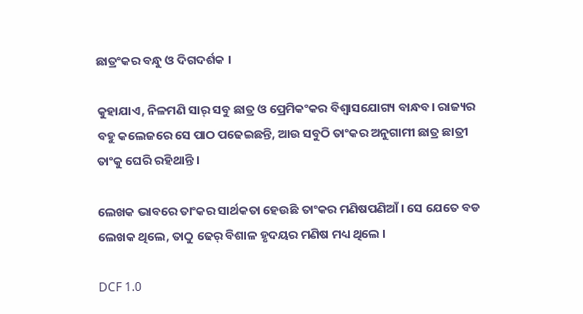ଛାତ୍ରଂକର ବନ୍ଧୁ ଓ ଦିଗଦର୍ଶକ ।

କୁହାଯାଏ, ନିଳମଣି ସାର୍ ସବୁ ଛାତ୍ର ଓ ପ୍ରେମିକଂକର ବିଶ୍ବାସଯୋଗ୍ୟ ବାନ୍ଧବ। ରାଜ୍ୟର ବହୁ କଲେଜରେ ସେ ପାଠ ପଢେଇଛନ୍ତି, ଆଉ ସବୁଠି ତାଂକର ଅନୁଗାମୀ ଛାତ୍ର ଛାତ୍ରୀ ତାଂକୁ ଘେରି ରହିଥାନ୍ତି ।

ଲେଖକ ଭାବରେ ତାଂକର ସାର୍ଥକତା ହେଉଛି ତାଂକର ମଣିଷପଣିଆଁ । ସେ ଯେତେ ବଡ ଲେଖକ ଥିଲେ, ତାଠୁ ଢେର୍ ବିଶାଳ ହୃଦୟର ମଣିଷ ମଧ୍ୟ ଥିଲେ ।

DCF 1.0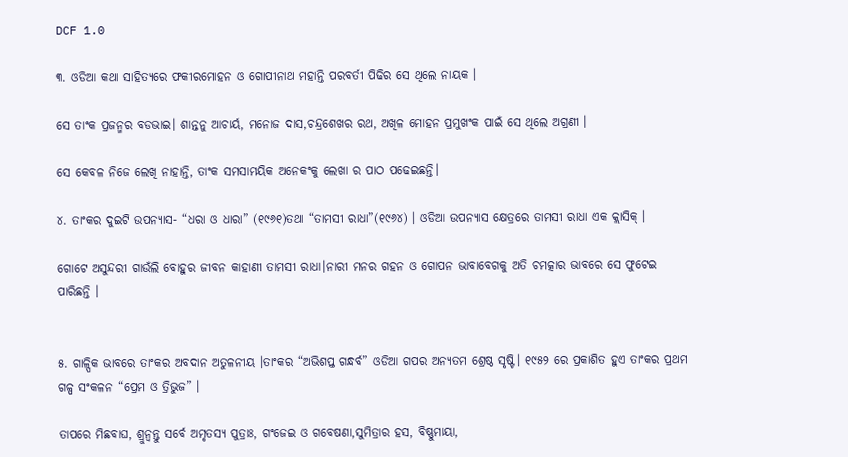DCF 1.0

୩. ଓଡିଆ କଥା ସାହିତ୍ୟରେ ଫକୀରମୋହନ ଓ ଗୋପୀନାଥ ମହାନ୍ତି ପରବର୍ତୀ ପିଢିର ସେ ଥିଲେ ନାୟକ ।

ସେ ତାଂକ ପ୍ରଜନ୍ମର ବଡଭାଇ। ଶାନ୍ତନୁ ଆଚାର୍ୟ, ମନୋଜ ଦାସ,ଚନ୍ଦ୍ରଶେଖର ରଥ, ଅଖିଳ ମୋହନ ପ୍ରମୁଖଂକ ପାଇଁ ସେ ଥିଲେ ଅଗ୍ରଣୀ ।

ସେ କେବଳ ନିଜେ ଲେଖି ନାହାନ୍ତି, ତାଂକ ସମସାମୟିକ ଅନେକଂକୁ ଲେଖା ର ପାଠ ପଢେଇଛନ୍ତି।

୪. ତାଂକର ଦୁଇଟି ଉପନ୍ୟାସ- “ଧରା ଓ ଧାରା” (୧୯୬୧)ତଥା “ତାମସୀ ରାଧା”(୧୯୬୪) । ଓଡିଆ ଉପନ୍ୟାସ କ୍ଷେତ୍ରରେ ତାମସୀ ରାଧା ଏକ କ୍ଲାସିକ୍ ।

ଗୋଟେ ଅସୁନ୍ଦରୀ ଗାଉଁଲି ବୋହୁର ଜୀବନ କାହାଣୀ ତାମସୀ ରାଧା।ନାରୀ ମନର ଗହନ ଓ ଗୋପନ ଭାବାବେଗକୁ ଅତି ଚମତ୍କାର ଭାବରେ ସେ ଫୁଟେଇ ପାରିଛନ୍ତି ।


୫. ଗାଳ୍ପିକ ଭାବରେ ତାଂକର ଅବଦାନ ଅତୁଳନୀୟ ।ତାଂକର “ଅଭିଶପ୍ତ ଗନ୍ଧର୍ବ” ଓଡିଆ ଗପର ଅନ୍ୟତମ ଶ୍ରେଷ୍ଠ ସୃଷ୍ଟି। ୧୯୫୨ ରେ ପ୍ରକାଶିତ ହୁଏ ତାଂକର ପ୍ରଥମ ଗଳ୍ପ ସଂକଳନ “ପ୍ରେମ ଓ ତ୍ରିଭୁଜ” ।

ତାପରେ ମିଛବାଘ, ଶ୍ରୁନ୍ବନ୍ତୁ ସର୍ବେ ଅମୃତସ୍ୟ ପୁତ୍ରାଃ, ଗଂଜେଇ ଓ ଗବେଷଣା,ସୁମିତ୍ରାର ହସ, ବିଷ୍ଣୁମାୟା,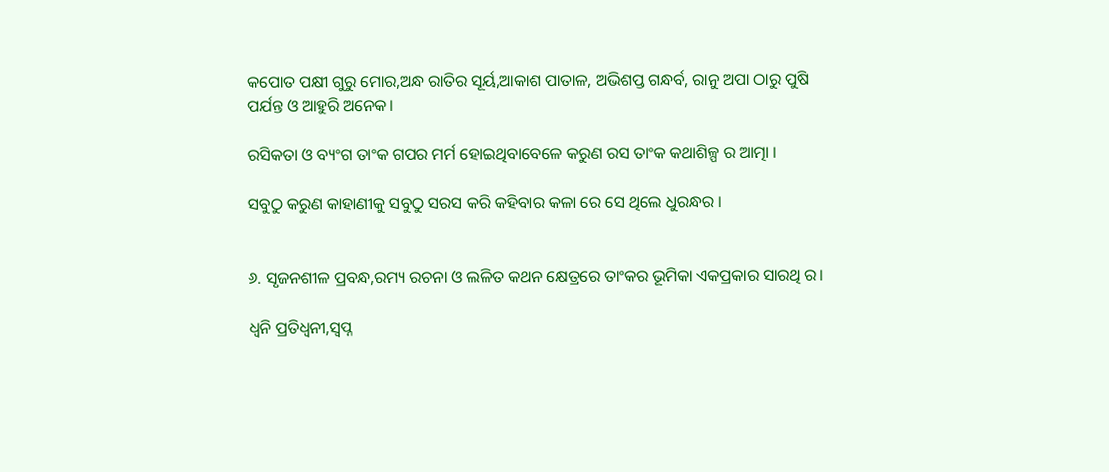କପୋତ ପକ୍ଷୀ ଗୁରୁ ମୋର,ଅନ୍ଧ ରାତିର ସୂର୍ୟ,ଆକାଶ ପାତାଳ, ଅଭିଶପ୍ତ ଗନ୍ଧର୍ବ, ରାନୁ ଅପା ଠାରୁ ପୁଷି ପର୍ଯନ୍ତ ଓ ଆହୁରି ଅନେକ।

ରସିକତା ଓ ବ୍ୟଂଗ ତାଂକ ଗପର ମର୍ମ ହୋଇଥିବାବେଳେ କରୁଣ ରସ ତାଂକ କଥାଶିଳ୍ପ ର ଆତ୍ମା ।

ସବୁଠୁ କରୁଣ କାହାଣୀକୁ ସବୁଠୁ ସରସ କରି କହିବାର କଳା ରେ ସେ ଥିଲେ ଧୁରନ୍ଧର ।


୬. ସୃଜନଶୀଳ ପ୍ରବନ୍ଧ,ରମ୍ୟ ରଚନା ଓ ଲଳିତ କଥନ କ୍ଷେତ୍ରରେ ତାଂକର ଭୂମିକା ଏକପ୍ରକାର ସାରଥି ର।

ଧ୍ବନି ପ୍ରତିଧ୍ବନୀ,ସ୍ବପ୍ନ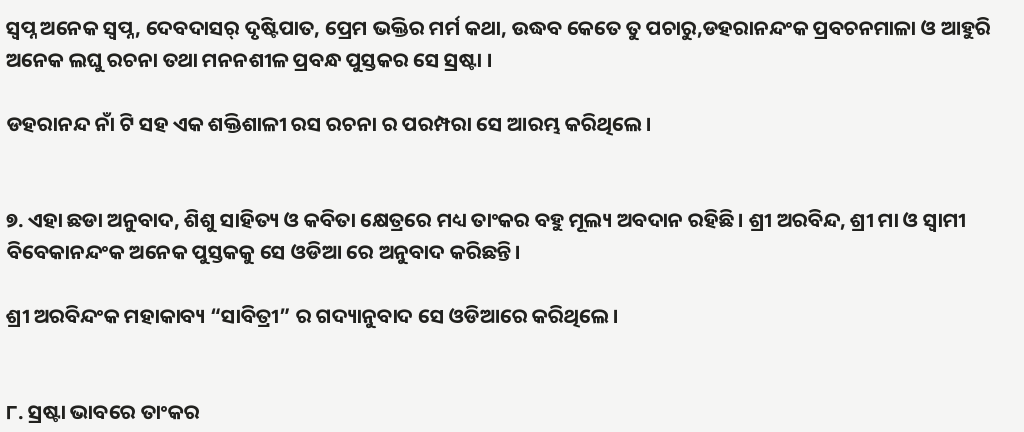ସ୍ବପ୍ନ ଅନେକ ସ୍ବପ୍ନ, ଦେବଦାସର୍ ଦୃଷ୍ଟିପାତ, ପ୍ରେମ ଭକ୍ତିର ମର୍ମ କଥା, ଉଦ୍ଧବ କେତେ ତୁ ପଚାରୁ,ଡହରାନନ୍ଦଂକ ପ୍ରବଚନମାଳା ଓ ଆହୁରି ଅନେକ ଲଘୁ ରଚନା ତଥା ମନନଶୀଳ ପ୍ରବନ୍ଧ ପୁସ୍ତକର ସେ ସ୍ରଷ୍ଟା ।

ଡହରାନନ୍ଦ ନାଁ ଟି ସହ ଏକ ଶକ୍ତିଶାଳୀ ରସ ରଚନା ର ପରମ୍ପରା ସେ ଆରମ୍ଭ କରିଥିଲେ।


୭. ଏହା ଛଡା ଅନୁବାଦ, ଶିଶୁ ସାହିତ୍ୟ ଓ କବିତା କ୍ଷେତ୍ରରେ ମଧ୍ୟ ତାଂକର ବହୁ ମୂଲ୍ୟ ଅବଦାନ ରହିଛି। ଶ୍ରୀ ଅରବିନ୍ଦ, ଶ୍ରୀ ମା ଓ ସ୍ବାମୀ ବିବେକାନନ୍ଦଂକ ଅନେକ ପୁସ୍ତକକୁ ସେ ଓଡିଆ ରେ ଅନୁବାଦ କରିଛନ୍ତି।

ଶ୍ରୀ ଅରବିନ୍ଦଂକ ମହାକାବ୍ୟ “ସାବିତ୍ରୀ” ର ଗଦ୍ୟାନୁବାଦ ସେ ଓଡିଆରେ କରିଥିଲେ।


୮. ସ୍ରଷ୍ଟା ଭାବରେ ତାଂକର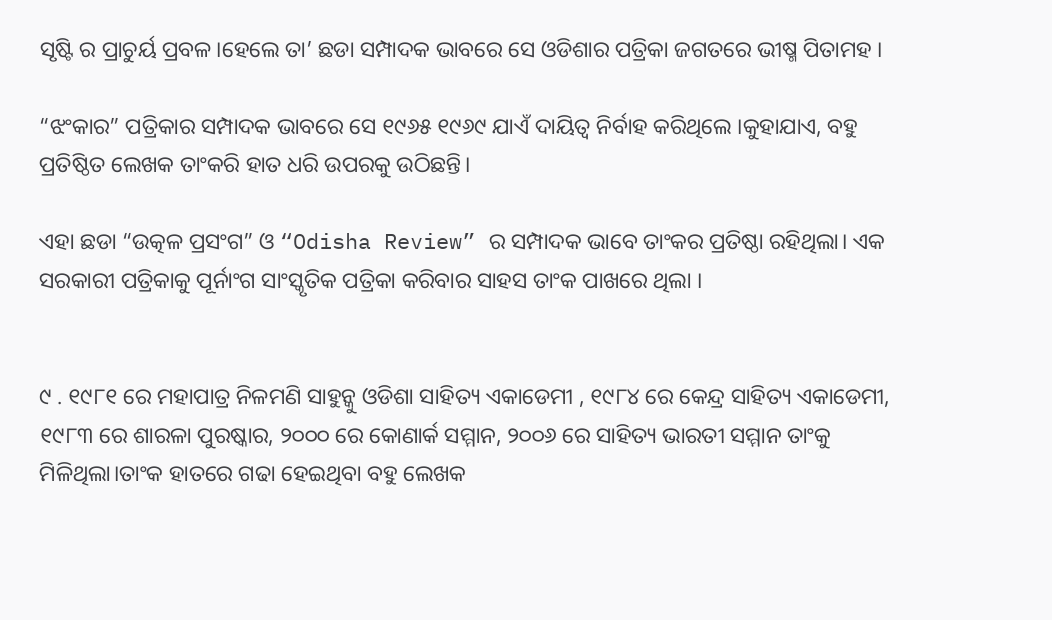ସୃଷ୍ଟି ର ପ୍ରାଚୁର୍ୟ ପ୍ରବଳ।ହେଲେ ତା’ ଛଡା ସମ୍ପାଦକ ଭାବରେ ସେ ଓଡିଶାର ପତ୍ରିକା ଜଗତରେ ଭୀଷ୍ମ ପିତାମହ ।

“ଝଂକାର” ପତ୍ରିକାର ସମ୍ପାଦକ ଭାବରେ ସେ ୧୯୬୫ ୧୯୬୯ ଯାଏଁ ଦାୟିତ୍ବ ନିର୍ବାହ କରିଥିଲେ ।କୁହାଯାଏ, ବହୁ ପ୍ରତିଷ୍ଠିତ ଲେଖକ ତାଂକରି ହାତ ଧରି ଉପରକୁ ଉଠିଛନ୍ତି।

ଏହା ଛଡା “ଉତ୍କଳ ପ୍ରସଂଗ” ଓ “Odisha Review” ର ସମ୍ପାଦକ ଭାବେ ତାଂକର ପ୍ରତିଷ୍ଠା ରହିଥିଲା। ଏକ ସରକାରୀ ପତ୍ରିକାକୁ ପୂର୍ନାଂଗ ସାଂସ୍କୃତିକ ପତ୍ରିକା କରିବାର ସାହସ ତାଂକ ପାଖରେ ଥିଲା ।


୯ . ୧୯୮୧ ରେ ମହାପାତ୍ର ନିଳମଣି ସାହୁନ୍କୁ ଓଡିଶା ସାହିତ୍ୟ ଏକାଡେମୀ , ୧୯୮୪ ରେ କେନ୍ଦ୍ର ସାହିତ୍ୟ ଏକାଡେମୀ, ୧୯୮୩ ରେ ଶାରଳା ପୁରଷ୍କାର, ୨୦୦୦ ରେ କୋଣାର୍କ ସମ୍ମାନ, ୨୦୦୬ ରେ ସାହିତ୍ୟ ଭାରତୀ ସମ୍ମାନ ତାଂକୁ ମିଳିଥିଲା।ତାଂକ ହାତରେ ଗଢା ହେଇଥିବା ବହୁ ଲେଖକ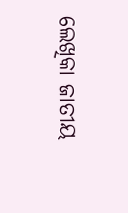ଲେଖିକା ଜାତୀୟ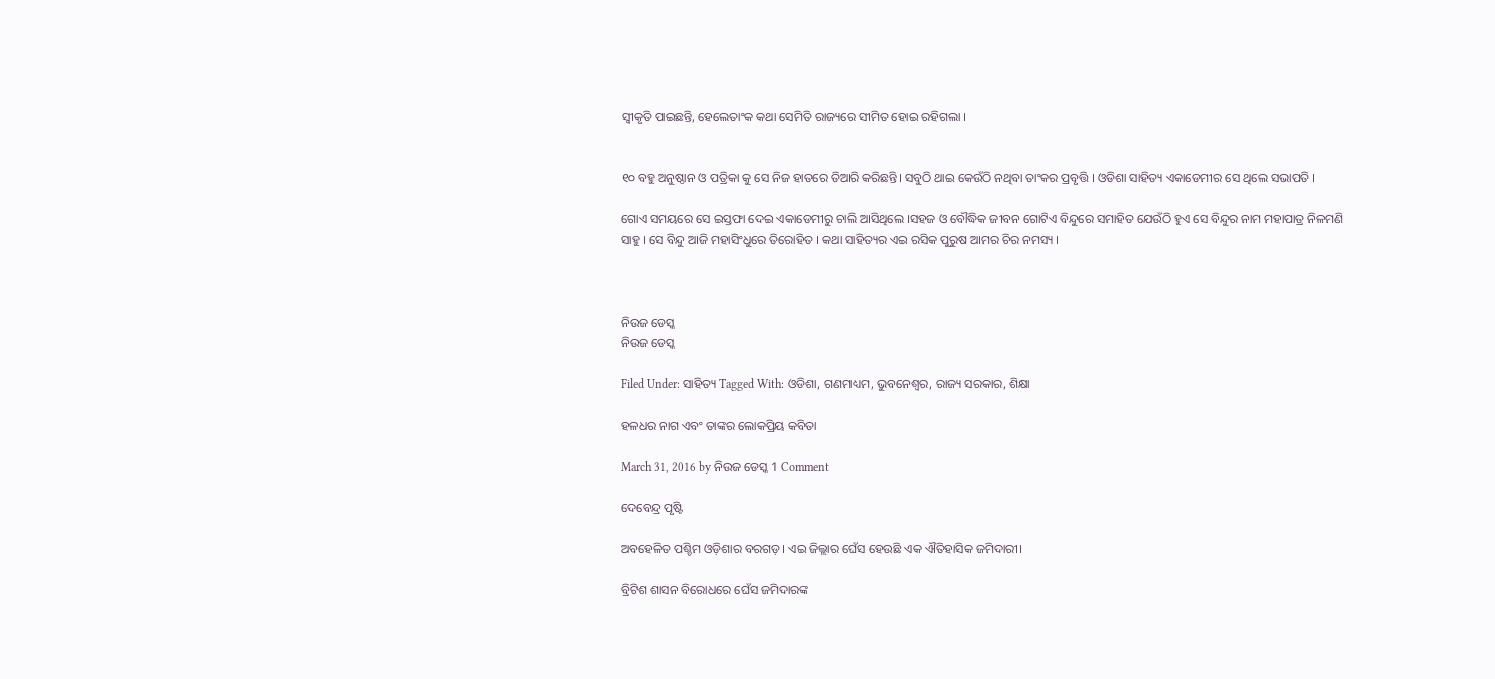ସ୍ବୀକୃତି ପାଇଛନ୍ତି, ହେଲେତାଂକ କଥା ସେମିତି ରାଜ୍ୟରେ ସୀମିତ ହୋଇ ରହିଗଲା ।


୧୦ ବହୁ ଅନୁଷ୍ଠାନ ଓ ପତ୍ରିକା କୁ ସେ ନିଜ ହାତରେ ତିଆରି କରିଛନ୍ତି। ସବୁଠି ଥାଇ କେଉଁଠି ନଥିବା ତାଂକର ପ୍ରବୃତ୍ତି । ଓଡିଶା ସାହିତ୍ୟ ଏକାଡେମୀର ସେ ଥିଲେ ସଭାପତି ।

ଗୋଏ ସମୟରେ ସେ ଇସ୍ତଫା ଦେଇ ଏକାଡେମୀରୁ ଚାଲି ଆସିଥିଲେ ।ସହଜ ଓ ବୌଦ୍ଧିକ ଜୀବନ ଗୋଟିଏ ବିନ୍ଦୁରେ ସମାହିତ ଯେଉଁଠି ହୁଏ ସେ ବିନ୍ଦୁର ନାମ ମହାପାତ୍ର ନିଳମଣି ସାହୁ । ସେ ବିନ୍ଦୁ ଆଜି ମହାସିଂଧୁରେ ତିରୋହିତ । କଥା ସାହିତ୍ୟର ଏଇ ରସିକ ପୁରୁଷ ଆମର ଚିର ନମସ୍ୟ ।



ନିଉଜ ଡେସ୍କ
ନିଉଜ ଡେସ୍କ

Filed Under: ସାହିତ୍ୟ Tagged With: ଓଡିଶା, ଗଣମାଧ୍ୟମ, ଭୁବନେଶ୍ୱର, ରାଜ୍ୟ ସରକାର, ଶିକ୍ଷା

ହଳଧର ନାଗ ଏବଂ ତାଙ୍କର ଲୋକପ୍ରିୟ କବିତା

March 31, 2016 by ନିଉଜ ଡେସ୍କ 1 Comment

ଦେବେନ୍ଦ୍ର ପୃଷ୍ଟି

ଅବହେଳିତ ପଶ୍ଚିମ ଓଡ଼ିଶାର ବରଗଡ଼। ଏଇ ଜିଲ୍ଲାର ଘେଁସ ହେଉଛି ଏକ ଐତିହାସିକ ଜମିଦାରୀ।

ବ୍ରିଟିଶ ଶାସନ ବିରୋଧରେ ଘେଁସ ଜମିଦାରଙ୍କ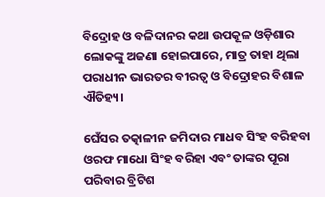ବିଦ୍ରୋହ ଓ ବଳିଦାନର କଥା ଉପକୂଳ ଓଡ଼ିଶାର ଲୋକଙ୍କୁ ଅଜଣା ହୋଇପାରେ, ମାତ୍ର ତାହା ଥିଲା ପରାଧୀନ ଭାରତର ବୀରତ୍ଵ ଓ ବିଦ୍ରୋହର ବିଶାଳ ଐତିହ୍ୟ।

ଘେଁସର ତତ୍କାଳୀନ ଜମିଦାର ମାଧବ ସିଂହ ବରିହବା ଓରଫ ମାଧୋ ସିଂହ ବରିହା ଏବଂ ତାଙ୍କର ପୂରା ପରିବାର ବ୍ରିଟିଶ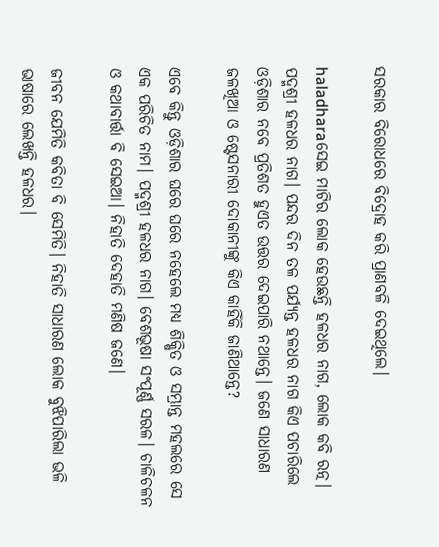ସରକାର ବିରୋଧରେ ବିଦ୍ରୋହ କରି ପ୍ରାଣବଳି ଦେଇଥିଲେ।

haladharaସେଇ ମାଟିର ଲୋକ ହେଉଛନ୍ତି ହଳଧର ନାଗ, ଲୋକ କବି ରତ୍ନ। ପଦ୍ମଶ୍ରୀ ହଳଧର ନାଗ। ପନ୍ଦର ଦିନ ତଳ ପର୍ଯ୍ୟନ୍ତ ହଳଧର ନାଗ କିଏ ପଚାରିଲେ ଓଡ଼ିଶାର ନବେ ପ୍ରତିଶତ ହୁଏତ ଉତ୍ତର ଦେଇପାରି ନଥାନ୍ତେ। ଜଣେ ସାଧାରଣ ଜଳଖିଆ ଓ ଷ୍ଟେସନାରୀ ଦୋକାନୀଙ୍କୁ କିଏ କାହିଁକି ଜାଣିଥାନ୍ତେ?

ଏବେ କିନ୍ତୁ ଓଡ଼ିଶାର ଘରେ ଘରେ ନହେଲେ ମଧ୍ୟ ଶିକ୍ଷିତ ଓ ସମ୍ଭ୍ରାନ୍ତ ମହଲରେ ସେ ଏକ ପରିଚିତ ନାମ। ପଦ୍ମଶ୍ରୀ ହଳଧର ନାଗ। ବେଶଭୂଷା ସଂପୂର୍ଣ୍ଣ ସରଳ। ଚାଳିଚଳନ ଓ କଥାବାର୍ତ୍ତା ବି ସେଇଆ। ନିହାତି ଦେହାତି ମଣିଷ ଜଣେ।

ଜୀବନ ଯେମିତି କବିତା ବି ସେମିତି। ନିହାତି ସାଧାରଣ ଲୋକ ବୁଝିପାରିଲା ଭଳି ଭାଷାରେ ଲେଖନ୍ତି ହଳଧର।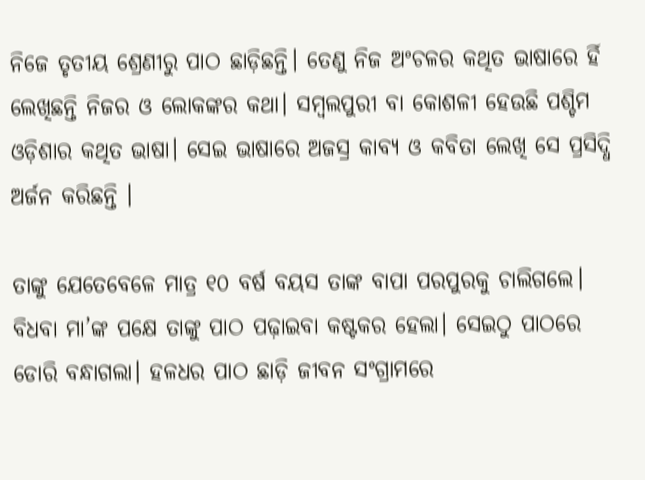ନିଜେ ତୃତୀୟ ଶ୍ରେଣୀରୁ ପାଠ ଛାଡ଼ିଛନ୍ତି। ତେଣୁ ନିଜ ଅଂଚଳର କଥିତ ଭାଷାରେ ର୍ହି ଲେଖିଛନ୍ତି ନିଜର ଓ ଲୋକଙ୍କର କଥା। ସମ୍ବଲପୁରୀ ବା କୋଶଳୀ ହେଉଛି ପଶ୍ଚିମ ଓଡ଼ିଶାର କଥିତ ଭାଷା। ସେଇ ଭାଷାରେ ଅଜସ୍ର କାବ୍ୟ ଓ କବିତା ଲେଖି ସେ ପ୍ରସିଦ୍ଧି ଅର୍ଜନ କରିଛନ୍ତି ।

ତାଙ୍କୁ ଯେତେବେଳେ ମାତ୍ର ୧୦ ବର୍ଷ ବୟସ ତାଙ୍କ ବାପା ପରପୁରକୁ ଚାଲିଗଲେ। ବିଧବା ମା’ଙ୍କ ପକ୍ଷେ ତାଙ୍କୁ ପାଠ ପଢ଼ାଇବା କଷ୍ଟକର ହେଲା। ସେଇଠୁ ପାଠରେ ଡୋରି ବନ୍ଧାଗଲା। ହଳଧର ପାଠ ଛାଡ଼ି ଜୀବନ ସଂଗ୍ରାମରେ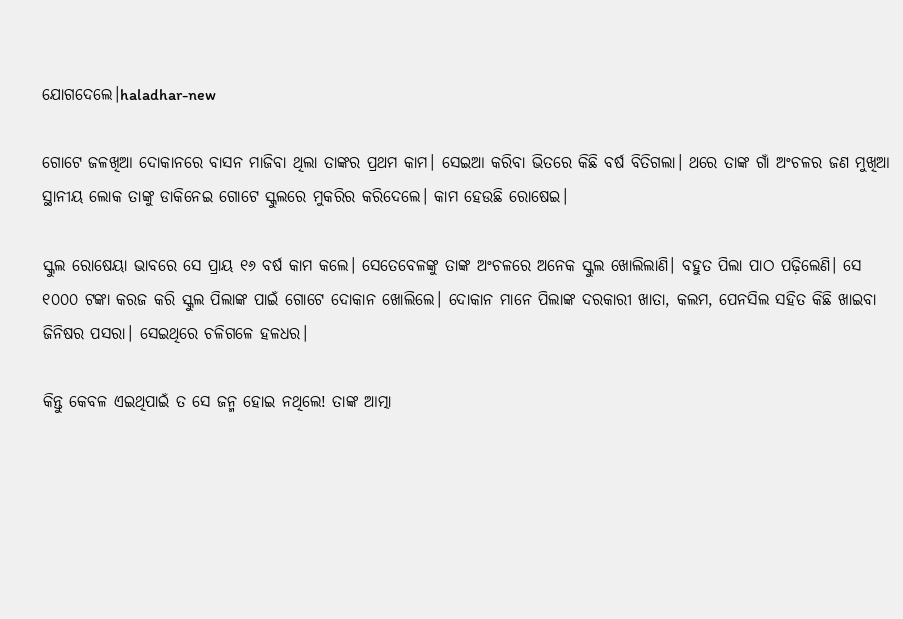ଯୋଗଦେଲେ।haladhar-new

ଗୋଟେ ଜଳଖିଆ ଦୋକାନରେ ବାସନ ମାଜିବା ଥିଲା ତାଙ୍କର ପ୍ରଥମ କାମ। ସେଇଆ କରିବା ଭିତରେ କିଛି ବର୍ଷ ବିତିଗଲା। ଥରେ ତାଙ୍କ ଗାଁ ଅଂଚଳର ଜଣ ମୁଖିଆ ସ୍ଥାନୀୟ ଲୋକ ତାଙ୍କୁ ଡାକିନେଇ ଗୋଟେ ସ୍କୁଲରେ ମୁକରିର କରିଦେଲେ। କାମ ହେଉଛି ରୋଷେଇ।

ସ୍କୁଲ ରୋଷେୟା ଭାବରେ ସେ ପ୍ରାୟ ୧୬ ବର୍ଷ କାମ କଲେ। ସେତେବେଳଙ୍କୁ ତାଙ୍କ ଅଂଚଳରେ ଅନେକ ସ୍କୁଲ ଖୋଲିଲାଣି। ବହୁତ ପିଲା ପାଠ ପଢ଼ିଲେଣି। ସେ ୧୦୦୦ ଟଙ୍କା କରଜ କରି ସ୍କୁଲ ପିଲାଙ୍କ ପାଇଁ ଗୋଟେ ଦୋକାନ ଖୋଲିଲେ। ଦୋକାନ ମାନେ ପିଲାଙ୍କ ଦରକାରୀ ଖାତା, କଲମ, ପେନସିଲ ସହିତ କିଛି ଖାଇବା ଜିନିଷର ପସରା। ସେଇଥିରେ ଚଳିଗଳେ ହଳଧର।

କିନ୍ତୁ କେବଳ ଏଇଥିପାଇଁ ତ ସେ ଜନ୍ମ ହୋଇ ନଥିଲେ! ତାଙ୍କ ଆତ୍ମା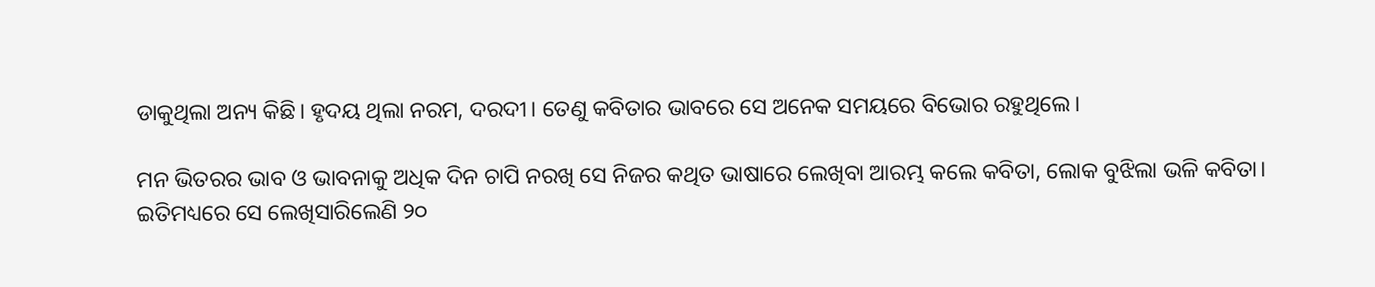ଡାକୁଥିଲା ଅନ୍ୟ କିଛି। ହୃଦୟ ଥିଲା ନରମ, ଦରଦୀ। ତେଣୁ କବିତାର ଭାବରେ ସେ ଅନେକ ସମୟରେ ବିଭୋର ରହୁଥିଲେ।

ମନ ଭିତରର ଭାବ ଓ ଭାବନାକୁ ଅଧିକ ଦିନ ଚାପି ନରଖି ସେ ନିଜର କଥିତ ଭାଷାରେ ଲେଖିବା ଆରମ୍ଭ କଲେ କବିତା, ଲୋକ ବୁଝିଲା ଭଳି କବିତା। ଇତିମଧ୍ୟରେ ସେ ଲେଖିସାରିଲେଣି ୨୦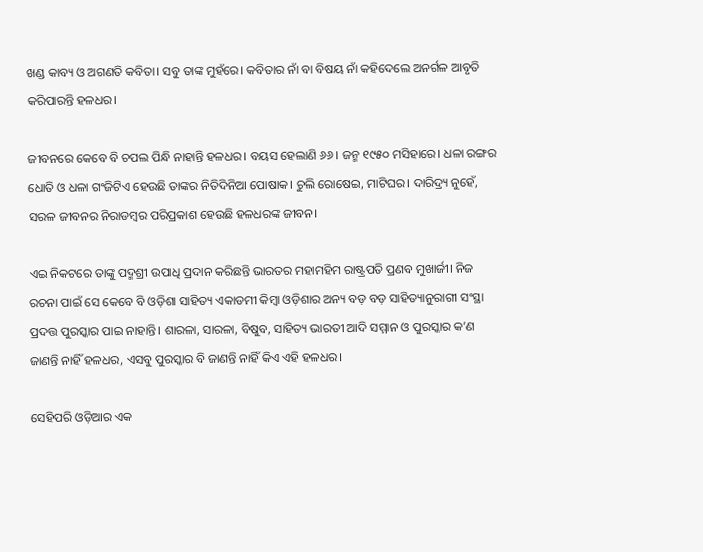ଖଣ୍ଡ କାବ୍ୟ ଓ ଅଗଣତି କବିତା। ସବୁ ତାଙ୍କ ମୁହଁରେ। କବିତାର ନାଁ ବା ବିଷୟ ନାଁ କହିଦେଲେ ଅନର୍ଗଳ ଆବୃତି କରିପାରନ୍ତି ହଳଧର।

ଜୀବନରେ କେବେ ବି ଚପଲ ପିନ୍ଧି ନାହାନ୍ତି ହଳଧର। ବୟସ ହେଲାଣି ୬୬। ଜନ୍ମ ୧୯୫୦ ମସିହାରେ। ଧଳା ରଙ୍ଗର ଧୋତି ଓ ଧଳା ଗଂଜିଟିଏ ହେଉଛି ତାଙ୍କର ନିତିଦିନିଆ ପୋଷାକ। ଚୁଲି ରୋଷେଇ, ମାଟିଘର। ଦାରିଦ୍ର୍ୟ ନୁହେଁ, ସରଳ ଜୀବନର ନିରାଡମ୍ବର ପରିପ୍ରକାଶ ହେଉଛି ହଳଧରଙ୍କ ଜୀବନ।

ଏଇ ନିକଟରେ ତାଙ୍କୁ ପଦ୍ମଶ୍ରୀ ଉପାଧି ପ୍ରଦାନ କରିଛନ୍ତି ଭାରତର ମହାମହିମ ରାଷ୍ଟ୍ରପତି ପ୍ରଣବ ମୁଖାର୍ଜୀ। ନିଜ ରଚନା ପାଇଁ ସେ କେବେ ବି ଓଡ଼ିଶା ସାହିତ୍ୟ ଏକାଡମୀ କିମ୍ବା ଓଡ଼ିଶାର ଅନ୍ୟ ବ‍ଡ଼ ବଡ଼ ସାହିତ୍ୟାନୁରାଗୀ ସଂସ୍ଥା ପ୍ରଦତ୍ତ ପୁରସ୍କାର ପାଇ ନାହାନ୍ତି। ଶାରଳା, ସାରଳା, ବିଷୁବ, ସାହିତ୍ୟ ଭାରତୀ ଆଦି ସମ୍ମାନ ଓ ପୁରସ୍କାର କ’ଣ ଜାଣନ୍ତି ନାହିଁ ହଳଧର, ଏସବୁ ପୁରସ୍କାର ବି ଜାଣନ୍ତି ନାହିଁ କିଏ ଏହି ହଳଧର।

ସେହିପରି ଓଡ଼ିଆର ଏକ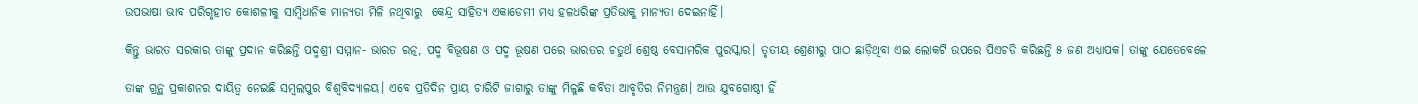ଉପଭାଷା ଭାବ ପରିଗୃହୀତ କୋଶଳୀକୁ ସାମ୍ବିଧାନିକ ମାନ୍ୟତା ମିଳି ନଥିବାରୁ  କେନ୍ଦ୍ର ସାହିତ୍ୟ ଏକାଡେମୀ ମଧ୍ୟ ହଳଧରିଙ୍କ ପ୍ରତିଭାକୁ ମାନ୍ୟତା ଦେଇନାହିଁ।

କିନ୍ତୁ ଭାରତ ସରକାର ତାଙ୍କୁ ପ୍ରଦାନ କରିଛନ୍ତି ପଦ୍ମଶ୍ରୀ ସମ୍ମାନ- ଭାରତ ରତ୍ନ, ପଦ୍ମ ବିଭୂଷଣ ଓ ପଦ୍ମ ଭୂଷଣ ପରେ ଭାରତର ଚତୁର୍ଥ ଶ୍ରେଷ୍ଠ ବେସାମରିକ ପୁରସ୍କାର। ତୃତୀୟ ଶ୍ରେଣୀରୁ ପାଠ ଛାଡ଼ିଥିବା ଏଇ ଲୋକଟି ଉପରେ ପିଏଚଡି କରିଛନ୍ତି ୫ ଜଣ ଅଧ୍ୟାପକ। ତାଙ୍କୁ ଯେତେବେଳେ

ତାଙ୍କ ଗ୍ରନ୍ଥ ପ୍ରକାଶନର ଦାୟିତ୍ଵ ନେଇଛି ସମ୍ବଲପୁର ବିଶ୍ଵବିଦ୍ୟାଳୟ। ଏବେ ପ୍ରତିଦିନ ପ୍ରାୟ ଚାରିଟି ଜାଗାରୁ ତାଙ୍କୁ ମିଳୁଛି କବିତା ଆବୃତିର ନିମନ୍ତ୍ରଣ। ଆଉ ଯୁବଗୋଷ୍ଠୀ ହିଁ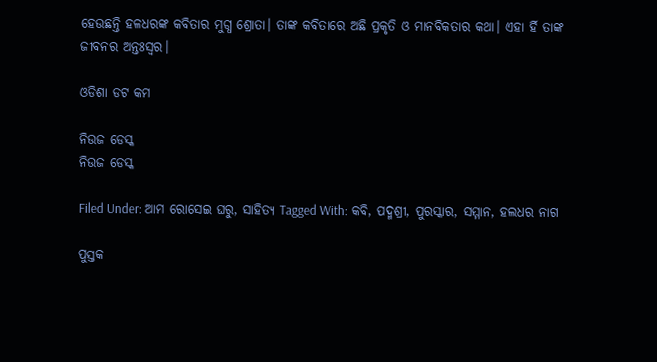ହେଉଛନ୍ତି ହଳଧରଙ୍କ କବିତାର ମୁଗ୍ଧ ଶ୍ରୋତା। ତାଙ୍କ କବିତାରେ ଅଛି ପ୍ରକୃତି ଓ ମାନବିକତାର କଥା। ଏହା ର୍ହି ତାଙ୍କ ଜୀବନର ଅନ୍ତଃସ୍ଵର।

ଓଡିଶା ଡଟ କମ

ନିଉଜ ଡେସ୍କ
ନିଉଜ ଡେସ୍କ

Filed Under: ଆମ ରୋସେଇ ଘରୁ, ସାହିତ୍ୟ Tagged With: କବି, ପଦ୍ମଶ୍ରୀ, ପୁରସ୍କାର, ସମ୍ମାନ, ହଲଧର ନାଗ

ପୁସ୍ତକ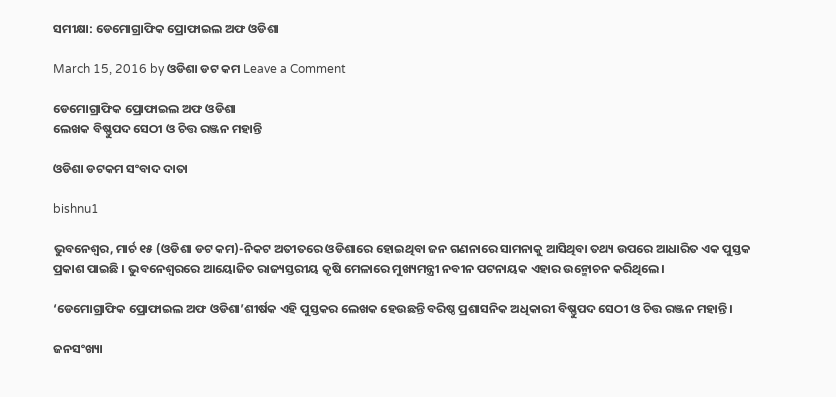ସମୀକ୍ଷା: ଡେମୋଗ୍ରାଫିକ ପ୍ରୋଫାଇଲ ଅଫ ଓଡିଶା

March 15, 2016 by ଓଡିଶା ଡଟ କମ Leave a Comment

ଡେମୋଗ୍ରାଫିକ ପ୍ରୋଫାଇଲ ଅଫ ଓଡିଶା
ଲେଖକ ବିଷ୍ଣୁପଦ ସେଠୀ ଓ ଚିତ୍ତ ରଞ୍ଜନ ମହାନ୍ତି

ଓଡିଶା ଡଟକମ ସଂବାଦ ଦାତା

bishnu1

ଭୁବନେଶ୍ଵର, ମାର୍ଚ ୧୫ (ଓଡିଶା ଡଟ କମ)-ନିକଟ ଅତୀତରେ ଓଡିଶାରେ ହୋଇଥିବା ଜନ ଗଣନାରେ ସାମନାକୁ ଆସିଥିବା ତଥ୍ୟ ଉପରେ ଆଧାରିତ ଏକ ପୁସ୍ତକ ପ୍ରକାଶ ପାଇଛି । ଭୁବନେଶ୍ଵରରେ ଆୟୋଜିତ ରାଜ୍ୟସ୍ତରୀୟ କୃଷି ମେଳାରେ ମୁଖ୍ୟମନ୍ତ୍ରୀ ନବୀନ ପଟନାୟକ ଏହାର ଉନ୍ମୋଚନ କରିଥିଲେ।

‘ଡେମୋଗ୍ରାଫିକ ପ୍ରୋଫାଇଲ ଅଫ ଓଡିଶା’ଶୀର୍ଷକ ଏହି ପୁସ୍ତକର ଲେଖକ ହେଉଛନ୍ତି ବରିଷ୍ଠ ପ୍ରଶାସନିକ ଅଧିକାରୀ ବିଷ୍ଣୁପଦ ସେଠୀ ଓ ଚିତ୍ତ ରଞ୍ଜନ ମହାନ୍ତି ।

ଜନସଂଖ୍ୟା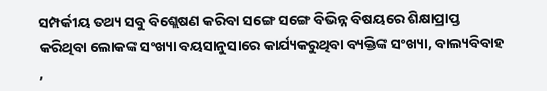ସମ୍ପର୍କୀୟ ତଥ୍ୟ ସବୁ ବିଶ୍ଲେଷଣ କରିବା ସଙ୍ଗେ ସଙ୍ଗେ ବିଭିନ୍ନ ବିଷୟରେ ଶିକ୍ଷାପ୍ରାପ୍ତ କରିଥିବା ଲୋକଙ୍କ ସଂଖ୍ୟା ବୟସାନୁସାରେ କାର୍ଯ୍ୟକରୁଥିବା ବ୍ୟକ୍ତିଙ୍କ ସଂଖ୍ୟା, ବାଲ୍ୟବିବାହ ,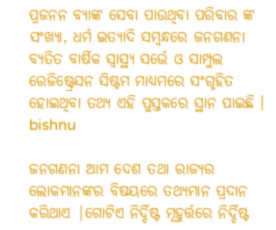ପ୍ରଜନନ ବ୍ୟାଙ୍କ ସେବା ପାଉଥିବା ପରିବାର ଙ୍କ ସଂଖ୍ୟା, ଧର୍ମ ଇତ୍ୟାଦି ସମ୍ବନ୍ଧରେ ଜନଗଣନା ବ୍ୟତିତ ବାର୍ଷିକ ସ୍ୱାସ୍ଥ୍ୟ ସର୍ଭେ ଓ ସାମ୍ପୁଲ ରେଜିଷ୍ଟ୍ରେସନ ସିଷ୍ଟମ ମାଧ୍ୟମରେ ସଂଗୃହିତ ହୋଇଥିବା ତଥ୍ୟ ଏହି ପୁସ୍ତକରେ ସ୍ଥାନ ପାଇଛି । bishnu

ଜନଗଣନା ଆମ ଦେଶ ତଥା ରାଜ୍ୟର ଲୋକମାନଙ୍କର ବିଷୟରେ ତଥ୍ୟମାନ ପ୍ରଦାନ କରିଥାଏ |ଗୋଟିଏ ନିର୍ଦ୍ଦିଷ୍ଟ ମୂହୁର୍ତ୍ତରେ ନିର୍ଦ୍ଦିଷ୍ଟ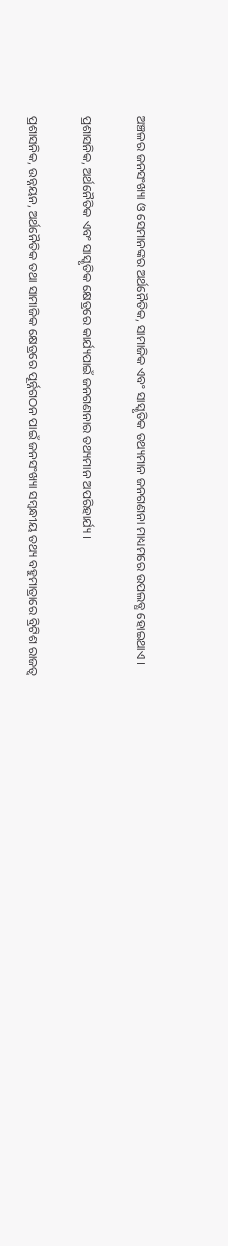ଅଞ୍ଚଳର ଜନସଂଖ୍ୟା ଓ ସେମାନଙ୍କର ଅର୍ଥନୈତିକ, ସାମାଜିକ ଏବଂ ସାସ୍କୃତିକ ତଥ୍ୟମାନ ଜନଗଣନା ମାଧ୍ୟମରେ ଉପଲବ୍ଧ ହୋଇଥାଏ ।

ପ୍ରଶାସନିକ, ଅର୍ଥନୈତିକ ଏବଂ ସାସ୍କୃତିକ କ୍ଷେତ୍ରରେ କାର୍ଯ୍ୟପାଇଁ ଜନଗଣନାର ତଥ୍ୟମାନ ଅପରିହାର୍ଯ୍ୟ ।

ପ୍ରଶାସନିକ, ଉନ୍ନୟନ, ଅର୍ଥନୈତିକ ତଥା ସାମାଜିକ କ୍ଷେତ୍ରରେ ପୂର୍ନ୍ନଗଠନ ପାଇଁ ଜନସଂଖ୍ୟା ସମ୍ବନ୍ଧୀୟ ତଥ୍ୟ ବହୁମାତ୍ରାରେ ବ୍ରିଟିଶ ରାଜତ୍ୱ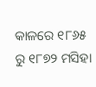କାଳରେ ୧୮୬୫ ରୁ ୧୮୭୨ ମସିହା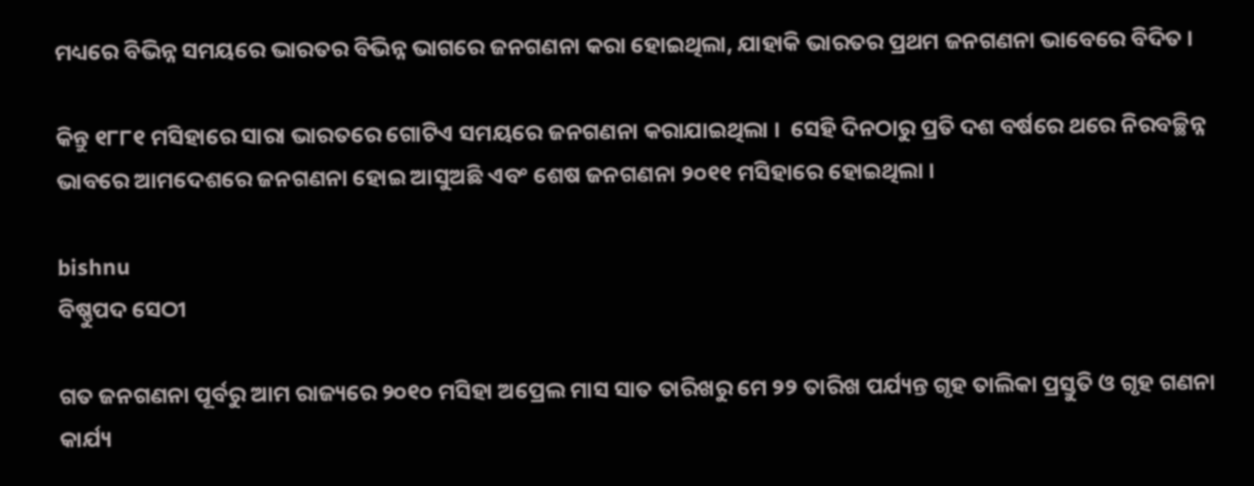ମଧ୍ୟରେ ବିଭିନ୍ନ ସମୟରେ ଭାରତର ବିଭିନ୍ନ ଭାଗରେ ଜନଗଣନା କରା ହୋଇଥିଲା, ଯାହାକି ଭାରତର ପ୍ରଥମ ଜନଗଣନା ଭାବେରେ ବିଦିତ ।

କିନ୍ତୁ ୧୮୮୧ ମସିହାରେ ସାରା ଭାରତରେ ଗୋଟିଏ ସମୟରେ ଜନଗଣନା କରାଯାଇଥିଲା ।  ସେହି ଦିନଠାରୁ ପ୍ରତି ଦଶ ବର୍ଷରେ ଥରେ ନିରବଚ୍ଛିନ୍ନ ଭାବରେ ଆମଦେଶରେ ଜନଗଣନା ହୋଇ ଆସୁଅଛି ଏବଂ ଶେଷ ଜନଗଣନା ୨୦୧୧ ମସିହାରେ ହୋଇଥିଲା ।

bishnu
ବିଷ୍ଣୁପଦ ସେଠୀ

ଗତ ଜନଗଣନା ପୂର୍ବରୁ ଆମ ରାଜ୍ୟରେ ୨୦୧୦ ମସିହା ଅପ୍ରେଲ ମାସ ସାତ ତାରିଖରୁ ମେ ୨୨ ତାରିଖ ପର୍ଯ୍ୟନ୍ତ ଗୃହ ତାଲିକା ପ୍ରସ୍ତୁତି ଓ ଗୃହ ଗଣନା କାର୍ଯ୍ୟ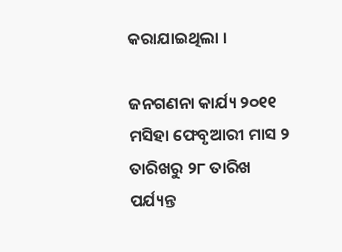କରାଯାଇଥିଲା ।

ଜନଗଣନା କାର୍ଯ୍ୟ ୨୦୧୧ ମସିହା ଫେବୃଆରୀ ମାସ ୨ ତାରିଖରୁ ୨୮ ତାରିଖ ପର୍ଯ୍ୟନ୍ତ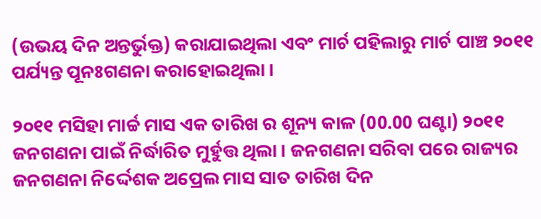(ଉଭୟ ଦିନ ଅନ୍ତର୍ଭୁକ୍ତ) କରାଯାଇଥିଲା ଏବଂ ମାର୍ଚ ପହିଲାରୁ ମାର୍ଚ ପାଞ୍ଚ ୨୦୧୧ ପର୍ଯ୍ୟନ୍ତ ପୂନଃଗଣନା କରାହୋଇଥିଲା ।

୨୦୧୧ ମସିହା ମାର୍ଚ୍ଚ ମାସ ଏକ ତାରିଖ ର ଶୂନ୍ୟ କାଳ (00.00 ଘଣ୍ଟା) ୨୦୧୧ ଜନଗଣନା ପାଇଁ ନିର୍ଦ୍ଧାରିତ ମୁର୍ହୁତ୍ତ ଥିଲା । ଜନଗଣନା ସରିବା ପରେ ରାଜ୍ୟର ଜନଗଣନା ନିର୍ଦ୍ଦେଶକ ଅପ୍ରେଲ ମାସ ସାତ ତାରିଖ ଦିନ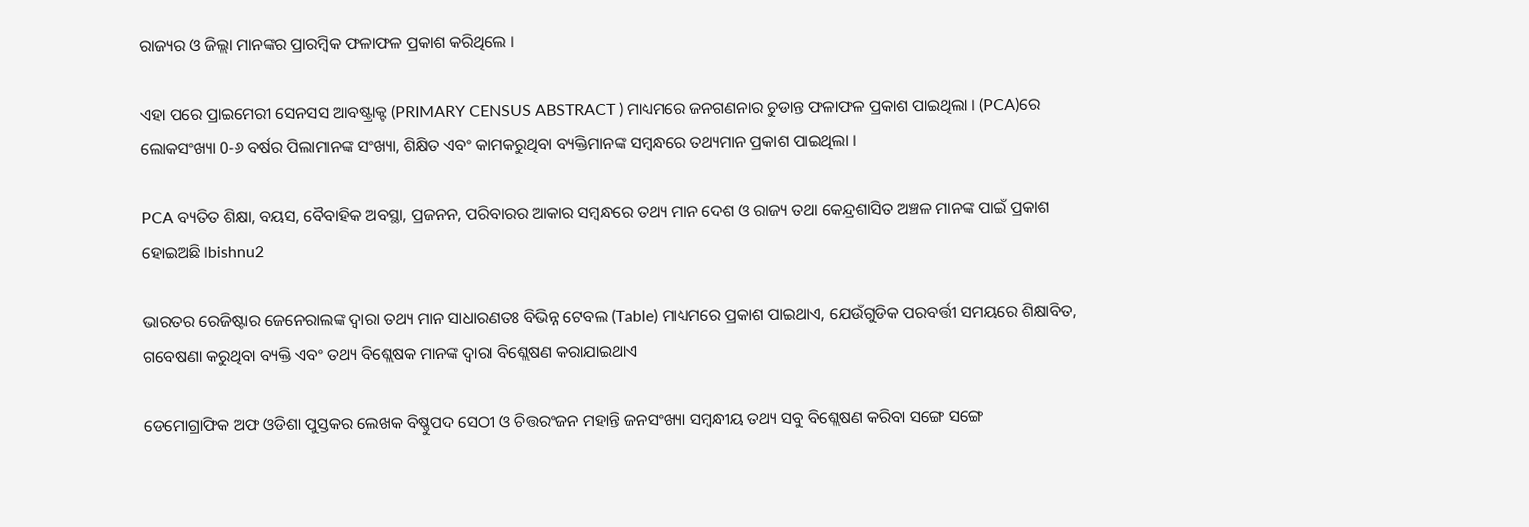ରାଜ୍ୟର ଓ ଜିଲ୍ଲା ମାନଙ୍କର ପ୍ରାରମ୍ବିକ ଫଳାଫଳ ପ୍ରକାଶ କରିଥିଲେ ।

ଏହା ପରେ ପ୍ରାଇମେରୀ ସେନସସ ଆବଷ୍ଟ୍ରାକ୍ଟ (PRIMARY CENSUS ABSTRACT ) ମାଧ୍ୟମରେ ଜନଗଣନାର ଚୁଡାନ୍ତ ଫଳାଫଳ ପ୍ରକାଶ ପାଇଥିଲା । (PCA)ରେ ଲୋକସଂଖ୍ୟା 0-୬ ବର୍ଷର ପିଲାମାନଙ୍କ ସଂଖ୍ୟା, ଶିକ୍ଷିତ ଏବଂ କାମକରୁଥିବା ବ୍ୟକ୍ତିମାନଙ୍କ ସମ୍ବନ୍ଧରେ ତଥ୍ୟମାନ ପ୍ରକାଶ ପାଇଥିଲା ।

PCA ବ୍ୟତିତ ଶିକ୍ଷା, ବୟସ, ବୈବାହିକ ଅବସ୍ଥା, ପ୍ରଜନନ, ପରିବାରର ଆକାର ସମ୍ବନ୍ଧରେ ତଥ୍ୟ ମାନ ଦେଶ ଓ ରାଜ୍ୟ ତଥା କେନ୍ଦ୍ରଶାସିତ ଅଞ୍ଚଳ ମାନଙ୍କ ପାଇଁ ପ୍ରକାଶ ହୋଇଅଛି ।bishnu2

ଭାରତର ରେଜିଷ୍ଟାର ଜେନେରାଲଙ୍କ ଦ୍ୱାରା ତଥ୍ୟ ମାନ ସାଧାରଣତଃ ବିଭିନ୍ନ ଟେବଲ (Table) ମାଧ୍ୟମରେ ପ୍ରକାଶ ପାଇଥାଏ, ଯେଉଁଗୁଡିକ ପରବର୍ତ୍ତୀ ସମୟରେ ଶିକ୍ଷାବିତ, ଗବେଷଣା କରୁଥିବା ବ୍ୟକ୍ତି ଏବଂ ତଥ୍ୟ ବିଶ୍ଲେଷକ ମାନଙ୍କ ଦ୍ୱାରା ବିଶ୍ଲେଷଣ କରାଯାଇଥାଏ

ଡେମୋଗ୍ରାଫିକ ଅଫ ଓଡିଶା ପୁସ୍ତକର ଲେଖକ ବିଷ୍ଣୁପଦ ସେଠୀ ଓ ଚିତ୍ତରଂଜନ ମହାନ୍ତି ଜନସଂଖ୍ୟା ସମ୍ବନ୍ଧୀୟ ତଥ୍ୟ ସବୁ ବିଶ୍ଲେଷଣ କରିବା ସଙ୍ଗେ ସଙ୍ଗେ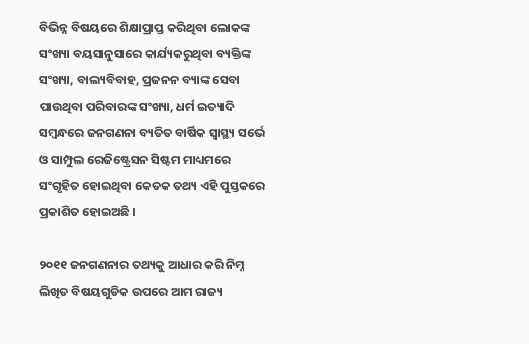ବିଭିନ୍ନ ବିଷୟରେ ଶିକ୍ଷାପ୍ରାପ୍ତ କରିଥିବା ଲୋକଙ୍କ ସଂଖ୍ୟା ବୟସାନୁସାରେ କାର୍ଯ୍ୟକରୁଥିବା ବ୍ୟକ୍ତିଙ୍କ ସଂଖ୍ୟା, ବାଲ୍ୟବିବାହ, ପ୍ରଜନନ ବ୍ୟାଙ୍କ ସେବା ପାଉଥିବା ପରିବାରଙ୍କ ସଂଖ୍ୟା, ଧର୍ମ ଇତ୍ୟାଦି ସମ୍ବନ୍ଧରେ ଜନଗଣନା ବ୍ୟତିତ ବାର୍ଷିକ ସ୍ୱାସ୍ଥ୍ୟ ସର୍ଭେ ଓ ସାମ୍ପୁଲ ରେଜିଷ୍ଟ୍ରେସନ ସିଷ୍ଟମ ମାଧ୍ୟମରେ ସଂଗୃହିତ ହୋଇଥିବା କେତକ ତଥ୍ୟ ଏହି ପୁସ୍ତକରେ ପ୍ରକାଶିତ ହୋଇଅଛି ।

୨୦୧୧ ଜନଗଣନାର ତଥ୍ୟକୁ ଆଧାର କରି ନିମ୍ନ ଲିଖିତ ବିଷୟଗୁଡିକ ଉପରେ ଆମ ରାଜ୍ୟ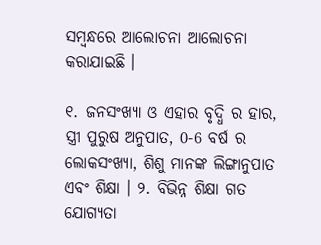ସମ୍ବନ୍ଧରେ ଆଲୋଚନା ଆଲୋଚନା କରାଯାଇଛି ।

୧. ଜନସଂଖ୍ୟା ଓ ଏହାର ବୃଦ୍ଧି ର ହାର, ସ୍ତ୍ରୀ ପୁରୁଷ ଅନୁପାତ, 0-6 ବର୍ଷ ର ଲୋକସଂଖ୍ୟା, ଶିଶୁ ମାନଙ୍କ ଲିଙ୍ଗାନୁପାତ ଏବଂ ଶିକ୍ଷା । ୨. ବିଭିନ୍ନ ଶିକ୍ଷା ଗତ ଯୋଗ୍ୟତା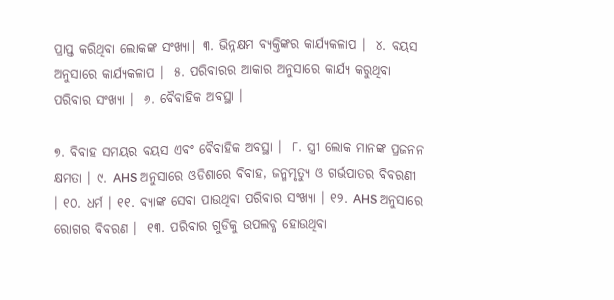ପ୍ରାପ୍ତ କରିଥିବା ଲୋକଙ୍କ ସଂଖ୍ୟା| ୩. ଭିନ୍ନକ୍ଷମ ବ୍ୟକ୍ତିଙ୍କର କାର୍ଯ୍ୟକଳାପ ।  ୪. ବୟସ ଅନୁସାରେ କାର୍ଯ୍ୟକଳାପ ।  ୫. ପରିବାରର ଆକାର ଅନୁସାରେ କାର୍ଯ୍ୟ କରୁଥିବା ପରିବାର ସଂଖ୍ୟା ।  ୬. ବୈବାହିକ ଅବସ୍ଥା ।

୭. ବିବାହ ସମୟର ବୟସ ଏବଂ ବୈବାହିକ ଅବସ୍ଥା ।  ୮. ସ୍ତ୍ରୀ ଲୋକ ମାନଙ୍କ ପ୍ରଜନନ କ୍ଷମତା । ୯. AHS ଅନୁସାରେ ଓଡିଶାରେ ବିବାହ, ଜନ୍ମମୃତ୍ୟୁ ଓ ଗର୍ଭପାତର ବିବରଣୀ । ୧୦. ଧର୍ମ । ୧୧. ବ୍ୟାଙ୍କ ସେବା ପାଉଥିବା ପରିବାର ସଂଖ୍ୟା । ୧୨. AHS ଅନୁସାରେ ରୋଗର ବିବରଣ ।  ୧୩. ପରିବାର ଗୁଡିକୁ ଉପଲବ୍ଧ ହୋଉଥିବା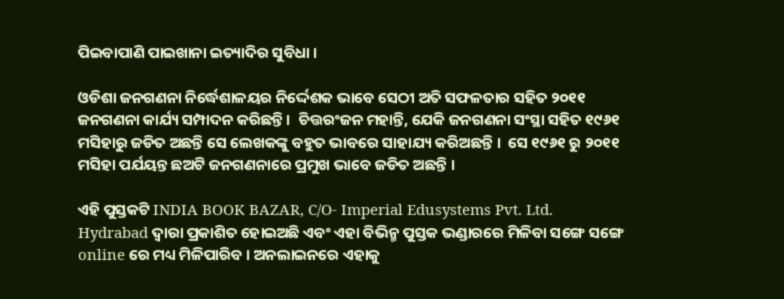ପିଇବାପାଣି ପାଇଖାନା ଇତ୍ୟାଦିର ସୁବିଧା ।

ଓଡିଶା ଜନଗଣନା ନିର୍ଦ୍ଧେଶାଳୟର ନିର୍ଦ୍ଦେଶକ ଭାବେ ସେଠୀ ଅତି ସଫଳତାର ସହିତ ୨୦୧୧ ଜନଗଣନା କାର୍ଯ୍ୟ ସମ୍ପାଦନ କରିଛନ୍ତି ।  ଚିତ୍ତରଂଜନ ମହାନ୍ତି, ଯେକି ଜନଗଣନା ସଂସ୍ଥା ସହିତ ୧୯୬୧ ମସିହାରୁ ଜଡିତ ଅଛନ୍ତି ସେ ଲେଖକଙ୍କୁ ବହୁତ ଭାବରେ ସାହାଯ୍ୟ କରିଅଛନ୍ତି ।  ସେ ୧୯୬୧ ରୁ ୨୦୧୧ ମସିହା ପର୍ଯୟନ୍ତ ଛଅଟି ଜନଗଣନାରେ ପ୍ରମୁଖ ଭାବେ ଜଡିତ ଅଛନ୍ତି ।

ଏହି ପୁସ୍ତକଟି INDIA BOOK BAZAR, C/O- Imperial Edusystems Pvt. Ltd. Hydrabad ଦ୍ୱାରା ପ୍ରକାଶିତ ହୋଇଅଛି ଏବଂ ଏହା ବିଭିନ୍ମ ପୁସ୍ତକ ଭଣ୍ଡାରରେ ମିଳିବା ସଙ୍ଗେ ସଙ୍ଗେ online ରେ ମଧ୍ୟ ମିଳିପାରିବ । ଅନଲାଇନରେ ଏହାକୁ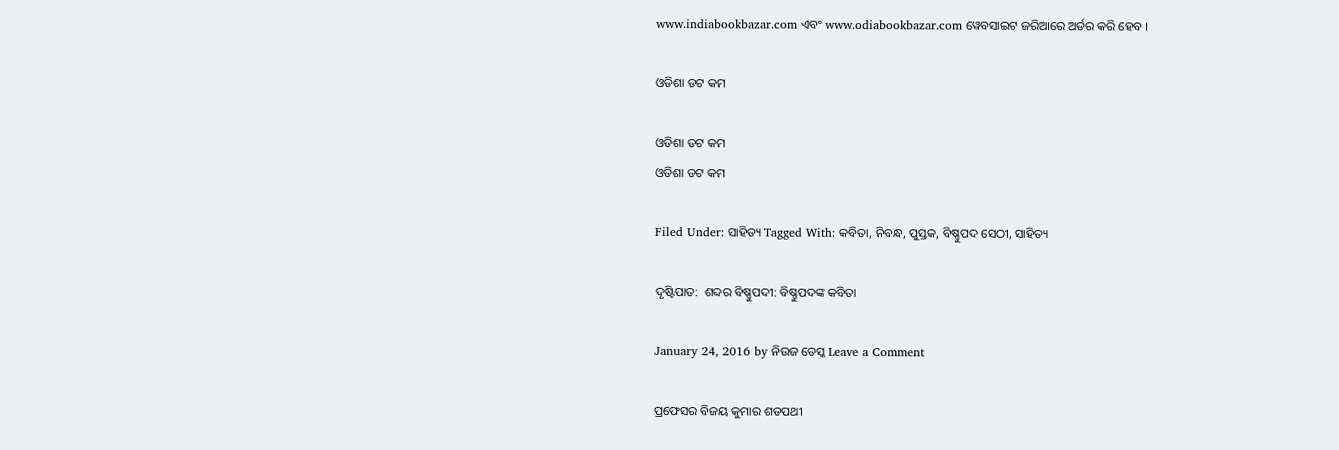www.indiabookbazar.com ଏବଂ www.odiabookbazar.com ୱେବସାଇଟ ଜରିଆରେ ଅର୍ଡର କରି ହେବ ।

ଓଡିଶା ଡଟ କମ

ଓଡିଶା ଡଟ କମ
ଓଡିଶା ଡଟ କମ

Filed Under: ସାହିତ୍ୟ Tagged With: କବିତା, ନିବନ୍ଧ, ପୁସ୍ତକ, ବିଷ୍ଣୁପଦ ସେଠୀ, ସାହିତ୍ୟ

ଦୃଷ୍ଟିପାତ:  ଶବ୍ଦର ବିଷ୍ଣୁପଦୀ: ବିଷ୍ଣୁପଦଙ୍କ କବିତା

January 24, 2016 by ନିଉଜ ଡେସ୍କ Leave a Comment

ପ୍ରଫେସର ବିଜୟ କୁମାର ଶତପଥୀ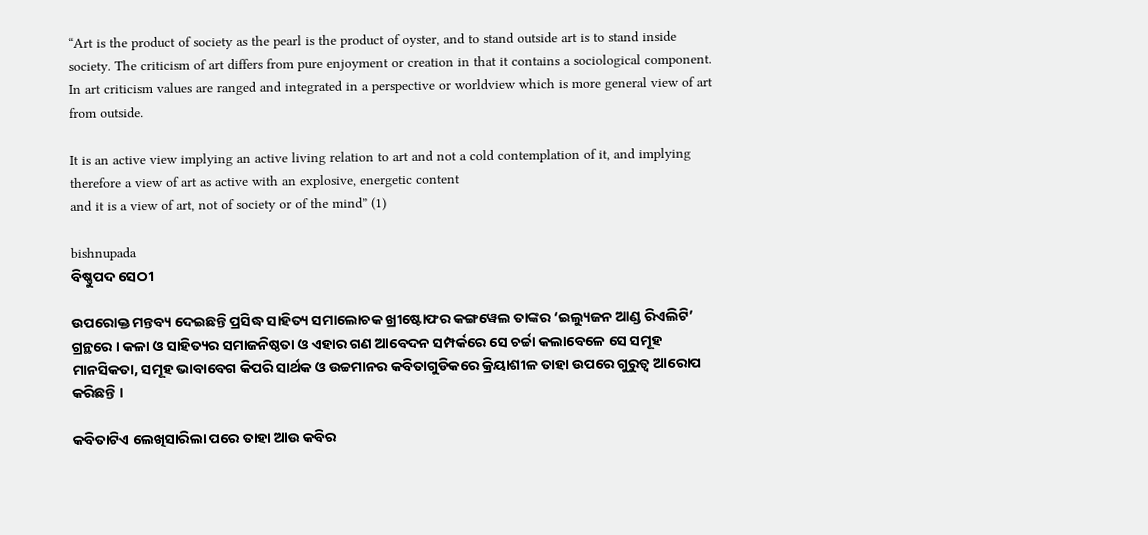“Art is the product of society as the pearl is the product of oyster, and to stand outside art is to stand inside society. The criticism of art differs from pure enjoyment or creation in that it contains a sociological component. In art criticism values are ranged and integrated in a perspective or worldview which is more general view of art from outside.

It is an active view implying an active living relation to art and not a cold contemplation of it, and implying therefore a view of art as active with an explosive, energetic content
and it is a view of art, not of society or of the mind” (1)

bishnupada
ବିଷ୍ଣୁପଦ ସେଠୀ

ଉପରୋକ୍ତ ମନ୍ତବ୍ୟ ଦେଇଛନ୍ତି ପ୍ରସିଦ୍ଧ ସାହିତ୍ୟ ସମାଲୋଚକ ଖ୍ରୀଷ୍ଟୋଫର କଙ୍ଗୱେଲ ତାଙ୍କର ‘ଇଲ୍ୟୁଜନ ଆଣ୍ଡ ରିଏଲିଟି’ ଗ୍ରନ୍ଥରେ । କଳା ଓ ସାହିତ୍ୟର ସମାଜନିଷ୍ଠତା ଓ ଏହାର ଗଣ ଆବେଦନ ସମ୍ପର୍କରେ ସେ ଚର୍ଚ୍ଚା କଲାବେଳେ ସେ ସମୂହ ମାନସିକତା, ସମୂହ ଭାବାବେଗ କିପରି ସାର୍ଥକ ଓ ଉଚ୍ଚମାନର କବିତାଗୁଡିକରେ କ୍ରିୟାଶୀଳ ତାହା ଉପରେ ଗୁରୁତ୍ୱ ଆରୋପ କରିଛନ୍ତି ।

କବିତାଟିଏ ଲେଖିସାରିଲା ପରେ ତାହା ଆଉ କବିର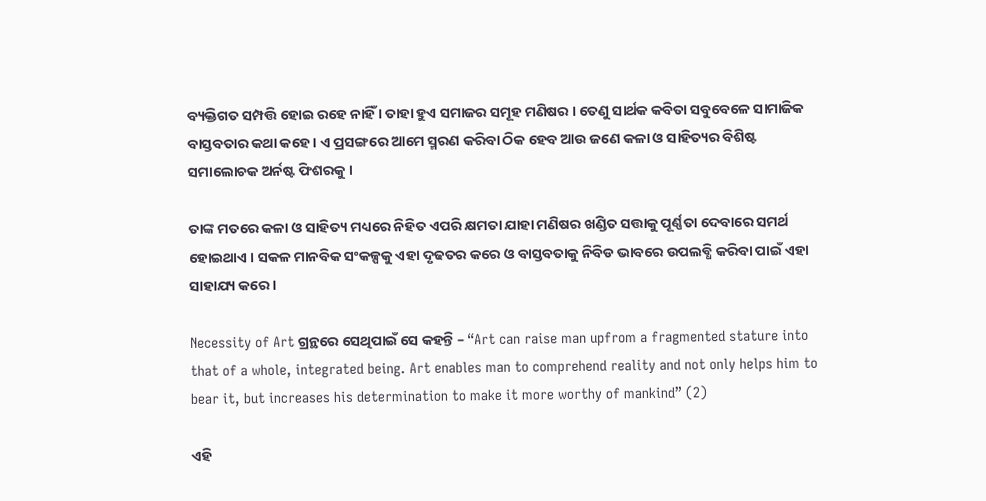ବ୍ୟକ୍ତିଗତ ସମ୍ପତ୍ତି ହୋଇ ରହେ ନାହିଁ । ତାହା ହୁଏ ସମାଜର ସମୂହ ମଣିଷର । ତେଣୁ ସାର୍ଥକ କବିତା ସବୁବେଳେ ସାମାଜିକ ବାସ୍ତବତାର କଥା କହେ । ଏ ପ୍ରସଙ୍ଗରେ ଆମେ ସ୍ମରଣ କରିବା ଠିକ ହେବ ଆଉ ଜଣେ କଳା ଓ ସାହିତ୍ୟର ବିଶିଷ୍ଟ ସମାଲୋଚକ ଅର୍ନଷ୍ଟ ଫିଶରକୁ ।

ତାଙ୍କ ମତରେ କଳା ଓ ସାହିତ୍ୟ ମଧ୍ୟରେ ନିହିତ ଏପରି କ୍ଷମତା ଯାହା ମଣିଷର ଖଣ୍ଡିତ ସତ୍ତାକୁ ପୂର୍ଣ୍ଣତା ଦେବାରେ ସମର୍ଥ ହୋଇଥାଏ । ସକଳ ମାନବିକ ସଂକଳ୍ପକୁ ଏହା ଦୃଢତର କରେ ଓ ବାସ୍ତବତାକୁ ନିବିଡ ଭାବରେ ଉପଲବ୍ଧି କରିବା ପାଇଁ ଏହା ସାହାଯ୍ୟ କରେ ।

Necessity of Art ଗ୍ରନ୍ଥରେ ସେଥିପାଇଁ ସେ କହନ୍ତି – “Art can raise man upfrom a fragmented stature into that of a whole, integrated being. Art enables man to comprehend reality and not only helps him to bear it, but increases his determination to make it more worthy of mankind” (2)

ଏହି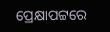ପ୍ରେକ୍ଷାପଟ୍ଟରେ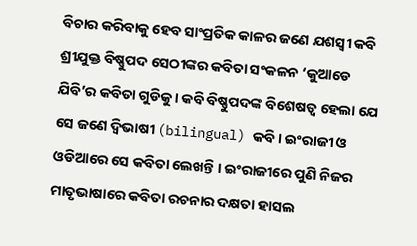ବିଚାର କରିବାକୁ ହେବ ସାଂପ୍ରତିକ କାଳର ଜଣେ ଯଶସ୍ୱୀ କବି ଶ୍ରୀଯୁକ୍ତ ବିଷ୍ଣୁପଦ ସେଠୀଙ୍କର କବିତା ସଂକଳନ ‘କୁଆଡେ ଯିବି’ର କବିତା ଗୁଡିକୁ । କବି ବିଷ୍ଣୁପଦଙ୍କ ବିଶେଷତ୍ୱ ହେଲା ଯେ ସେ ଜଣେ ଦ୍ୱିଭାଷୀ (bilingual) କବି । ଇଂରାଜୀ ଓ ଓଡିଆରେ ସେ କବିତା ଲେଖନ୍ତି । ଇଂରାଜୀରେ ପୁଣି ନିଜର ମାତୃଭାଷାରେ କବିତା ରଚନାର ଦକ୍ଷତା ହାସଲ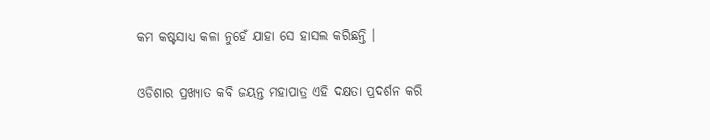କମ କଷ୍ଟସାଧ୍ୟ କଳା ନୁହେଁ ଯାହା ସେ ହାସଲ କରିଛନ୍ତି ।

ଓଡିଶାର ପ୍ରଖ୍ୟାତ କବି ଜୟନ୍ତ ମହାପାତ୍ର ଏହି ଦକ୍ଷତା ପ୍ରଦର୍ଶନ କରି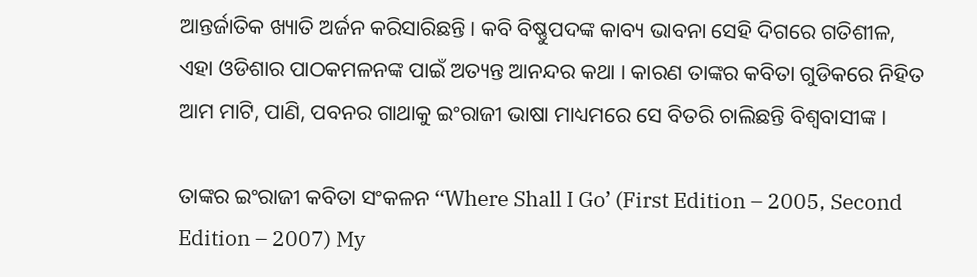ଆନ୍ତର୍ଜାତିକ ଖ୍ୟାତି ଅର୍ଜନ କରିସାରିଛନ୍ତି । କବି ବିଷ୍ଣୁପଦଙ୍କ କାବ୍ୟ ଭାବନା ସେହି ଦିଗରେ ଗତିଶୀଳ, ଏହା ଓଡିଶାର ପାଠକମଳନଙ୍କ ପାଇଁ ଅତ୍ୟନ୍ତ ଆନନ୍ଦର କଥା । କାରଣ ତାଙ୍କର କବିତା ଗୁଡିକରେ ନିହିତ ଆମ ମାଟି, ପାଣି, ପବନର ଗାଥାକୁ ଇଂରାଜୀ ଭାଷା ମାଧ୍ୟମରେ ସେ ବିତରି ଚାଲିଛନ୍ତି ବିଶ୍ୱବାସୀଙ୍କ ।

ତାଙ୍କର ଇଂରାଜୀ କବିତା ସଂକଳନ ‘‘Where Shall I Go’ (First Edition – 2005, Second Edition – 2007) My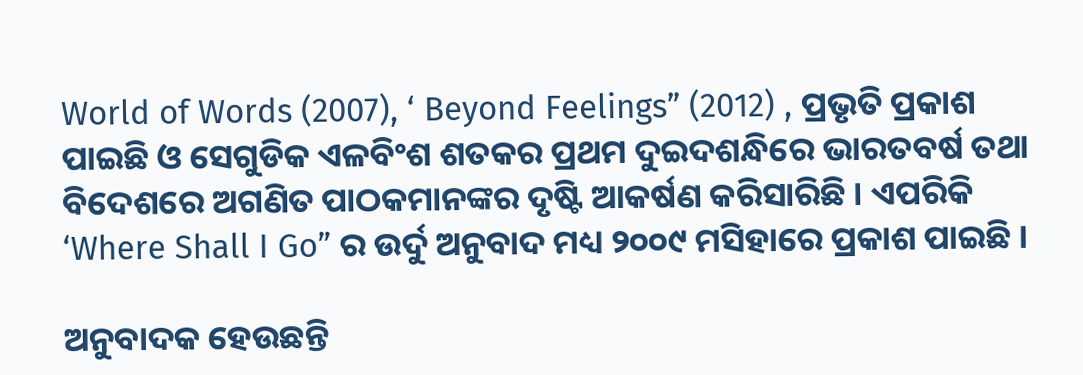World of Words (2007), ‘ Beyond Feelings” (2012) , ପ୍ରଭୃତି ପ୍ରକାଶ ପାଇଛି ଓ ସେଗୁଡିକ ଏଳବିଂଶ ଶତକର ପ୍ରଥମ ଦୁଇଦଶନ୍ଧିରେ ଭାରତବର୍ଷ ତଥା ବିଦେଶରେ ଅଗଣିତ ପାଠକମାନଙ୍କର ଦୃଷ୍ଟି ଆକର୍ଷଣ କରିସାରିଛି । ଏପରିକି ‘Where Shall I Go” ର ଉର୍ଦୁ ଅନୁବାଦ ମଧ୍ୟ ୨୦୦୯ ମସିହାରେ ପ୍ରକାଶ ପାଇଛି ।

ଅନୁବାଦକ ହେଉଛନ୍ତି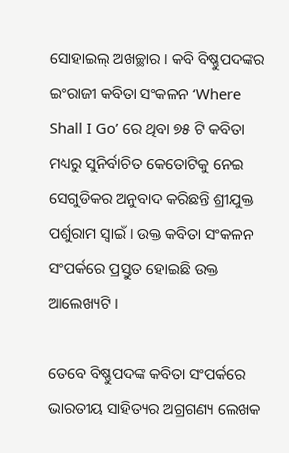ସୋହାଇଲ୍ ଅଖଚ୍ଛାର । କବି ବିଷ୍ଣୁପଦଙ୍କର ଇଂରାଜୀ କବିତା ସଂକଳନ ‘Where Shall I Go’ ରେ ଥିବା ୭୫ ଟି କବିତା ମଧ୍ୟରୁ ସୁନିର୍ବାଚିତ କେତୋଟିକୁ ନେଇ ସେଗୁଡିକର ଅନୁବାଦ କରିଛନ୍ତି ଶ୍ରୀଯୁକ୍ତ ପର୍ଶୁରାମ ସ୍ୱାଇଁ । ଉକ୍ତ କବିତା ସଂକଳନ ସଂପର୍କରେ ପ୍ରସ୍ତୁତ ହୋଇଛି ଉକ୍ତ ଆଲେଖ୍ୟଟି ।

ତେବେ ବିଷ୍ଣୁପଦଙ୍କ କବିତା ସଂପର୍କରେ ଭାରତୀୟ ସାହିତ୍ୟର ଅଗ୍ରଗଣ୍ୟ ଲେଖକ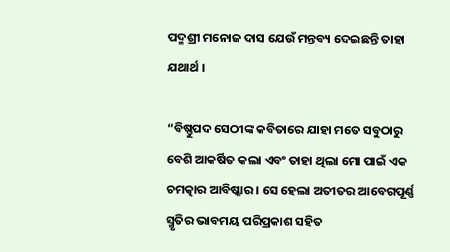ପଦ୍ମଶ୍ରୀ ମନୋଜ ଦାସ ଯେଉଁ ମନ୍ତବ୍ୟ ଦେଇଛନ୍ତି ତାହା ଯଥାର୍ଥ ।

“ବିଷ୍ଣୁପଦ ସେଠୀଙ୍କ କବିତାରେ ଯାହା ମତେ ସବୁଠାରୁ ବେଶି ଆକର୍ଷିତ କଲା ଏବଂ ତାହା ଥିଲା ମୋ ପାଇଁ ଏକ ଚମତ୍କାର ଆବିଷ୍କାର । ସେ ହେଲା ଅତୀତର ଆବେଗପୂର୍ଣ୍ଣ ସ୍ମୃତିର ଭାବମୟ ପରିପ୍ରକାଶ ସହିତ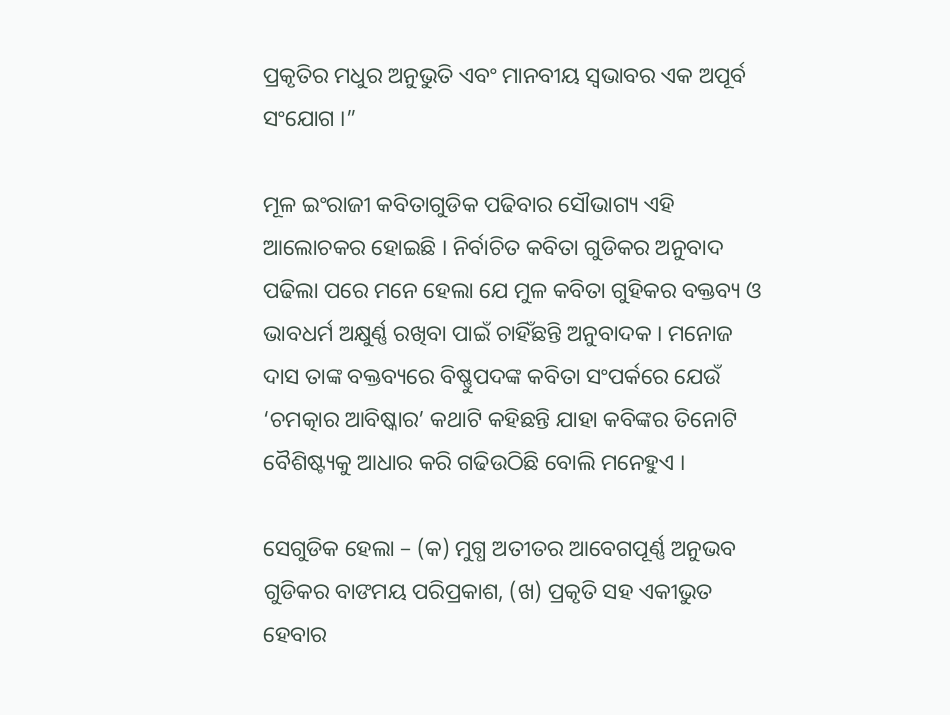ପ୍ରକୃତିର ମଧୁର ଅନୁଭୁତି ଏବଂ ମାନବୀୟ ସ୍ୱଭାବର ଏକ ଅପୂର୍ବ ସଂଯୋଗ ।”

ମୂଳ ଇଂରାଜୀ କବିତାଗୁଡିକ ପଢିବାର ସୌଭାଗ୍ୟ ଏହି ଆଲୋଚକର ହୋଇଛି । ନିର୍ବାଚିତ କବିତା ଗୁଡିକର ଅନୁବାଦ ପଢିଲା ପରେ ମନେ ହେଲା ଯେ ମୁଳ କବିତା ଗୁହିକର ବକ୍ତବ୍ୟ ଓ ଭାବଧର୍ମ ଅକ୍ଷୁର୍ଣ୍ଣ ରଖିବା ପାଇଁ ଚାହିଁଛନ୍ତି ଅନୁବାଦକ । ମନୋଜ ଦାସ ତାଙ୍କ ବକ୍ତବ୍ୟରେ ବିଷ୍ଣୁପଦଙ୍କ କବିତା ସଂପର୍କରେ ଯେଉଁ ‘ଚମତ୍କାର ଆବିଷ୍କାର’ କଥାଟି କହିଛନ୍ତି ଯାହା କବିଙ୍କର ତିନୋଟି ବୈଶିଷ୍ଟ୍ୟକୁ ଆଧାର କରି ଗଢିଉଠିଛି ବୋଲି ମନେହୁଏ ।

ସେଗୁଡିକ ହେଲା – (କ) ମୁଗ୍ଧ ଅତୀତର ଆବେଗପୂର୍ଣ୍ଣ ଅନୁଭବ ଗୁଡିକର ବାଙମୟ ପରିପ୍ରକାଶ, (ଖ) ପ୍ରକୃତି ସହ ଏକୀଭୁତ ହେବାର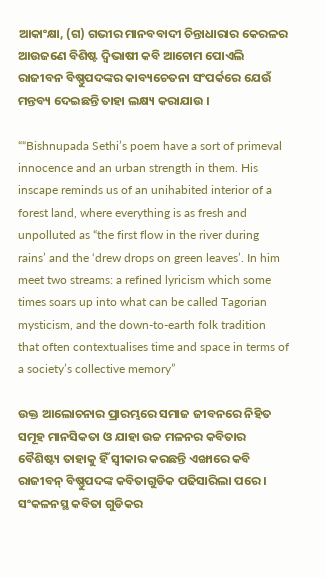ଆକାଂକ୍ଷା, (ଗ) ଗଭୀର ମାନବବାଦୀ ଚିନ୍ତାଧାରାର କେରଳର ଆଉଜଣେ ବିଶିଷ୍ଟ ଦ୍ୱିଭାଷୀ କବି ଆଚୋମ ପୋଏଲି ରାଜୀବନ ବିଷ୍ଣୁପଦଙ୍କର କାବ୍ୟଚେତନା ସଂପର୍କରେ ଯେଉଁ ମନ୍ତବ୍ୟ ଦେଇଛନ୍ତି ତାହା ଲକ୍ଷ୍ୟ କରାଯାଉ ।

““Bishnupada Sethi’s poem have a sort of primeval innocence and an urban strength in them. His inscape reminds us of an unihabited interior of a forest land, where everything is as fresh and unpolluted as “the first flow in the river during rains’ and the ‘drew drops on green leaves’. In him meet two streams: a refined lyricism which some times soars up into what can be called Tagorian mysticism, and the down-to-earth folk tradition that often contextualises time and space in terms of a society’s collective memory”

ଉକ୍ତ ଆଲୋଚନାର ପ୍ରାରମ୍ଭରେ ସମାଜ ଜୀବନରେ ନିହିତ ସମୂହ ମାନସିକତା ଓ ଯାହା ଉଚ୍ଚ ମଳନର କବିତାର ବୈଶିଷ୍ଟ୍ୟ ତାହାକୁ ହିଁ ସ୍ୱୀକାର କରଛନ୍ତି ଏଙ୍ଖାରେ କବି ରାଜୀବନ୍ ବିଷ୍ଣୁପଦଙ୍କ କବିତାଗୁଡିକ ପଢିସାରିଲା ପରେ । ସଂକଳନସ୍ଥ କବିତା ଗୁଡିକର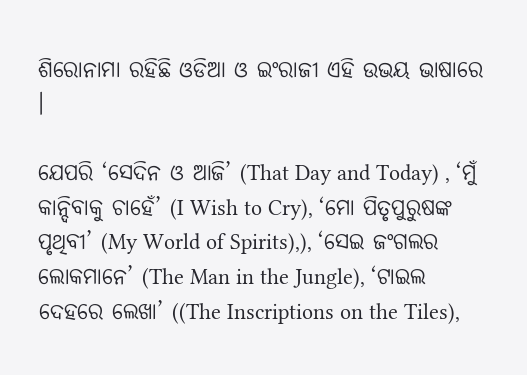ଶିରୋନାମା ରହିଛି ଓଡିଆ ଓ ଇଂରାଜୀ ଏହି ଉଭୟ ଭାଷାରେ ।

ଯେପରି ‘ସେଦିନ ଓ ଆଜି’ (That Day and Today) , ‘ମୁଁ କାନ୍ଦିବାକୁ ଚାହେଁ’ (I Wish to Cry), ‘ମୋ ପିତୃପୁରୁଷଙ୍କ ପୃଥିବୀ’ (My World of Spirits),), ‘ସେଇ ଜଂଗଲର ଲୋକମାନେ’ (The Man in the Jungle), ‘ଟାଇଲ ଦେହରେ ଲେଖା’ ((The Inscriptions on the Tiles),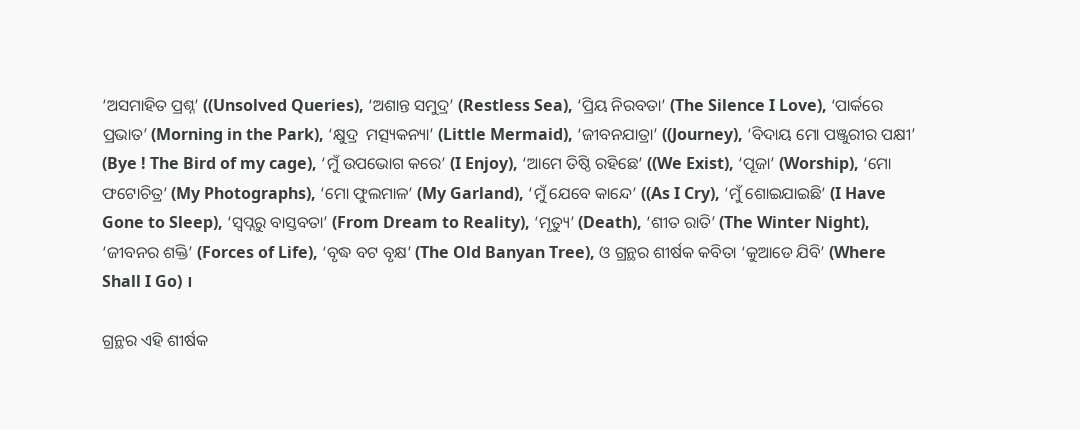‘ଅସମାହିତ ପ୍ରଶ୍ନ’ ((Unsolved Queries), ‘ଅଶାନ୍ତ ସମୁଦ୍ର’ (Restless Sea), ‘ପ୍ରିୟ ନିରବତା’ (The Silence I Love), ‘ପାର୍କରେ ପ୍ରଭାତ’ (Morning in the Park), ‘କ୍ଷୁଦ୍ର  ମତ୍ସ୍ୟକନ୍ୟା’ (Little Mermaid), ‘ଜୀବନଯାତ୍ରା’ ((Journey), ‘ବିଦାୟ ମୋ ପଞ୍ଜୁରୀର ପକ୍ଷୀ’ (Bye ! The Bird of my cage), ‘ମୁଁ ଉପଭୋଗ କରେ’ (I Enjoy), ‘ଆମେ ତିଷ୍ଠି ରହିଛେ’ ((We Exist), ‘ପୂଜା’ (Worship), ‘ମୋ ଫଟୋଚିତ୍ର’ (My Photographs), ‘ମୋ ଫୁଲମାଳ’ (My Garland), ‘ମୁଁ ଯେବେ କାନ୍ଦେ’ ((As I Cry), ‘ମୁଁ ଶୋଇଯାଇଛି’ (I Have Gone to Sleep), ‘ସ୍ୱପ୍ନରୁ ବାସ୍ତବତା’ (From Dream to Reality), ‘ମୃତ୍ୟୁ’ (Death), ‘ଶୀତ ରାତି’ (The Winter Night), ‘ଜୀବନର ଶକ୍ତି’ (Forces of Life), ‘ବୃଦ୍ଧ ବଟ ବୃକ୍ଷ’ (The Old Banyan Tree), ଓ ଗ୍ରନ୍ଥର ଶୀର୍ଷକ କବିତା ‘କୁଆଡେ ଯିବି’ (Where Shall I Go) ।

ଗ୍ରନ୍ଥର ଏହି ଶୀର୍ଷକ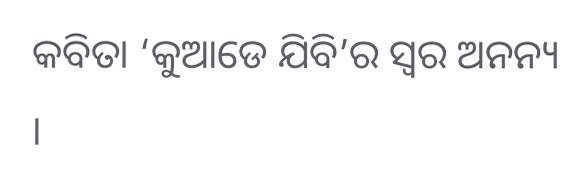କବିତା ‘କୁଆଡେ ଯିବି’ର ସ୍ୱର ଅନନ୍ୟ ।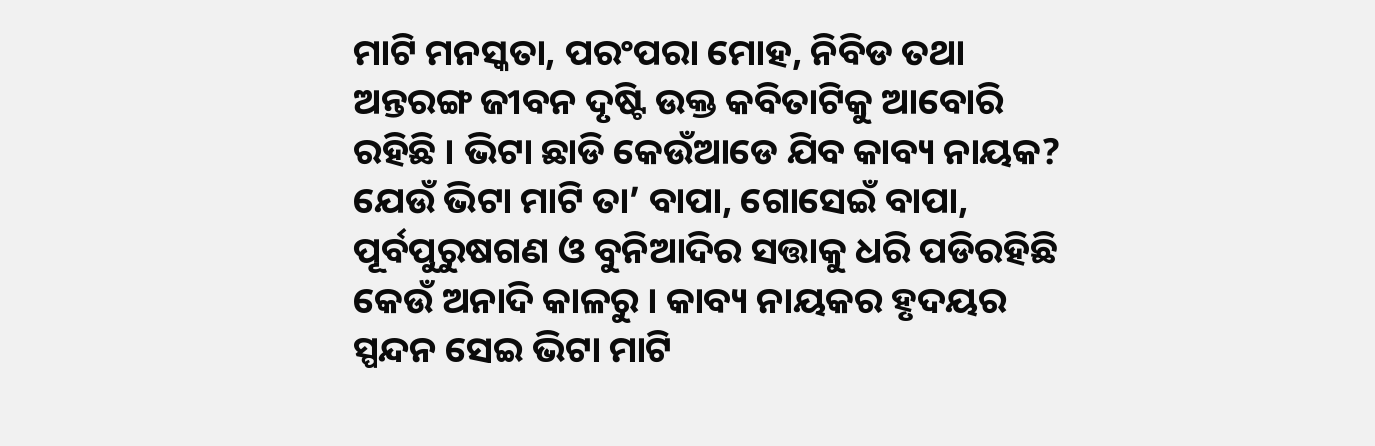ମାଟି ମନସ୍କତା, ପରଂପରା ମୋହ, ନିବିଡ ତଥା ଅନ୍ତରଙ୍ଗ ଜୀବନ ଦୃଷ୍ଟି ଉକ୍ତ କବିତାଟିକୁ ଆବୋରି ରହିଛି । ଭିଟା ଛାଡି କେଉଁଆଡେ ଯିବ କାବ୍ୟ ନାୟକ? ଯେଉଁ ଭିଟା ମାଟି ତା’ ବାପା, ଗୋସେଇଁ ବାପା, ପୂର୍ବପୁରୁଷଗଣ ଓ ବୁନିଆଦିର ସତ୍ତାକୁ ଧରି ପଡିରହିଛି କେଉଁ ଅନାଦି କାଳରୁ । କାବ୍ୟ ନାୟକର ହୃଦୟର ସ୍ପନ୍ଦନ ସେଇ ଭିଟା ମାଟି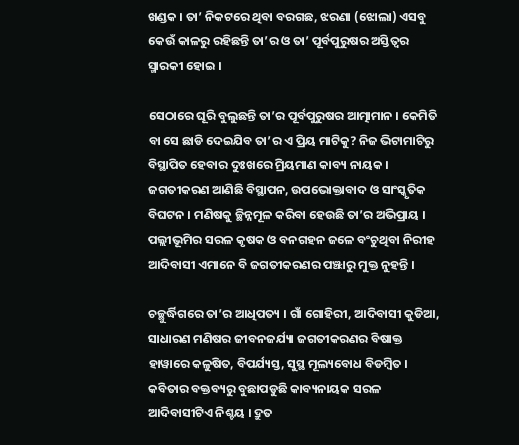ଖଣ୍ଡକ । ତା’ ନିକଟରେ ଥିବା ବରଗଛ, ଝରଣା (ଝୋଲା) ଏସବୁ କେଉଁ କାଳରୁ ରହିଛନ୍ତି ତା’ର ଓ ତା’ ପୂର୍ବପୁରୁଷର ଅସ୍ତିତ୍ୱର ସ୍ମାରକୀ ହୋଇ ।

ସେଠାରେ ଘୂରି ବୁଲୁଛନ୍ତି ତା’ର ପୂର୍ବପୁରୁଷର ଆତ୍ମାମାନ । କେମିତି ବା ସେ ଛାଡି ଦେଇଯିବ ତା’ର ଏ ପ୍ରିୟ ମାଟିକୁ? ନିଜ ଭିଟାମାଟିରୁ ବିସ୍ଥାପିତ ହେବାର ଦୁଃଖରେ ମ୍ରିୟମାଣ କାବ୍ୟ ନାୟକ । ଜଗତୀକରଣ ଆଣିଛି ବିସ୍ଥାପନ, ଉପଭୋକ୍ତାବାଦ ଓ ସାଂସ୍କୃତିକ ବିଘଟନ । ମଣିଷକୁ ଚ୍ଛିନ୍ନମୂଳ କରିବା ହେଉଛି ତା’ର ଅଭିପ୍ରାୟ । ପଲ୍ଲୀଭୂମିର ସରଳ କୃଷକ ଓ ବନଗହନ ଜଳେ ବଂଚୁଥିବା ନିରୀହ ଆଦିବାସୀ ଏମାନେ ବି ଜଗତୀକରଣର ପଞ୍ଝାରୁ ମୁକ୍ତ ନୁହନ୍ତି ।

ଚଚ୍ଛୁର୍ଦ୍ଧିଗରେ ତା’ର ଆଧିପତ୍ୟ । ଗାଁ ଗୋହିରୀ, ଆଦିବାସୀ କୁଡିଆ, ସାଧାରଣ ମଣିଷର ଜୀବନଜର୍ଯ୍ୟା ଜଗତୀକରଣର ବିଷାକ୍ତ ହାୱାରେ କଳୁଷିତ, ବିପର୍ଯ୍ୟସ୍ତ, ସୁସ୍ଥ ମୂଲ୍ୟବୋଧ ବିଡମ୍ବିତ । କବିତାର ବକ୍ତବ୍ୟରୁ ବୁଛାପଡୁଛି କାବ୍ୟନାୟକ ସରଳ ଆଦିବାସୀଟିଏ ନିଶ୍ଚୟ । ଦ୍ରୁତ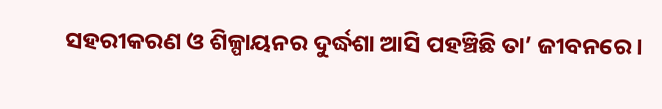ସହରୀକରଣ ଓ ଶିଳ୍ପାୟନର ଦୁର୍ଦ୍ଧଶା ଆସି ପହଞ୍ଚିଛି ତା’ ଜୀବନରେ ।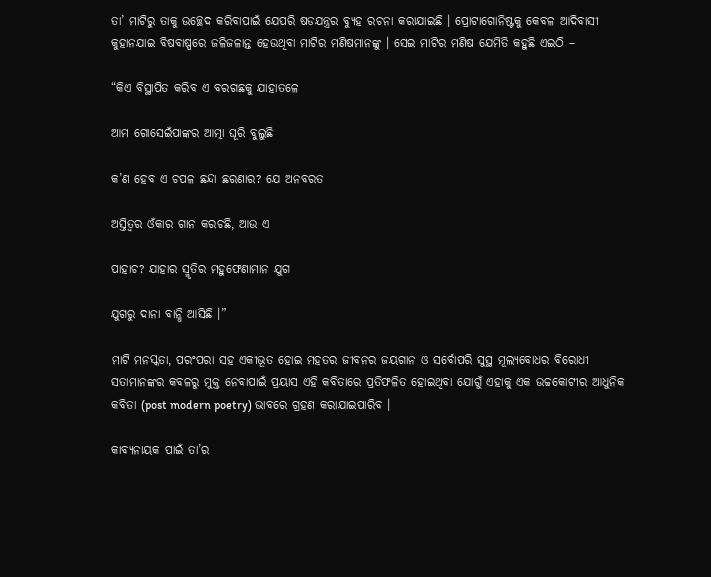ତା’ ମାଟିରୁ ତାକୁ ଉଚ୍ଛେଦ କରିବାପାଇଁ ଯେପରି ଷଡଯନ୍ତ୍ରର ବ୍ୟୁହ ରଚନା କରାଯାଇଛି । ପ୍ରୋଟାଗୋନିଷ୍ଟକୁ କେବଳ ଆଦିବାସୀ କୁହାନଯାଇ ବିଷବାଷ୍ପରେ ଜଳିଜଳାନ୍ତ ହେଉଥିବା ମାଟିର ମଣିଷମାନଙ୍କୁ । ସେଇ ମାଟିର ମଣିଷ ଯେମିତି କହୁଛି ଏଇଠି –

“କିଏ ବିସ୍ଥାପିତ କରିବ ଏ ବରଗଛକୁ ଯାହାତଳେ

ଆମ ଗୋସେଇଁପାଙ୍କର ଆତ୍ମା ଘୂରି ବୁଲୁଛି

କ’ଣ ହେବ ଏ ଚପଳ ଛନ୍ଦା ଛରଣାର? ଯେ ଅନବରତ

ଅସ୍ତିତ୍ୱର ଓଁକାର ଗାନ କରଚଛି, ଆଉ ଏ

ପାହାଚ? ଯାହାର ସ୍ମୃତିର ମହୁଫେଣାମାନ ଯୁଗ

ଯୁଗରୁ ଦାନା ବାନ୍ଧି ଆସିଛି ।”

ମାଟି ମନସ୍କତା, ପରଂପରା ସହ ଏକୀଭୂତ ହୋଇ ମହତର ଜୀବନର ଜୟଗାନ ଓ ସର୍ବୋପରି ସୁସ୍ଥ ମୂଲ୍ୟବୋଧର ବିରୋଧୀ ସତାମାନଙ୍କର କବଳରୁ ମୁକ୍ତ ନେବାପାଇଁ ପ୍ରୟାସ ଏହି କବିତାରେ ପ୍ରତିଫଳିତ ହୋଇଥିବା ଯୋଗୁଁ ଏହାକୁ ଏକ ଉଚ୍ଚକୋଟୀର ଆଧୁନିକ କବିତା (post modern poetry) ଭାବରେ ଗ୍ରହଣ କରାଯାଇପାରିବ ।

କାବ୍ୟନାୟକ ପାଇଁ ତା’ର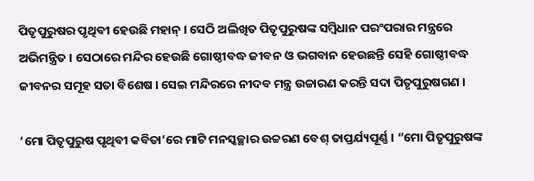ପିତୃପୁରୁଷର ପୃଥିବୀ ହେଉଛି ମହାନ୍ । ସେଠି ଅଲିଖିତ ପିତୃପୁରୁଷଙ୍କ ସମ୍ବିଧାନ ପରଂପରାର ମନ୍ତ୍ରରେ ଅଭିମନ୍ତ୍ରିତ । ସେଠାରେ ମନ୍ଦିର ହେଉଛି ଗୋଷ୍ଠୀବଦ୍ଧ ଜୀବନ ଓ ଭଗବାନ ହେଉଛନ୍ତି ସେହି ଗୋଷ୍ଠୀବଦ୍ଧ ଜୀବନର ସମୂହ ସତା ବିଶେଷ । ସେଇ ମନ୍ଦିରରେ ନୀଦବ ମନ୍ତ୍ର ଉଚ୍ଚାରଣ କରନ୍ତି ସଦା ପିତୃପୁରୁଷଗଣ ।

‘ମୋ ପିତୃପୁରୁଷ ପୃଥିବୀ କବିତା’ରେ ମାଟି ମନସ୍କଚ୍ଛାର ଉଚ୍ଚରଣ ବେଶ୍ ତାପ୍ତର୍ଯ୍ୟପୂର୍ଣ୍ଣ । “ମୋ ପିତୃପୁରୁଷଙ୍କ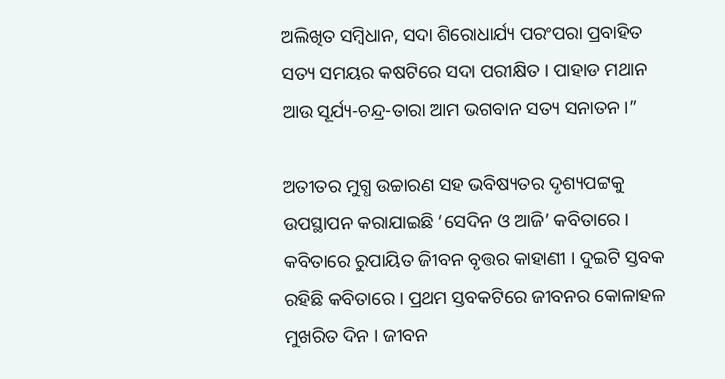ଅଲିଖିତ ସମ୍ବିଧାନ, ସଦା ଶିରୋଧାର୍ଯ୍ୟ ପରଂପରା ପ୍ରବାହିତ ସତ୍ୟ ସମୟର କଷଟିରେ ସଦା ପରୀକ୍ଷିତ । ପାହାଡ ମଥାନ ଆଉ ସୂର୍ଯ୍ୟ-ଚନ୍ଦ୍ର-ତାରା ଆମ ଭଗବାନ ସତ୍ୟ ସନାତନ ।”

ଅତୀତର ମୁଗ୍ଧ ଉଚ୍ଚାରଣ ସହ ଭବିଷ୍ୟତର ଦୃଶ୍ୟପଟ୍ଟକୁ ଉପସ୍ଥାପନ କରାଯାଇଛି ‘ସେଦିନ ଓ ଆଜି’ କବିତାରେ । କବିତାରେ ରୁପାୟିତ ଜୀିବନ ବୃତ୍ତର କାହାଣୀ । ଦୁଇଟି ସ୍ତବକ ରହିଛି କବିତାରେ । ପ୍ରଥମ ସ୍ତବକଟିରେ ଜୀବନର କୋଳାହଳ ମୁଖରିତ ଦିନ । ଜୀବନ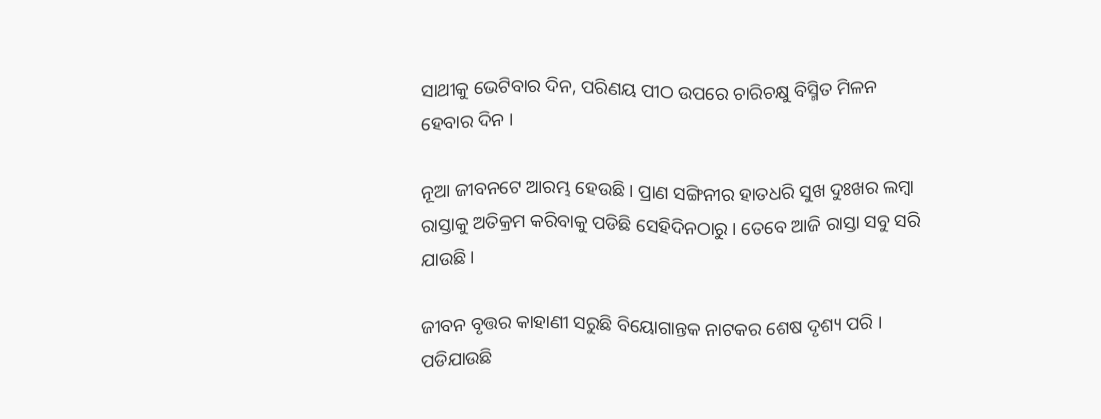ସାଥୀକୁ ଭେଟିବାର ଦିନ, ପରିଣୟ ପୀଠ ଉପରେ ଚାରିଚକ୍ଷୁ ବିସ୍ମିତ ମିଳନ ହେବାର ଦିନ ।

ନୂଆ ଜୀବନଟେ ଆରମ୍ଭ ହେଉଛି । ପ୍ରାଣ ସଙ୍ଗିନୀର ହାତଧରି ସୁଖ ଦୁଃଖର ଲମ୍ବା ରାସ୍ତାକୁ ଅତିକ୍ରମ କରିବାକୁ ପଡିଛି ସେହିଦିନଠାରୁ । ତେବେ ଆଜି ରାସ୍ତା ସବୁ ସରି ଯାଉଛି ।

ଜୀବନ ବୃତ୍ତର କାହାଣୀ ସରୁଛି ବିୟୋଗାନ୍ତକ ନାଟକର ଶେଷ ଦୃଶ୍ୟ ପରି । ପଡିଯାଉଛି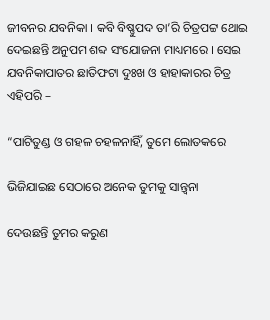ଜୀବନର ଯବନିକା । କବି ବିଷ୍ଣୁପଦ ତା’ରି ଚିତ୍ରପଟ୍ଟ ଥୋଇ ଦେଇଛନ୍ତି ଅନୁପମ ଶବ୍ଦ ସଂଯୋଜନା ମାଧ୍ୟମରେ । ସେଇ ଯବନିକାପାତର ଛାତିଫଟା ଦୁଃଖ ଓ ହାହାକାରର ଚିତ୍ର ଏହିପରି –

“ପାଟିତୁଣ୍ଡ ଓ ଗହଳ ଚହଳନାହିଁ, ତୁମେ ଲୋତକରେ

ଭିଜିଯାଇଛ ସେଠାରେ ଅନେକ ତୁମକୁ ସାନ୍ତ୍ୱନା

ଦେଉଛନ୍ତି ତୁମର କରୁଣ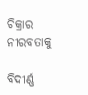ଚିକ୍ରାର ନୀରବତାକୁ

ବିଦୀର୍ଣ୍ଣ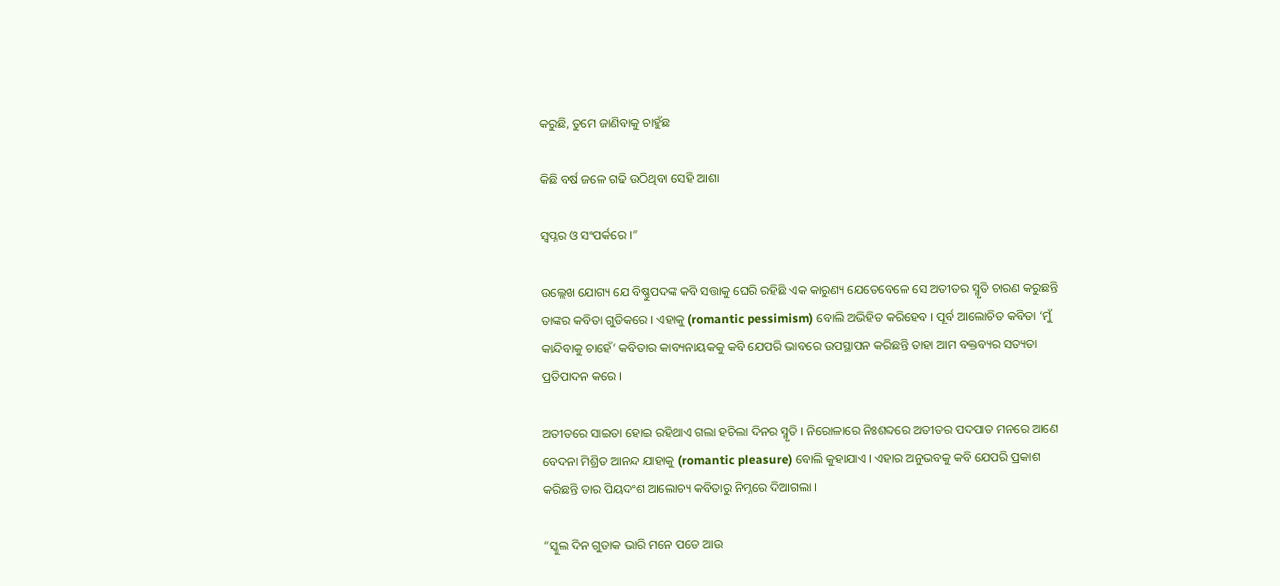କରୁଛି, ତୁମେ ଜାଣିବାକୁ ଚାହୁଁଛ

କିଛି ବର୍ଷ ଜଳେ ଗଢି ଉଠିଥିବା ସେହି ଆଶା

ସ୍ୱପ୍ନର ଓ ସଂପର୍କରେ ।”

ଉଲ୍ଲେଖ ଯୋଗ୍ୟ ଯେ ବିଷ୍ଣୁପଦଙ୍କ କବି ସତ୍ତାକୁ ଘେରି ରହିଛି ଏକ କାରୁଣ୍ୟ ଯେତେବେଳେ ସେ ଅତୀତର ସ୍ମୃତି ଚାରଣ କରୁଛନ୍ତି ତାଙ୍କର କବିତା ଗୁଡିକରେ । ଏହାକୁ (romantic pessimism) ବୋଲି ଅଭିହିତ କରିହେବ । ପୂର୍ବ ଆଲୋଚିତ କବିତା ‘ମୁଁ କାନ୍ଦିବାକୁ ଚାହେଁ’ କବିତାର କାବ୍ୟନାୟକକୁ କବି ଯେପରି ଭାବରେ ଉପସ୍ଥାପନ କରିଛନ୍ତି ତାହା ଆମ ବକ୍ତବ୍ୟର ସତ୍ୟତା ପ୍ରତିପାଦନ କରେ ।

ଅତୀତରେ ସାଇତା ହୋଇ ରହିଥାଏ ଗଲା ହଚିଲା ଦିନର ସ୍ମୃତି । ନିରୋଳାରେ ନିଃଶବ୍ଦରେ ଅତୀତର ପଦପାତ ମନରେ ଆଣେ ବେଦନା ମିଶ୍ରିତ ଆନନ୍ଦ ଯାହାକୁ (romantic pleasure) ବୋଲି କୁହାଯାଏ । ଏହାର ଅନୁଭବକୁ କବି ଯେପରି ପ୍ରକାଶ କରିଛନ୍ତି ତାର ପିୟଦଂଶ ଆଲୋଚ୍ୟ କବିତାରୁ ନିମ୍ନରେ ଦିଆଗଲା ।

“ସ୍କୁଲ ଦିନ ଗୁଡାକ ଭାରି ମନେ ପଡେ ଆଉ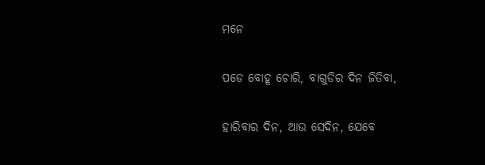ମନେ

ପଡେ ବୋହୂ ଚୋରି, ବାଗୁଡିର ଦିନ ଜିତିବା,

ହାରିବାର ଦିନ, ଆଉ ସେଦିନ, ଯେବେ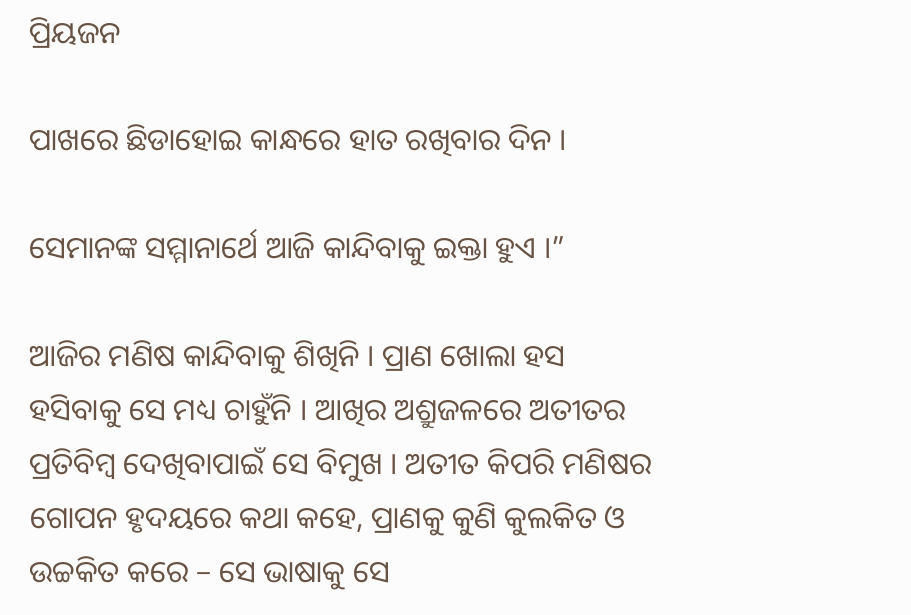ପ୍ରିୟଜନ

ପାଖରେ ଛିଡାହୋଇ କାନ୍ଧରେ ହାତ ରଖିବାର ଦିନ ।

ସେମାନଙ୍କ ସମ୍ମାନାର୍ଥେ ଆଜି କାନ୍ଦିବାକୁ ଇକ୍ତା ହୁଏ ।”

ଆଜିର ମଣିଷ କାନ୍ଦିବାକୁ ଶିଖିନି । ପ୍ରାଣ ଖୋଲା ହସ ହସିବାକୁ ସେ ମଧ୍ୟ ଚାହୁଁନି । ଆଖିର ଅଶ୍ରୁଜଳରେ ଅତୀତର ପ୍ରତିବିମ୍ବ ଦେଖିବାପାଇଁ ସେ ବିମୁଖ । ଅତୀତ କିପରି ମଣିଷର ଗୋପନ ହୃଦୟରେ କଥା କହେ, ପ୍ରାଣକୁ କୁଣି କୁଲକିତ ଓ ଉଚ୍ଚକିତ କରେ – ସେ ଭାଷାକୁ ସେ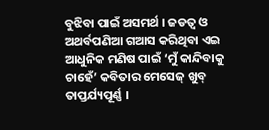ବୁଝିବା ପାଇଁ ଅସମର୍ଥ । ଜଡତ୍ୱ ଓ ଅଥର୍ବପଣିଆ ଗଆସ କରିଥିବା ଏଇ ଆଧୁନିକ ମଣିଷ ପାଇଁ ‘ମୁଁ କାନ୍ଦିବାକୁ ଚାହେଁ’ କବିତାର ମେସେଜ୍ ଖୁବ୍ ତାପ୍ତର୍ଯ୍ୟପୂର୍ଣ୍ଣ ।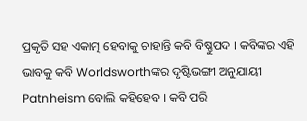ପ୍ରକୃତି ସହ ଏକାତ୍ମ ହେବାକୁ ଚାହାନ୍ତି କବି ବିଷ୍ଣୁପଦ । କବିଙ୍କର ଏହି ଭାବକୁ କବି Worldsworthଙ୍କର ଦୃଷ୍ଟିଭଙ୍ଗୀ ଅନୁଯାୟୀ Patnheism ବୋଲି କହିହେବ । କବି ପରି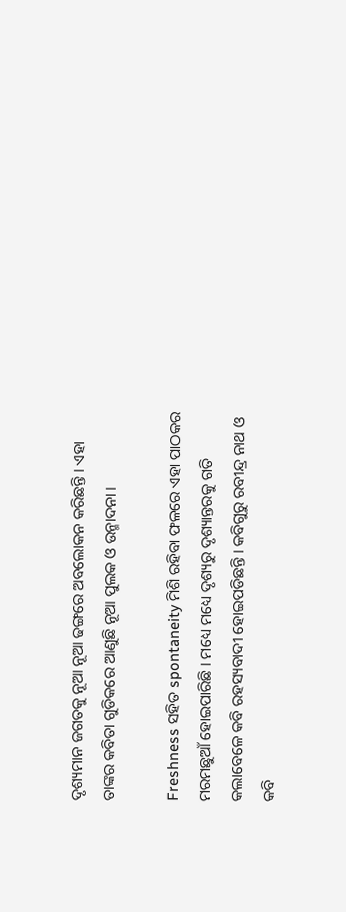ଦୃଶ୍ୟମାନ ଜଗତକୁ ନୂଆ ନୂଆ ଢଙ୍ଗରେ ଅବଲୋକନ କରିଛନ୍ତି । ଏହା ତାଙ୍କର କବିତା ଗୁଡିକରେ ଆଣୁଛି ନୂଆ ପୁଲକ ଓ ଉନ୍ମାଦନା ।

Freshness ସହିତ spontaneity ମିଶି ରହିବା ଫଳରେ ଏହା ପାଠକର ମରମଛୁଆଁ ହୋଇପାରିଛି । ମଧ୍ୟେ ମଧ୍ୟେ ଦୃଶ୍ୟରୁ ଦୃଶ୍ୟାନ୍ତରକୁ ଗତି କଲାବେଳେ କବି ରହସ୍ୟବାଦୀ ହୋଇପଡିଛନ୍ତି । କବିଗୁରୁ ରବୀନ୍ଦ୍ର ନାଥ ଓ କବି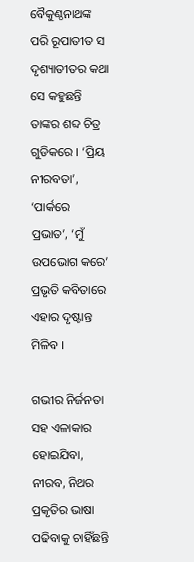ବୈକୁଣ୍ଠନାଥଙ୍କ ପରି ରୂପାତୀତ ସ ଦୃଶ୍ୟାତୀତର କଥା ସେ କହୁଛନ୍ତି ତାଙ୍କର ଶବ୍ଦ ଚିତ୍ର ଗୁଡିକରେ । ‘ପ୍ରିୟ ନୀରବତା’, ‘ପାର୍କରେ ପ୍ରଭାତ’, ‘ମୁଁ ଉପଭୋଗ କରେ’ ପ୍ରଭୃତି କବିତାରେ ଏହାର ଦୃଷ୍ଟାନ୍ତ ମିଳିବ ।

ଗଭୀର ନିର୍ଜନତା ସହ ଏଳାକାର ହୋଇଯିବା, ନୀରବ, ନିଥର ପ୍ରକୃତିର ଭାଷା ପଢିବାକୁ ଚାହିଁଛନ୍ତି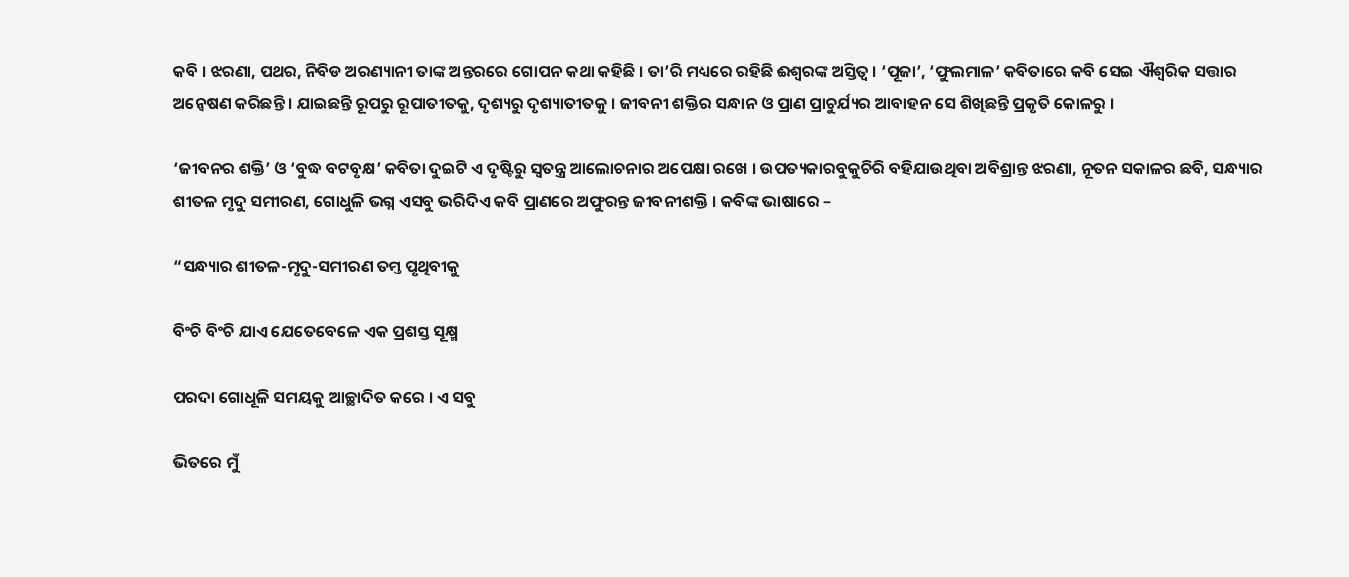କବି । ଝରଣା, ପଥର, ନିବିଡ ଅରଣ୍ୟାନୀ ତାଙ୍କ ଅନ୍ତରରେ ଗୋପନ କଥା କହିଛି । ତା’ରି ମଧ୍ୟରେ ରହିଛି ଈଶ୍ୱରଙ୍କ ଅସ୍ତିତ୍ୱ । ‘ପୂଜା’, ‘ଫୁଲମାଳ’ କବିତାରେ କବି ସେଇ ଐଶ୍ୱରିକ ସତ୍ତାର ଅନ୍ୱେଷଣ କରିଛନ୍ତି । ଯାଇଛନ୍ତି ରୂପରୁ ରୂପାତୀତକୁ, ଦୃଶ୍ୟରୁ ଦୃଶ୍ୟାତୀତକୁ । ଜୀବନୀ ଶକ୍ତିର ସନ୍ଧାନ ଓ ପ୍ରାଣ ପ୍ରାଚୁର୍ଯ୍ୟର ଆବାହନ ସେ ଶିଖିଛନ୍ତି ପ୍ରକୃତି କୋଳରୁ ।

‘ଜୀବନର ଶକ୍ତି’ ଓ ‘ବୁଦ୍ଧ ବଟବୃକ୍ଷ’ କବିତା ଦୁଇଟି ଏ ଦୃଷ୍ଟିରୁ ସ୍ୱତନ୍ତ୍ର ଆଲୋଚନାର ଅପେକ୍ଷା ରଖେ । ଉପତ୍ୟକାରବୁକୁଚିରି ବହିଯାଉଥିବା ଅବିଶ୍ରାନ୍ତ ଝରଣା, ନୂତନ ସକାଳର ଛବି, ସନ୍ଧ୍ୟାର ଶୀତଳ ମୃଦୁ ସମୀରଣ, ଗୋଧୁଳି ଭଗ୍ନ ଏସବୁ ଭରିଦିଏ କବି ପ୍ରାଣରେ ଅଫୁରନ୍ତ ଜୀବନୀଶକ୍ତି । କବିଙ୍କ ଭାଷାରେ –

“ସନ୍ଧ୍ୟାର ଶୀତଳ-ମୃଦୁ-ସମୀରଣ ତମ୍ତ ପୃଥିବୀକୁ

ବିଂଚି ବିଂଚି ଯାଏ ଯେତେବେଳେ ଏକ ପ୍ରଶସ୍ତ ସୂକ୍ଷ୍ମ

ପରଦା ଗୋଧୂଳି ସମୟକୁ ଆଚ୍ଛାଦିତ କରେ । ଏ ସବୁ

ଭିତରେ ମୁଁ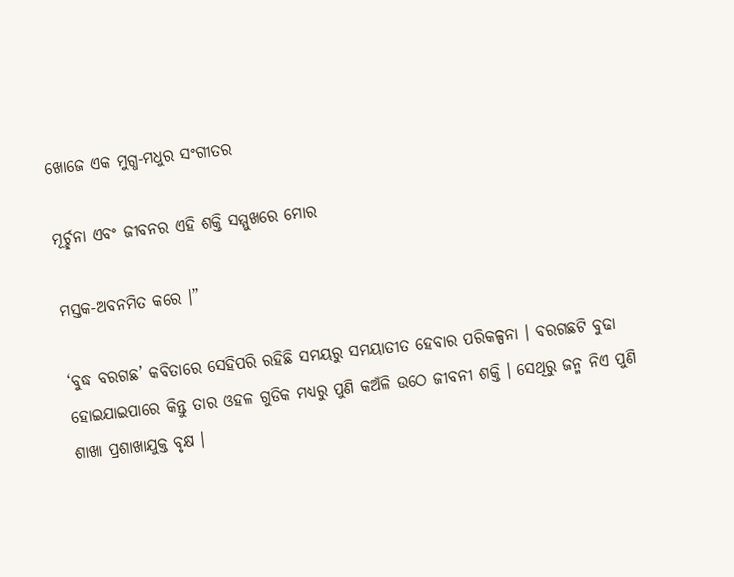ଖୋଜେ ଏକ ମୁଗ୍ଧ-ମଧୁର ସଂଗୀତର

ମୂର୍ଚ୍ଛନା ଏବଂ ଜୀବନର ଏହି ଶକ୍ତି ସମ୍ମୁଖରେ ମୋର

ମସ୍ତକ-ଅବନମିତ କରେ ।”

‘ବୁଦ୍ଧ ବରଗଛ’ କବିତାରେ ସେହିପରି ରହିଛି ସମୟରୁ ସମୟାତୀତ ହେବାର ପରିକଳ୍ପନା । ବରଗଛଟି ବୁଢା ହୋଇଯାଇପାରେ କିନ୍ତୁ ତାର ଓହଳ ଗୁଡିକ ମଧ୍ୟରୁ ପୁଣି କଅଁଳି ଉଠେ ଜୀବନୀ ଶକ୍ତି । ସେଥିରୁ ଜନ୍ମ ନିଏ ପୁଣି ଶାଖା ପ୍ରଶାଖାଯୁକ୍ତ ବୃକ୍ଷ ।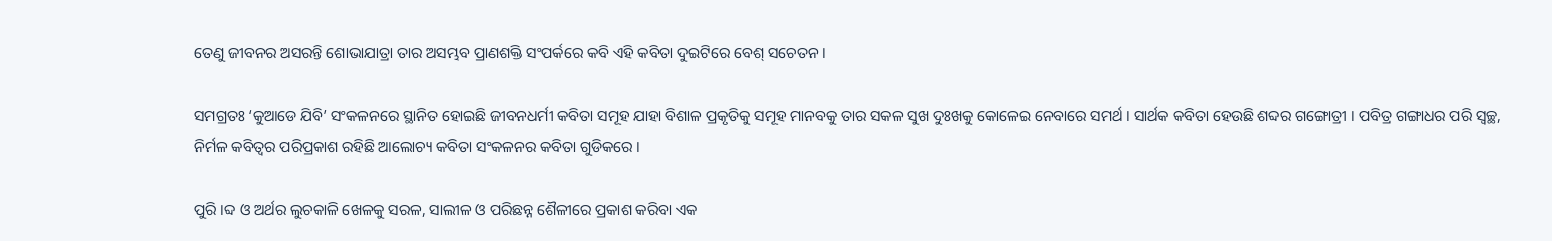ତେଣୁ ଜୀବନର ଅସରନ୍ତି ଶୋଭାଯାତ୍ରା ତାର ଅସମ୍ଭବ ପ୍ରାଣଶକ୍ତି ସଂପର୍କରେ କବି ଏହି କବିତା ଦୁଇଟିରେ ବେଶ୍ ସଚେତନ ।

ସମଗ୍ରତଃ ‘କୁଆଡେ ଯିବି’ ସଂକଳନରେ ସ୍ଥାନିତ ହୋଇଛି ଜୀବନଧର୍ମୀ କବିତା ସମୂହ ଯାହା ବିଶାଳ ପ୍ରକୃତିକୁ ସମୂହ ମାନବକୁ ତାର ସକଳ ସୁଖ ଦୁଃଖକୁ କୋଳେଇ ନେବାରେ ସମର୍ଥ । ସାର୍ଥକ କବିତା ହେଉଛି ଶବ୍ଦର ଗଙ୍ଗୋତ୍ରୀ । ପବିତ୍ର ଗଙ୍ଗାଧର ପରି ସ୍ୱଚ୍ଛ, ନିର୍ମଳ କବିତ୍ୱର ପରିପ୍ରକାଶ ରହିଛି ଆଲୋଚ୍ୟ କବିତା ସଂକଳନର କବିତା ଗୁଡିକରେ ।

ପୁରି ।ବ୍ଦ ଓ ଅର୍ଥର ଲୁଚକାଳି ଖେଳକୁ ସରଳ, ସାଲୀଳ ଓ ପରିଛନ୍ନ ଶୈଳୀରେ ପ୍ରକାଶ କରିବା ଏକ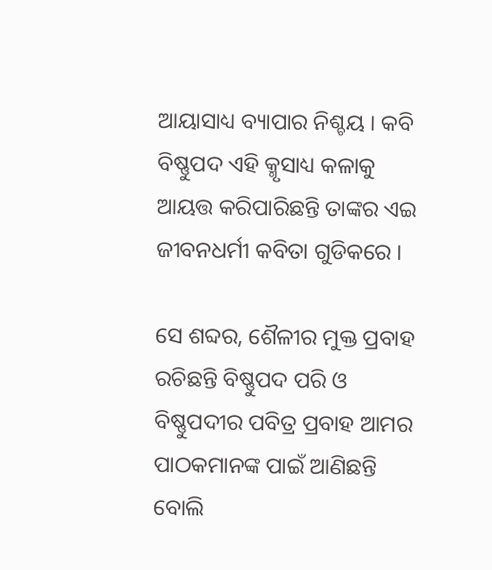ଆୟାସାଧ୍ୟ ବ୍ୟାପାର ନିଶ୍ଚୟ । କବି ବିଷ୍ଣୁପଦ ଏହି କ୍ମୃସାଧ୍ୟ କଳାକୁ ଆୟତ୍ତ କରିପାରିଛନ୍ତି ତାଙ୍କର ଏଇ ଜୀବନଧର୍ମୀ କବିତା ଗୁଡିକରେ ।

ସେ ଶବ୍ଦର, ଶୈଳୀର ମୁକ୍ତ ପ୍ରବାହ ରଚିଛନ୍ତି ବିଷ୍ଣୁପଦ ପରି ଓ ବିଷ୍ଣୁପଦୀର ପବିତ୍ର ପ୍ରବାହ ଆମର ପାଠକମାନଙ୍କ ପାଇଁ ଆଣିଛନ୍ତି ବୋଲି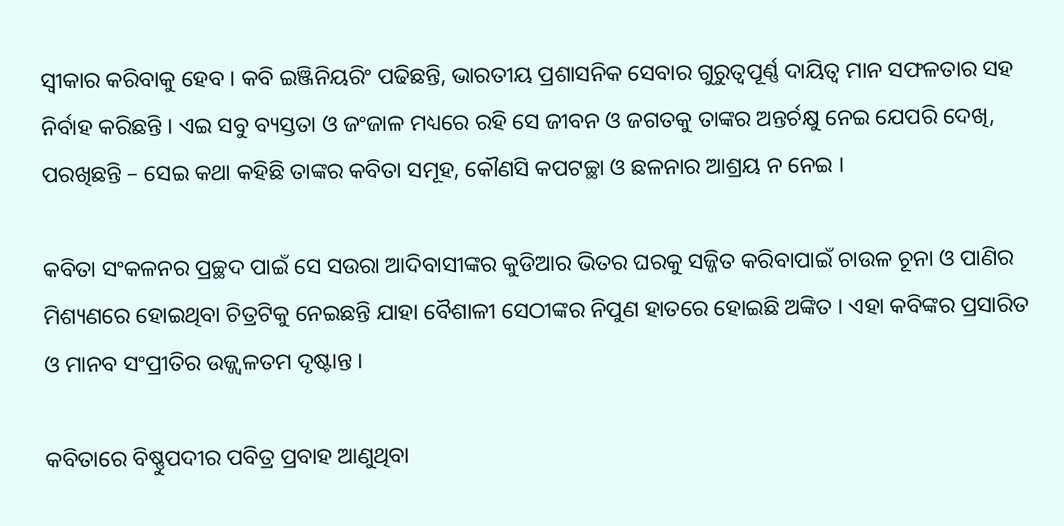ସ୍ୱୀକାର କରିବାକୁ ହେବ । କବି ଇଞ୍ଜିନିୟରିଂ ପଢିଛନ୍ତି, ଭାରତୀୟ ପ୍ରଶାସନିକ ସେବାର ଗୁରୁତ୍ୱପୂର୍ଣ୍ଣ ଦାୟିତ୍ୱ ମାନ ସଫଳତାର ସହ ନିର୍ବାହ କରିଛନ୍ତି । ଏଇ ସବୁ ବ୍ୟସ୍ତତା ଓ ଜଂଜାଳ ମଧ୍ୟରେ ରହି ସେ ଜୀବନ ଓ ଜଗତକୁ ତାଙ୍କର ଅନ୍ତର୍ଚକ୍ଷୁ ନେଇ ଯେପରି ଦେଖି, ପରଖିଛନ୍ତି – ସେଇ କଥା କହିଛି ତାଙ୍କର କବିତା ସମୂହ, କୌଣସି କପଟଚ୍ଛା ଓ ଛଳନାର ଆଶ୍ରୟ ନ ନେଇ ।

କବିତା ସଂକଳନର ପ୍ରଚ୍ଛଦ ପାଇଁ ସେ ସଉରା ଆଦିବାସୀଙ୍କର କୁଡିଆର ଭିତର ଘରକୁ ସଜ୍ଜିତ କରିବାପାଇଁ ଚାଉଳ ଚୂନା ଓ ପାଣିର ମିଶ୍ୟଣରେ ହୋଇଥିବା ଚିତ୍ରଟିକୁ ନେଇଛନ୍ତି ଯାହା ବୈଶାଳୀ ସେଠୀଙ୍କର ନିପୁଣ ହାତରେ ହୋଇଛି ଅଙ୍କିତ । ଏହା କବିଙ୍କର ପ୍ରସାରିତ ଓ ମାନବ ସଂପ୍ରୀତିର ଉଜ୍ଜ୍ୱଳତମ ଦୃଷ୍ଟାନ୍ତ ।

କବିତାରେ ବିଷ୍ଣୁପଦୀର ପବିତ୍ର ପ୍ରବାହ ଆଣୁଥିବା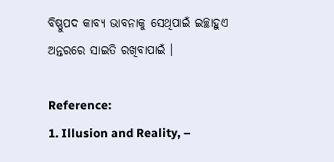ବିଷ୍ଣୁପଦ କାବ୍ୟ ଭାବନାକୁ ସେଥିପାଇଁ ଇଚ୍ଛାହୁଏ ଅନ୍ତରରେ ସାଇତି ରଖିବାପାଇଁ ।

Reference:
1. Illusion and Reality, –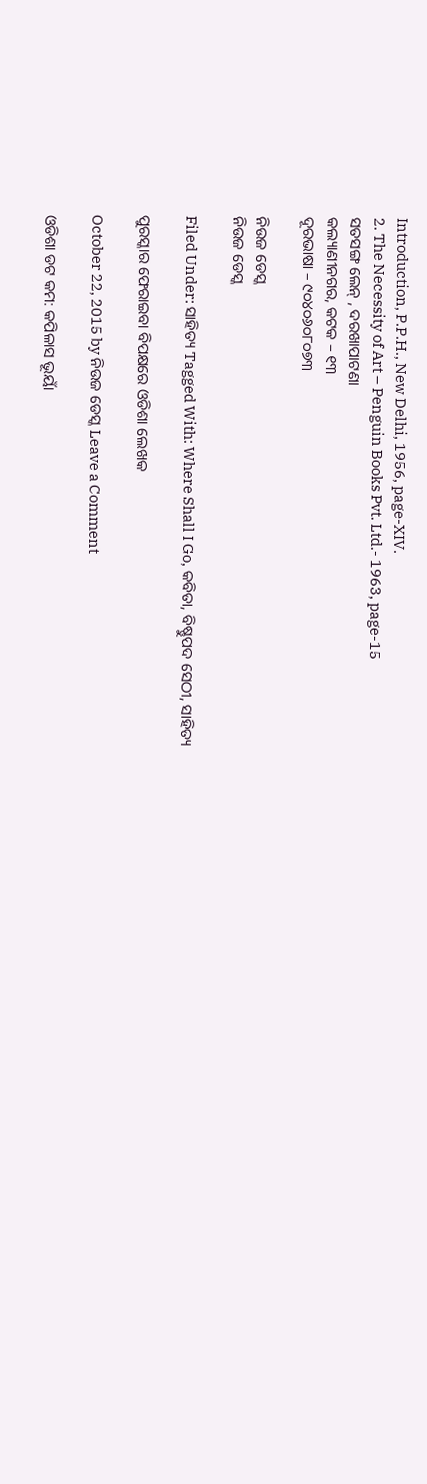Introduction, P.P.H., New Delhi, 1956, page-XIV.
2. The Necessity of Art – Penguin Books Pvt. Ltd.- 1963, page-15
ସତସଙ୍ଗ ଲେନ୍ , ଦରଖାପାଟଣା
କଲ୍ୟାଣୀନଗର, କଟକ – ୧୩
ଦୂରଭାଷା – ୯୦୪୦୬୦୮୦୭୩

ନିଉଜ ଡେସ୍କ
ନିଉଜ ଡେସ୍କ

Filed Under: ସାହିତ୍ୟ Tagged With: Where Shall I Go, କବିତା, ବିଷ୍ଣୁପଦ ସେଠୀ, ସାହିତ୍ୟ

ପୁରସ୍କାର ଫେରାଇବା ବିପକ୍ଷରେ ଓଡିଶା ଲେଖକ

October 22, 2015 by ନିଉଜ ଡେସ୍କ Leave a Comment

ଓଡିଶା ଡଟ କମ: କପିଳାସ ଭୂୟାଁ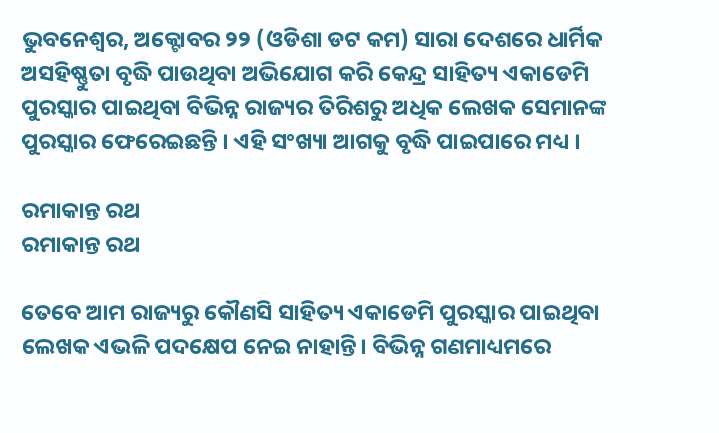ଭୁବନେଶ୍ଵର, ଅକ୍ଟୋବର ୨୨ (ଓଡିଶା ଡଟ କମ) ସାରା ଦେଶରେ ଧାର୍ମିକ ଅସହିଷ୍ଣୁତା ବୃଦ୍ଧି ପାଉଥିବା ଅଭିଯୋଗ କରି କେନ୍ଦ୍ର ସାହିତ୍ୟ ଏକାଡେମି ପୁରସ୍କାର ପାଇଥିବା ବିଭିନ୍ନ ରାଜ୍ୟର ତିରିଶରୁ ଅଧିକ ଲେଖକ ସେମାନଙ୍କ ପୁରସ୍କାର ଫେରେଇଛନ୍ତି । ଏହି ସଂଖ୍ୟା ଆଗକୁ ବୃଦ୍ଧି ପାଇପାରେ ମଧ୍ୟ ।

ରମାକାନ୍ତ ରଥ
ରମାକାନ୍ତ ରଥ

ତେବେ ଆମ ରାଜ୍ୟରୁ କୌଣସି ସାହିତ୍ୟ ଏକାଡେମି ପୁରସ୍କାର ପାଇଥିବା ଲେଖକ ଏଭଳି ପଦକ୍ଷେପ ନେଇ ନାହାନ୍ତି। ବିଭିନ୍ନ ଗଣମାଧ୍ୟମରେ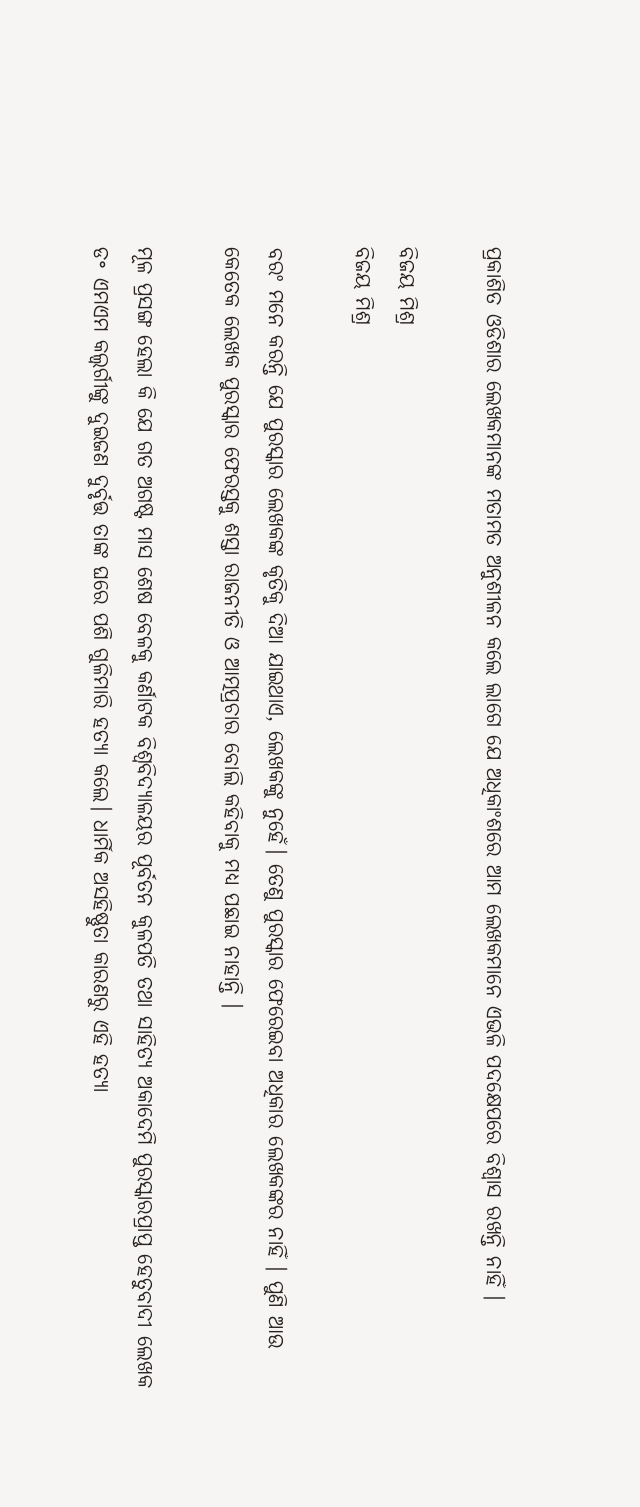ପ୍ରକାଶିତ ଓଡିଶାର ଲେଖକମାନଙ୍କ ମତାମତ ଅନୁଶୀଳନ କଲେ ଲାଗେ ଯେ ଅଧିକାଂଶରେ ଆମ ଲେଖକମାନେ ଏଭଳି ପଦକ୍ଷେପରେ ବିଶ୍ଵାସ ରଖନ୍ତି ନାହିଁ ।

ବିଜୟ ମିଶ୍ର
ବିଜୟ ମିଶ୍ର

ବରଂ ମନେ କରନ୍ତି ଯେ ପୁରସ୍କାର ଲେଖକଙ୍କ କୃତିକୁ ଦିଆ ଯାଇଥାଏ, ଲେଖକଙ୍କୁ ନୁହେଁ। ତେଣୁ ପୁରସ୍କାର ଫେରେଇବା ଅଧିକାର ଲେଖକଙ୍କର ନାହିଁ । ପୁଣି ଆଉ କେତେକ ଲେଖକ ପୁରସ୍କାର ଫେରସ୍ତକୁ ଶସ୍ତା ରାଜନୀତି ଓ ଆତ୍ମପ୍ରଚାର ବୋଲି କହିବାକୁ ମଧ୍ୟ ପଛାଇ ନାହାନ୍ତି ।

ମୂଳ ପ୍ରସଙ୍ଗ ହେଲା କି ଯେ ଗତ ଅଗଷ୍ଟ ମାସ ଶେଷ ବେଳକୁ କର୍ଣାଟକ ବିଶ୍ଵବିଦ୍ୟାଳୟର ପୂର୍ବତନ କୁଳପତି ତଥା ସାହିତ୍ୟ ଅକାଦେମି ପୁରସ୍କାରପ୍ରାପ୍ତ ହେତୁବାଦୀ ଲେଖକ ଡ॰ ଏମଏମ କଲ୍ବର୍ଗୀଙ୍କୁ ଦୁଇଜଣ ଦୁର୍ବୃତ୍ତ ତାଙ୍କ ଘରେ ପଶି ଗୁଳିମାରି ହତ୍ୟା କଲେ। ଧାର୍ମିକ ଅସହିଷ୍ଣୁତା କାରଣରୁ ଏହି ହତ୍ୟା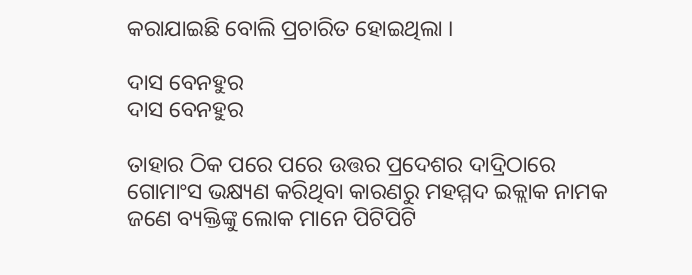କରାଯାଇଛି ବୋଲି ପ୍ରଚାରିତ ହୋଇଥିଲା ।

ଦାସ ବେନହୁର
ଦାସ ବେନହୁର

ତାହାର ଠିକ ପରେ ପରେ ଉତ୍ତର ପ୍ରଦେଶର ଦାଦ୍ରିଠାରେ ଗୋମାଂସ ଭକ୍ଷ୍ୟଣ କରିଥିବା କାରଣରୁ ମହମ୍ମଦ ଇକ୍ଲାକ ନାମକ ଜଣେ ବ୍ୟକ୍ତିଙ୍କୁ ଲୋକ ମାନେ ପିଟିପିଟି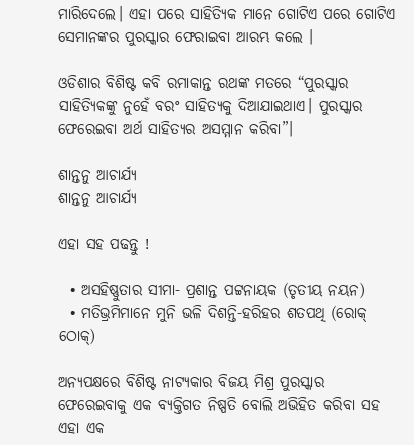ମାରିଦେଲେ। ଏହା ପରେ ସାହିତ୍ୟିକ ମାନେ ଗୋଟିଏ ପରେ ଗୋଟିଏ ସେମାନଙ୍କର ପୁରସ୍କାର ଫେରାଇବା ଆରମ୍ଭ କଲେ ।

ଓଡିଶାର ବିଶିଷ୍ଟ କବି ରମାକାନ୍ତ ରଥଙ୍କ ମତରେ “ପୁରସ୍କାର ସାହିତ୍ୟିକଙ୍କୁ ନୁହେଁ ବରଂ ସାହିତ୍ୟକୁ ଦିଆଯାଇଥାଏ। ପୁରସ୍କାର ଫେରେଇବା ଅର୍ଥ ସାହିତ୍ୟର ଅସମ୍ମାନ କରିବା”।

ଶାନ୍ତନୁ ଆଚାର୍ଯ୍ୟ
ଶାନ୍ତନୁ ଆଚାର୍ଯ୍ୟ

ଏହା ସହ ପଢନ୍ତୁ !

  • ଅସହିଷ୍ଣୁତାର ସୀମା- ପ୍ରଶାନ୍ତ ପଟ୍ଟନାୟକ (ତୃତୀୟ ନୟନ)
  • ମତିଭ୍ରମିମାନେ ମୁନି ଭଳି ଦିଶନ୍ତି-ହରିହର ଶତପଥି (ରୋକ୍ ଠୋକ୍)

ଅନ୍ୟପକ୍ଷରେ ବିଶିଷ୍ଟ ନାଟ୍ୟକାର ବିଜୟ ମିଶ୍ର ପୁରସ୍କାର ଫେରେଇବାକୁ ଏକ ବ୍ୟକ୍ତିଗତ ନିଷ୍ପତି ବୋଲି ଅଭିହିତ କରିବା ସହ ଏହା ଏକ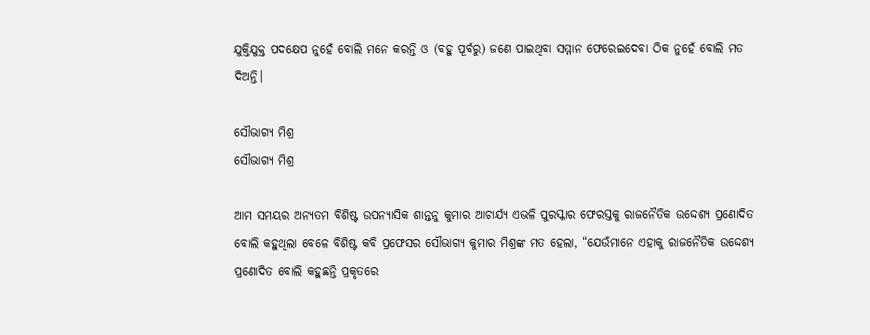ଯୁକ୍ତିଯୁକ୍ତ ପଦକ୍ଷେପ ନୁହେଁ ବୋଲି ମନେ କରନ୍ତି ଓ (ବହୁ ପୂର୍ବରୁ) ଜଣେ ପାଇଥିବା ସମ୍ମାନ ଫେରେଇଦେବା ଠିକ ନୁହେଁ ବୋଲି ମତ ଦିଅନ୍ତି।

ସୌଭାଗ୍ୟ ମିଶ୍ର
ସୌଭାଗ୍ୟ ମିଶ୍ର

ଆମ ସମୟର ଅନ୍ୟତମ ବିଶିଷ୍ଟ ଉପନ୍ୟାସିକ ଶାନ୍ତନୁ କୁମାର ଆଚାର୍ଯ୍ୟ ଏଭଳି ପୁରସ୍କାର ଫେରସ୍ତକୁ ରାଜନୈତିକ ଉଦ୍ଦେଶ୍ୟ ପ୍ରଣୋଦିତ ବୋଲି କହୁଥିଲା ବେଳେ ବିଶିଷ୍ଟ କବି ପ୍ରଫେସର ସୌଭାଗ୍ୟ କୁମାର ମିଶ୍ରଙ୍କ ମତ ହେଲା, “ଯେଉଁମାନେ ଏହାକୁ ରାଜନୈତିକ ଉଦ୍ଦେଶ୍ୟ ପ୍ରଣୋଦିତ ବୋଲି କହୁଛନ୍ତି ପ୍ରକୃତରେ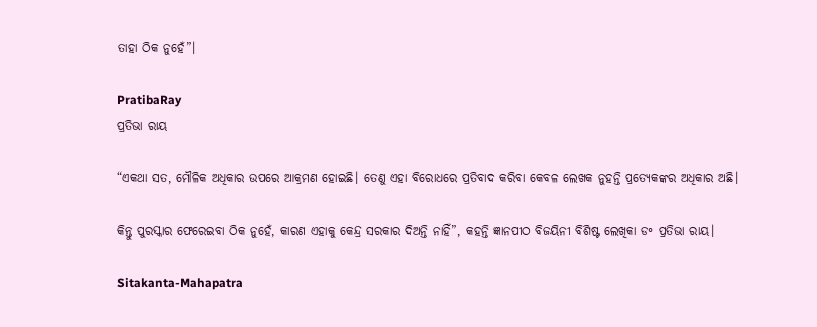ତାହା ଠିକ ନୁହେଁ”।

PratibaRay
ପ୍ରତିଭା ରାୟ

“ଏକଥା ସତ, ମୌଳିକ ଅଧିକାର ଉପରେ ଆକ୍ରମଣ ହୋଇଛି। ତେଣୁ ଏହା ବିରୋଧରେ ପ୍ରତିବାଦ କରିବା କେବଳ ଲେଖକ ନୁହନ୍ତି ପ୍ରତ୍ୟେକଙ୍କର ଅଧିକାର ଅଛି।

କିନ୍ତୁ ପୁରସ୍କାର ଫେରେଇବା ଠିକ ନୁହେଁ, କାରଣ ଏହାକୁ କେନ୍ଦ୍ର ସରକାର ଦିଅନ୍ତି ନାହିଁ”, କହନ୍ତି ଜ୍ଞାନପୀଠ ବିଜୟିନୀ ବିଶିଷ୍ଟ ଲେଖିକା ଡ॰ ପ୍ରତିଭା ରାୟ।

Sitakanta-Mahapatra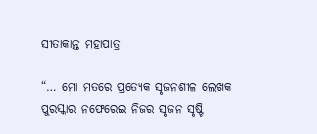ସୀତାକାନ୍ତ ମହାପାତ୍ର

“… ମୋ ମତରେ ପ୍ରତ୍ୟେକ ସୃଜନଶୀଳ ଲେଖକ ପୁରସ୍କାର ନଫେରେଇ ନିଜର ସୃଜନ ସୃଷ୍ଟି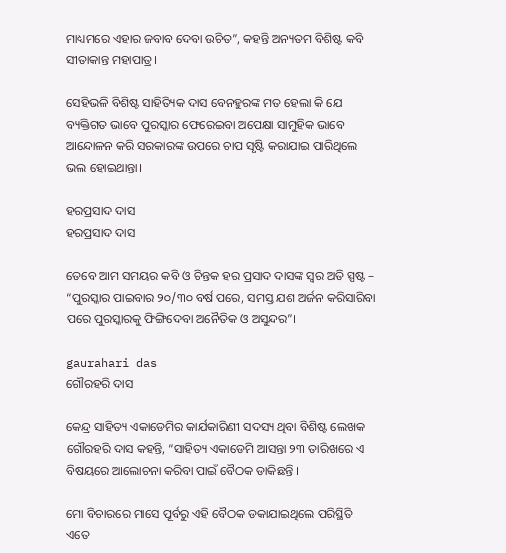ମାଧ୍ୟମରେ ଏହାର ଜବାବ ଦେବା ଉଚିତ”, କହନ୍ତି ଅନ୍ୟତମ ବିଶିଷ୍ଟ କବି ସୀତାକାନ୍ତ ମହାପାତ୍ର।

ସେହିଭଳି ବିଶିଷ୍ଟ ସାହିତ୍ୟିକ ଦାସ ବେନହୁରଙ୍କ ମତ ହେଲା କି ଯେ ବ୍ୟକ୍ତିଗତ ଭାବେ ପୁରସ୍କାର ଫେରେଇବା ଅପେକ୍ଷା ସାମୁହିକ ଭାବେ ଆନ୍ଦୋଳନ କରି ସରକାରଙ୍କ ଉପରେ ଚାପ ସୃଷ୍ଟି କରାଯାଇ ପାରିଥିଲେ ଭଲ ହୋଇଥାନ୍ତା।

ହରପ୍ରସାଦ ଦାସ
ହରପ୍ରସାଦ ଦାସ

ତେବେ ଆମ ସମୟର କବି ଓ ଚିନ୍ତକ ହର ପ୍ରସାଦ ଦାସଙ୍କ ସ୍ଵର ଅତି ସ୍ପଷ୍ଟ – “ପୁରସ୍କାର ପାଇବାର ୨୦/୩୦ ବର୍ଷ ପରେ, ସମସ୍ତ ଯଶ ଅର୍ଜନ କରିସାରିବା ପରେ ପୁରସ୍କାରକୁ ଫିଙ୍ଗିଦେବା ଅନୈତିକ ଓ ଅସୁନ୍ଦର”।

gaurahari das
ଗୌରହରି ଦାସ

କେନ୍ଦ୍ର ସାହିତ୍ୟ ଏକାଡେମିର କାର୍ଯକାରିଣୀ ସଦସ୍ୟ ଥିବା ବିଶିଷ୍ଟ ଲେଖକ ଗୌରହରି ଦାସ କହନ୍ତି, “ସାହିତ୍ୟ ଏକାଡେମି ଆସନ୍ତା ୨୩ ତାରିଖରେ ଏ ବିଷୟରେ ଆଲୋଚନା କରିବା ପାଇଁ ବୈଠକ ଡାକିଛନ୍ତି ।

ମୋ ବିଚାରରେ ମାସେ ପୂର୍ବରୁ ଏହି ବୈଠକ ଡକାଯାଇଥିଲେ ପରିସ୍ଥିତି ଏତେ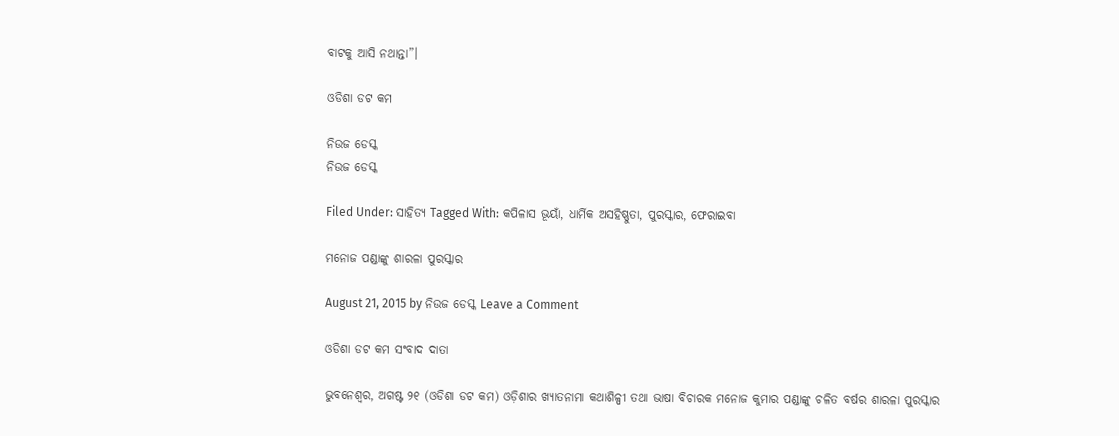ବାଟକୁ ଆସି ନଥାନ୍ତା”।

ଓଡିଶା ଡଟ କମ

ନିଉଜ ଡେସ୍କ
ନିଉଜ ଡେସ୍କ

Filed Under: ସାହିତ୍ୟ Tagged With: କପିଳାସ ଭୂୟାଁ, ଧାର୍ମିକ ଅସହିଷ୍ଣୁତା, ପୁରସ୍କାର, ଫେରାଇବା

ମନୋଜ ପଣ୍ଡାଙ୍କୁ ଶାରଳା ପୁରସ୍କାର

August 21, 2015 by ନିଉଜ ଡେସ୍କ Leave a Comment

ଓଡିଶା ଡଟ କମ ସଂବାଦ ଦାତା

ଭୁବନେଶ୍ଵର, ଅଗଷ୍ଟ ୨୧ (ଓଡିଶା ଡଟ କମ) ଓଡ଼ିଶାର ଖ୍ୟାତନାମା କଥାଶିଳ୍ପୀ ତଥା ଭାଷା ବିଚାରକ ମନୋଜ କୁମାର ପଣ୍ଡାଙ୍କୁ ଚଳିତ ବର୍ଷର ଶାରଳା ପୁରସ୍କାର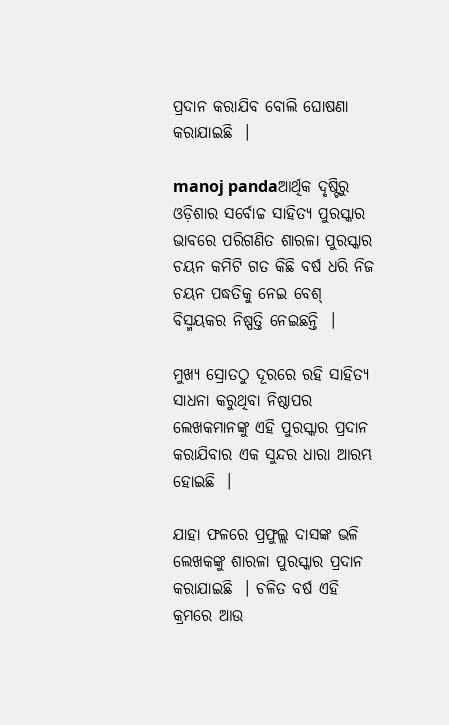ପ୍ରଦାନ କରାଯିବ ବୋଲି ଘୋଷଣା କରାଯାଇଛି  ।

manoj pandaଆର୍ଥିକ ଦୃଷ୍ଟିରୁ ଓଡ଼ିଶାର ସର୍ବୋଚ୍ଚ ସାହିତ୍ୟ ପୁରସ୍କାର ଭାବରେ ପରିଗଣିତ ଶାରଳା ପୁରସ୍କାର ଚୟନ କମିଟି ଗତ କିଛି ବର୍ଷ ଧରି ନିଜ ଚୟନ ପଦ୍ଧତିକୁ ନେଇ ବେଶ୍‍ ବିସ୍ମୟକର ନିଷ୍ପତ୍ତି ନେଇଛନ୍ତି  ।

ମୁଖ୍ୟ ସ୍ରୋତଠୁ ଦୂରରେ ରହି ସାହିତ୍ୟ ସାଧନା କରୁଥିବା ନିଷ୍ଠାପର ଲେଖକମାନଙ୍କୁ ଏହି ପୁରସ୍କାର ପ୍ରଦାନ କରାଯିବାର ଏକ ସୁନ୍ଦର ଧାରା ଆରମ୍ଭ ହୋଇଛି  ।

ଯାହା ଫଳରେ ପ୍ରଫୁଲ୍ଲ ଦାସଙ୍କ ଭଳି ଲେଖକଙ୍କୁ ଶାରଳା ପୁରସ୍କାର ପ୍ରଦାନ କରାଯାଇଛି  । ଚଳିତ ବର୍ଷ ଏହି କ୍ରମରେ ଆଉ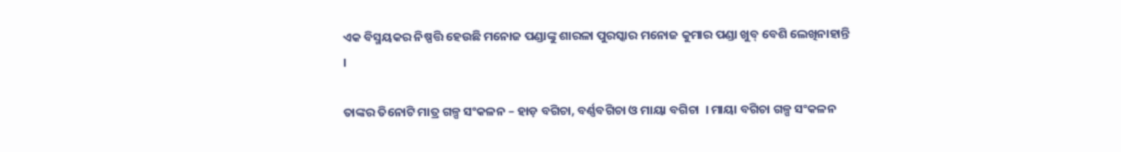ଏକ ବିସ୍ମୟକର ନିଷ୍ପତ୍ତି ହେଉଛି ମନୋଜ ପଣ୍ଡାଙ୍କୁ ଶାରଳା ପୁରସ୍କାର ମନୋଜ କୁମାର ପଣ୍ଡା ଖୁବ୍‍ ବେଶି ଲେଖିନାହାନ୍ତି  ।

ତାଙ୍କର ତିନୋଟି ମାତ୍ର ଗଳ୍ପ ସଂକଳନ – ହାଡ଼ ବଗିଚା, ବର୍ଣ୍ଣବଗିଚା ଓ ମାୟା ବଗିଚା  । ମାୟା ବଗିଚା ଗଳ୍ପ ସଂକଳନ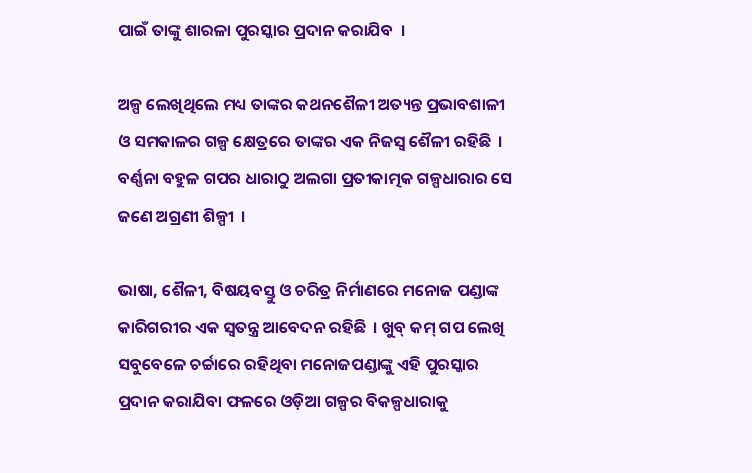ପାଇଁ ତାଙ୍କୁ ଶାରଳା ପୁରସ୍କାର ପ୍ରଦାନ କରାଯିବ  ।

ଅଳ୍ପ ଲେଖିଥିଲେ ମଧ୍ୟ ତାଙ୍କର କଥନଶୈଳୀ ଅତ୍ୟନ୍ତ ପ୍ରଭାବଶାଳୀ ଓ ସମକାଳର ଗଳ୍ପ କ୍ଷେତ୍ରରେ ତାଙ୍କର ଏକ ନିଜସ୍ୱ ଶୈଳୀ ରହିଛି  । ବର୍ଣ୍ଣନା ବହୁଳ ଗପର ଧାରାଠୁ ଅଲଗା ପ୍ରତୀକାତ୍ମକ ଗଳ୍ପଧାରାର ସେ ଜଣେ ଅଗ୍ରଣୀ ଶିଳ୍ପୀ  ।

ଭାଷା, ଶୈଳୀ, ବିଷୟବସ୍ତୁ ଓ ଚରିତ୍ର ନିର୍ମାଣରେ ମନୋଜ ପଣ୍ଡାଙ୍କ କାରିଗରୀର ଏକ ସ୍ୱତନ୍ତ୍ର ଆବେଦନ ରହିଛି  । ଖୁବ୍‍ କମ୍‍ ଗପ ଲେଖି ସବୁବେଳେ ଚର୍ଚ୍ଚାରେ ରହିଥିବା ମନୋଜପଣ୍ଡାଙ୍କୁ ଏହି ପୁରସ୍କାର ପ୍ରଦାନ କରାଯିବା ଫଳରେ ଓଡ଼ିଆ ଗଳ୍ପର ବିକଳ୍ପଧାରାକୁ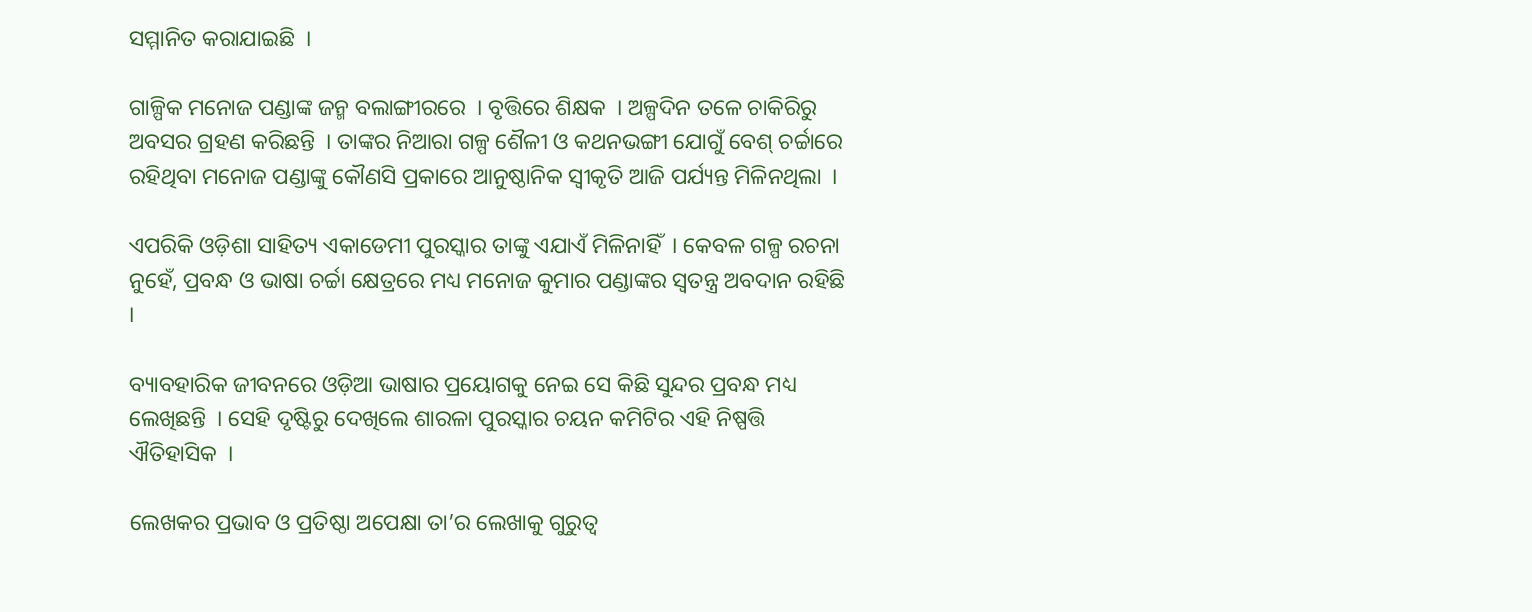ସମ୍ମାନିତ କରାଯାଇଛି  ।

ଗାଳ୍ପିକ ମନୋଜ ପଣ୍ଡାଙ୍କ ଜନ୍ମ ବଲାଙ୍ଗୀରରେ  । ବୃତ୍ତିରେ ଶିକ୍ଷକ  । ଅଳ୍ପଦିନ ତଳେ ଚାକିରିରୁ ଅବସର ଗ୍ରହଣ କରିଛନ୍ତି  । ତାଙ୍କର ନିଆରା ଗଳ୍ପ ଶୈଳୀ ଓ କଥନଭଙ୍ଗୀ ଯୋଗୁଁ ବେଶ୍‍ ଚର୍ଚ୍ଚାରେ ରହିଥିବା ମନୋଜ ପଣ୍ଡାଙ୍କୁ କୌଣସି ପ୍ରକାରେ ଆନୁଷ୍ଠାନିକ ସ୍ୱୀକୃତି ଆଜି ପର୍ଯ୍ୟନ୍ତ ମିଳିନଥିଲା  ।

ଏପରିକି ଓଡ଼ିଶା ସାହିତ୍ୟ ଏକାଡେମୀ ପୁରସ୍କାର ତାଙ୍କୁ ଏଯାଏଁ ମିଳିନାହିଁ  । କେବଳ ଗଳ୍ପ ରଚନା ନୁହେଁ, ପ୍ରବନ୍ଧ ଓ ଭାଷା ଚର୍ଚ୍ଚା କ୍ଷେତ୍ରରେ ମଧ୍ୟ ମନୋଜ କୁମାର ପଣ୍ଡାଙ୍କର ସ୍ୱତନ୍ତ୍ର ଅବଦାନ ରହିଛି  ।

ବ୍ୟାବହାରିକ ଜୀବନରେ ଓଡ଼ିଆ ଭାଷାର ପ୍ରୟୋଗକୁ ନେଇ ସେ କିଛି ସୁନ୍ଦର ପ୍ରବନ୍ଧ ମଧ୍ୟ ଲେଖିଛନ୍ତି  । ସେହି ଦୃଷ୍ଟିରୁ ଦେଖିଲେ ଶାରଳା ପୁରସ୍କାର ଚୟନ କମିଟିର ଏହି ନିଷ୍ପତ୍ତି ଐତିହାସିକ  ।

ଲେଖକର ପ୍ରଭାବ ଓ ପ୍ରତିଷ୍ଠା ଅପେକ୍ଷା ତା’ର ଲେଖାକୁ ଗୁରୁତ୍ୱ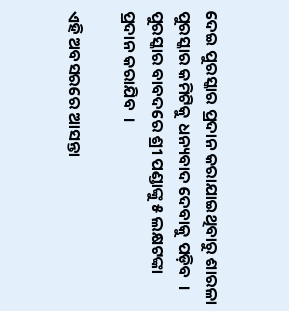ଦେଇ ପୁରସ୍କାର ପ୍ରଦାନ କରାଯାଇଥିବାରୁ ଶାରଳା ପୁରସ୍କାର କମିଟିକୁ ଧନ୍ୟବାଦ ଦେବାକୁ ପଡ଼ିବ  । ପୁରସ୍କାର ବାବଦରେ ଶ୍ରୀ ପଣ୍ଡାଙ୍କୁ ୫ ଲକ୍ଷଟଙ୍କା ପ୍ରଦାନ କରାଯିବ  ।

ଏହି ଅବସରରେ ଆସନ୍ତା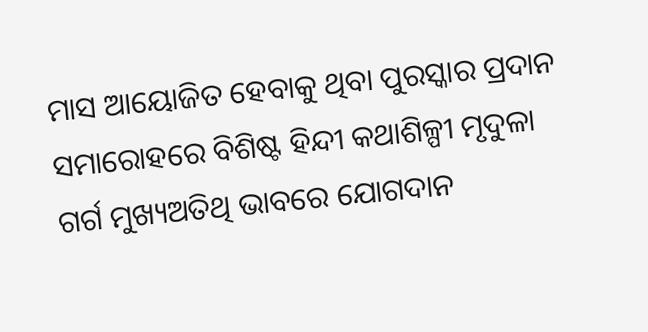ମାସ ଆୟୋଜିତ ହେବାକୁ ଥିବା ପୁରସ୍କାର ପ୍ରଦାନ ସମାରୋହରେ ବିଶିଷ୍ଟ ହିନ୍ଦୀ କଥାଶିଳ୍ପୀ ମୃଦୁଳା ଗର୍ଗ ମୁଖ୍ୟଅତିଥି ଭାବରେ ଯୋଗଦାନ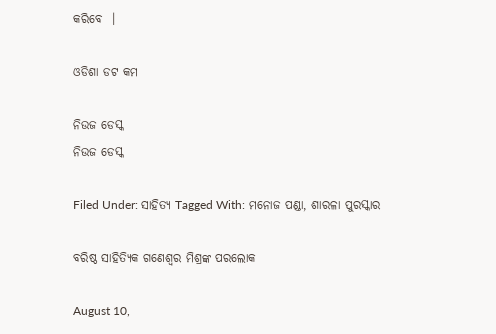କରିବେ  ।

ଓଡିଶା ଡଟ କମ

ନିଉଜ ଡେସ୍କ
ନିଉଜ ଡେସ୍କ

Filed Under: ସାହିତ୍ୟ Tagged With: ମନୋଜ ପଣ୍ଡା, ଶାରଳା ପୁରସ୍କାର

ବରିଷ୍ଠ ସାହିତ୍ୟିକ ଗଣେଶ୍ଵର ମିଶ୍ରଙ୍କ ପରଲୋକ

August 10,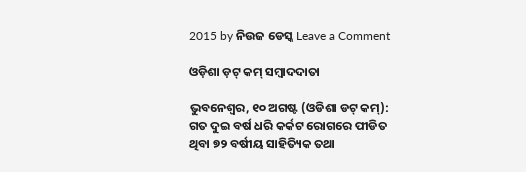2015 by ନିଉଜ ଡେସ୍କ Leave a Comment

ଓଡ଼ିଶା ଡ଼ଟ୍ କମ୍ ସମ୍ବାଦଦାତା

ଭୁବନେଶ୍ୱର, ୧୦ ଅଗଷ୍ଟ (ଓଡିଶା ଡଟ୍ କମ୍): ଗତ ଦୁଇ ବର୍ଷ ଧରି କର୍କଟ ରୋଗରେ ପୀଡିତ ଥିବା ୭୨ ବର୍ଷୀୟ ସାହିତ୍ୟିକ ତଥା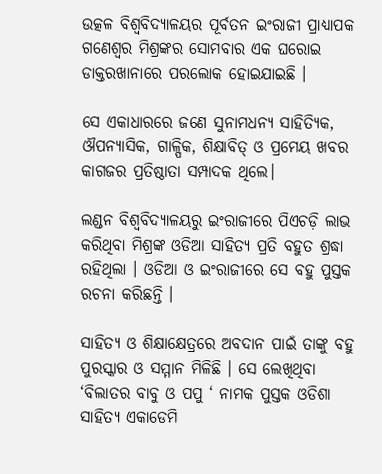ଉତ୍କଳ ବିଶ୍ଵବିଦ୍ୟାଳୟର ପୂର୍ବତନ ଇଂରାଜୀ ପ୍ରାଧ୍ୟାପକ ଗଣେଶ୍ଵର ମିଶ୍ରଙ୍କର ସୋମବାର ଏକ ଘରୋଇ ଡାକ୍ତରଖାନାରେ ପରଲୋକ ହୋଇଯାଇଛି ।

ସେ ଏକାଧାରରେ ଜଣେ ସୁନାମଧନ୍ୟ ସାହିତ୍ୟିକ, ଔପନ୍ୟାସିକ, ଗାଳ୍ପିକ, ଶିକ୍ଷାବିତ୍ ଓ ପ୍ରମେୟ ଖବର କାଗଜର ପ୍ରତିଷ୍ଠାତା ସମ୍ପାଦକ ଥିଲେ।

ଲଣ୍ଡନ ବିଶ୍ଵବିଦ୍ୟାଳୟରୁ ଇଂରାଜୀରେ ପିଏଚଡ଼ି ଲାଭ କରିଥିବା ମିଶ୍ରଙ୍କ ଓଡିଆ ସାହିତ୍ୟ ପ୍ରତି ବହୁତ ଶ୍ରଦ୍ଧା ରହିଥିଲା । ଓଡିଆ ଓ ଇଂରାଜୀରେ ସେ ବହୁ ପୁସ୍ତକ ରଚନା କରିଛନ୍ତି ।

ସାହିତ୍ୟ ଓ ଶିକ୍ଷାକ୍ଷେତ୍ରରେ ଅବଦାନ ପାଇଁ ତାଙ୍କୁ ବହୁ ପୁରସ୍କାର ଓ ସମ୍ମାନ ମିଳିଛି । ସେ ଲେଖିଥିବା ‘ବିଲାତର ବାବୁ ଓ ପପୁ ‘ ନାମକ ପୁସ୍ତକ ଓଡିଶା ସାହିତ୍ୟ ଏକାଡେମି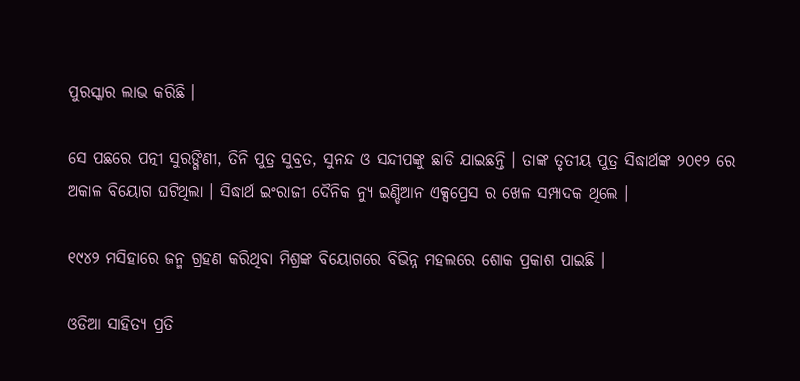ପୁରସ୍କାର ଲାଭ କରିଛି ।

ସେ ପଛରେ ପତ୍ନୀ ସୁରଙ୍ଗିଣୀ, ତିନି ପୁତ୍ର ସୁବ୍ରତ, ସୁନନ୍ଦ ଓ ସନ୍ଦୀପଙ୍କୁ ଛାଡି ଯାଇଛନ୍ତି । ତାଙ୍କ ତୃତୀୟ ପୁତ୍ର ସିଦ୍ଧାର୍ଥଙ୍କ ୨୦୧୨ ରେ ଅକାଳ ବିୟୋଗ ଘଟିଥିଲା । ସିଦ୍ଧାର୍ଥ ଇଂରାଜୀ ଦୈନିକ ନ୍ୟୁ ଇଣ୍ଡିଆନ ଏକ୍ସପ୍ରେସ ର ଖେଳ ସମ୍ପାଦକ ଥିଲେ ।

୧୯୪୨ ମସିହାରେ ଜନ୍ମ ଗ୍ରହଣ କରିଥିବା ମିଶ୍ରଙ୍କ ବିୟୋଗରେ ବିଭିନ୍ନ ମହଲରେ ଶୋକ ପ୍ରକାଶ ପାଇଛି ।

ଓଡିଆ ସାହିତ୍ୟ ପ୍ରତି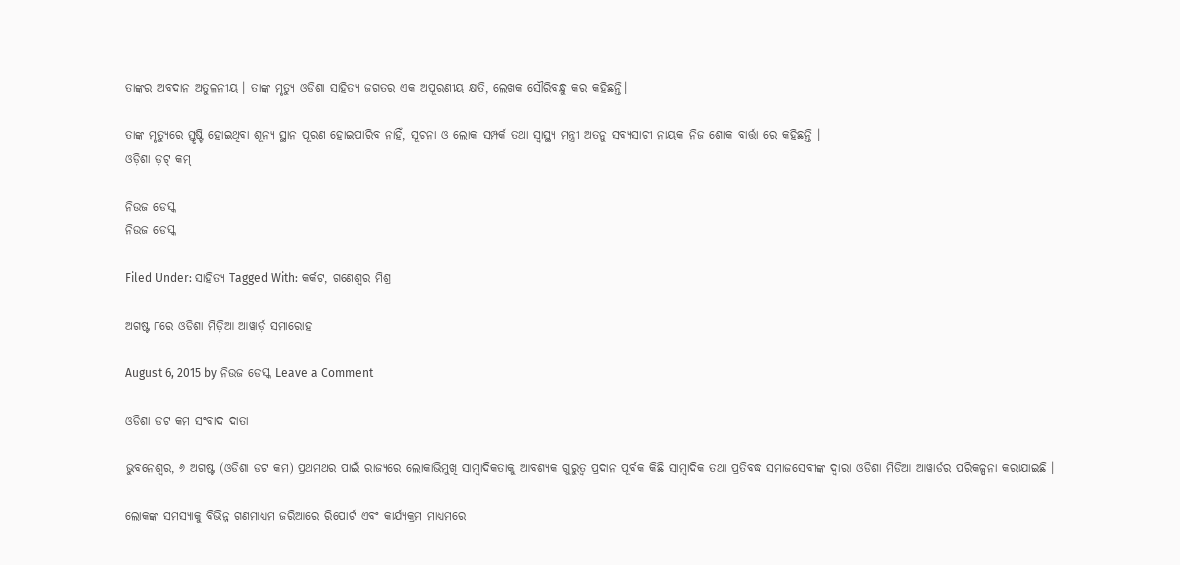ତାଙ୍କର ଅବଦାନ ଅତୁଳନୀୟ । ତାଙ୍କ ମୃତ୍ୟୁ ଓଡିଶା ସାହିତ୍ୟ ଜଗତର ଏକ ଅପୂରଣୀୟ କ୍ଷତି, ଲେଖକ ସୌରିବନ୍ଧୁ କର କହିଛନ୍ତି।

ତାଙ୍କ ମୃତ୍ୟୁରେ ସ୍ତୃଷ୍ଟି ହୋଇଥିବା ଶୂନ୍ୟ ସ୍ଥାନ ପୂରଣ ହୋଇପାରିବ ନାହିଁ, ସୂଚନା ଓ ଲୋକ ସମ୍ପର୍କ ତଥା ସ୍ୱାସ୍ଥ୍ୟ ମନ୍ତ୍ରୀ ଅତନୁ ସବ୍ୟସାଚୀ ନାୟକ ନିଜ ଶୋକ ବାର୍ତ୍ତା ରେ କହିଛନ୍ତି ।
ଓଡ଼ିଶା ଡ଼ଟ୍ କମ୍

ନିଉଜ ଡେସ୍କ
ନିଉଜ ଡେସ୍କ

Filed Under: ସାହିତ୍ୟ Tagged With: କର୍କଟ, ଗଣେଶ୍ଵର ମିଶ୍ର

ଅଗଷ୍ଟ ୮ରେ ଓଡିଶା ମିଡ଼ିଆ ଆୱାର୍ଡ଼ ସମାରୋହ

August 6, 2015 by ନିଉଜ ଡେସ୍କ Leave a Comment

ଓଡିଶା ଡଟ କମ ସଂବାଦ ଦାତା

ଭୁବନେଶ୍ଵର, ୬ ଅଗଷ୍ଟ (ଓଡିଶା ଡଟ କମ) ପ୍ରଥମଥର ପାଇଁ ରାଜ୍ୟରେ ଲୋକାଭିମୁଖି ସାମ୍ବାଦିକତାକୁ ଆବଶ୍ୟକ ଗୁରୁତ୍ୱ ପ୍ରଦାନ ପୂର୍ବକ କିଛି ସାମ୍ବାଦିକ ତଥା ପ୍ରତିବଦ୍ଧ ସମାଜସେବୀଙ୍କ ଦ୍ୱାରା ଓଡିଶା ମିଡିଆ ଆୱାର୍ଡର ପରିକଳ୍ପନା କରାଯାଇଛି ।

ଲୋକଙ୍କ ସମସ୍ୟାକୁ ବିଭିନ୍ନ ଗଣମାଧ୍ୟମ ଜରିଆରେ ରିପୋର୍ଟ ଏବଂ କାର୍ଯ୍ୟକ୍ରମ ମାଧ୍ୟମରେ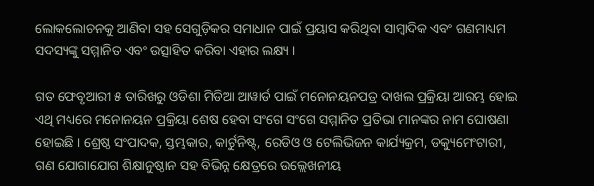ଲୋକଲୋଚନକୁ ଆଣିବା ସହ ସେଗୁଡ଼ିକର ସମାଧାନ ପାଇଁ ପ୍ରୟାସ କରିଥିବା ସାମ୍ବାଦିକ ଏବଂ ଗଣମାଧ୍ୟମ ସଦସ୍ୟଙ୍କୁ ସମ୍ମାନିତ ଏବଂ ଉତ୍ସାହିତ କରିବା ଏହାର ଲକ୍ଷ୍ୟ ।

ଗତ ଫେବୃଆରୀ ୫ ତାରିଖରୁ ଓଡିଶା ମିଡିଆ ଆୱାର୍ଡ ପାଇଁ ମନୋନୟନପତ୍ର ଦାଖଲ ପ୍ରକ୍ରିୟା ଆରମ୍ଭ ହୋଇ ଏଥି ମଧ୍ୟରେ ମନୋନୟନ ପ୍ରକ୍ରିୟା ଶେଷ ହେବା ସଂଗେ ସଂଗେ ସମ୍ମାନିତ ପ୍ରତିଭା ମାନଙ୍କର ନାମ ଘୋଷଣା ହୋଇଛି । ଶ୍ରେଷ୍ଠ ସଂପାଦକ, ସ୍ତମ୍ଭକାର, କାର୍ଟୁନିଷ୍ଟ୍, ରେଡିଓ ଓ ଟେଲିଭିଜନ କାର୍ଯ୍ୟକ୍ରମ, ଡକ୍ୟୁମେଂଟାରୀ, ଗଣ ଯୋଗାଯୋଗ ଶିକ୍ଷାନୁଷ୍ଠାନ ସହ ବିଭିନ୍ନ କ୍ଷେତ୍ରରେ ଉଲ୍ଲେଖନୀୟ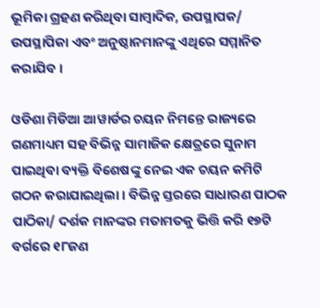ଭୂମିକା ଗ୍ରହଣ କରିଥିବା ସାମ୍ବାଦିକ, ଉପସ୍ଥାପକ/ ଉପସ୍ଥାପିକା ଏବଂ ଅନୁଷ୍ଠାନମାନଙ୍କୁ ଏଥିରେ ସମ୍ମାନିତ କରାଯିବ ।

ଓଡିଶା ମିଡିଆ ଆୱାର୍ଡର ଚୟନ ନିମନ୍ତେ ରାଜ୍ୟରେ ଗଣମାଧ୍ୟମ ସହ ବିଭିନ୍ନ ସାମାଜିକ କ୍ଷେତ୍ରରେ ସୁନାମ ପାଇଥିବା ବ୍ୟକ୍ତି ବିଶେଷଙ୍କୁ ନେଇ ଏକ ଚୟନ କମିଟି ଗଠନ କରାଯାଇଥିଲା । ବିଭିନ୍ନ ସ୍ତରରେ ସାଧାରଣ ପାଠକ ପାଠିକା/ ଦର୍ଶକ ମାନଙ୍କର ମତାମତକୁ ଭିତ୍ତି କରି ୧୭ଟି ବର୍ଗରେ ୧୮ଜଣ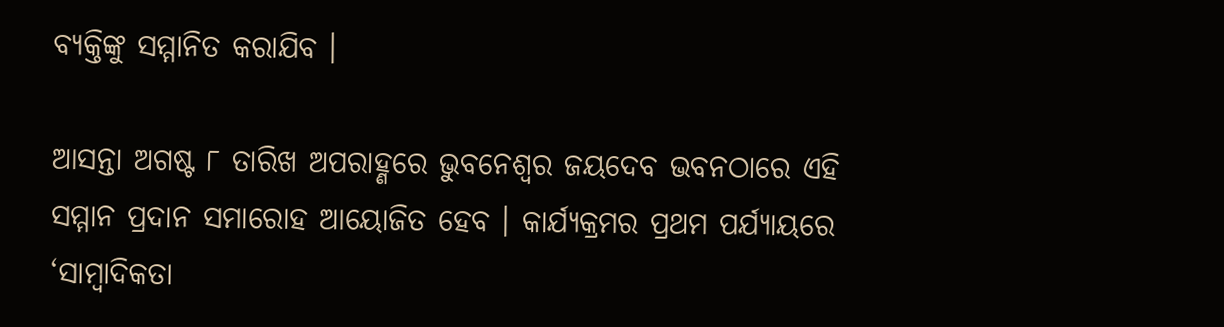ବ୍ୟକ୍ତିଙ୍କୁ ସମ୍ମାନିତ କରାଯିବ ।

ଆସନ୍ତା ଅଗଷ୍ଟ ୮ ତାରିଖ ଅପରାହ୍ଣରେ ଭୁବନେଶ୍ୱର ଜୟଦେବ ଭବନଠାରେ ଏହି ସମ୍ମାନ ପ୍ରଦାନ ସମାରୋହ ଆୟୋଜିତ ହେବ । କାର୍ଯ୍ୟକ୍ରମର ପ୍ରଥମ ପର୍ଯ୍ୟାୟରେ ‘ସାମ୍ବାଦିକତା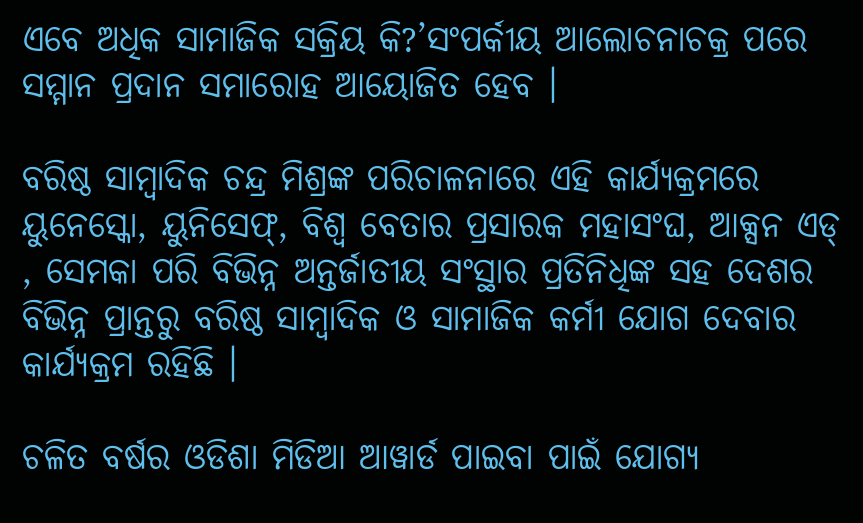ଏବେ ଅଧିକ ସାମାଜିକ ସକ୍ରିୟ କି?’ସଂପର୍କୀୟ ଆଲୋଚନାଚକ୍ର ପରେ ସମ୍ମାନ ପ୍ରଦାନ ସମାରୋହ ଆୟୋଜିତ ହେବ ।

ବରିଷ୍ଠ ସାମ୍ବାଦିକ ଚନ୍ଦ୍ର ମିଶ୍ରଙ୍କ ପରିଚାଳନାରେ ଏହି କାର୍ଯ୍ୟକ୍ରମରେ ୟୁନେସ୍କୋ, ୟୁନିସେଫ୍, ବିଶ୍ୱ ବେତାର ପ୍ରସାରକ ମହାସଂଘ, ଆକ୍ସନ ଏଡ୍ , ସେମକା ପରି ବିଭିନ୍ନ ଅନ୍ତର୍ଜାତୀୟ ସଂସ୍ଥାର ପ୍ରତିନିଧିଙ୍କ ସହ ଦେଶର ବିଭିନ୍ନ ପ୍ରାନ୍ତରୁ ବରିଷ୍ଠ ସାମ୍ବାଦିକ ଓ ସାମାଜିକ କର୍ମୀ ଯୋଗ ଦେବାର କାର୍ଯ୍ୟକ୍ରମ ରହିଛି ।

ଚଳିତ ବର୍ଷର ଓଡିଶା ମିଡିଆ ଆୱାର୍ଡ ପାଇବା ପାଇଁ ଯୋଗ୍ୟ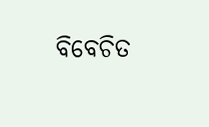ବିବେଚିତ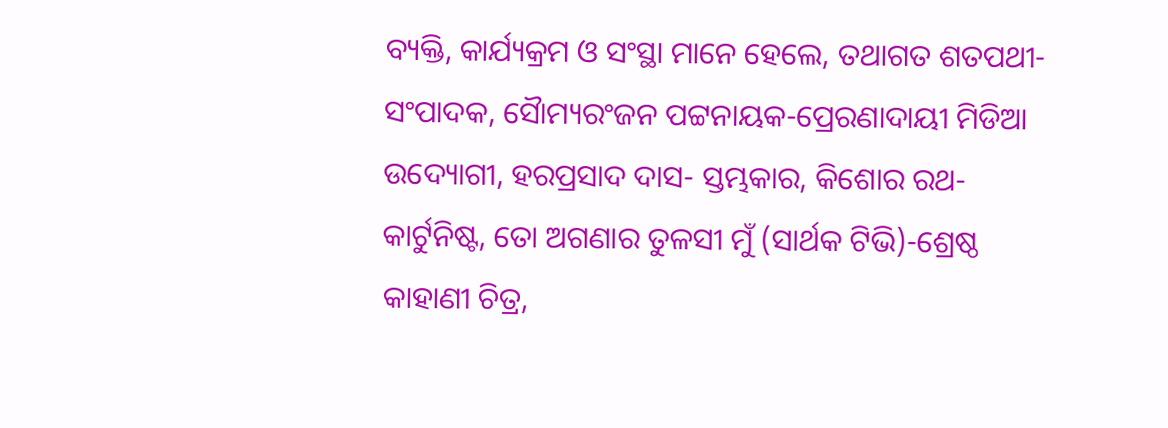ବ୍ୟକ୍ତି, କାର୍ଯ୍ୟକ୍ରମ ଓ ସଂସ୍ଥା ମାନେ ହେଲେ, ତଥାଗତ ଶତପଥୀ-ସଂପାଦକ, ସୈାମ୍ୟରଂଜନ ପଟ୍ଟନାୟକ-ପ୍ରେରଣାଦାୟୀ ମିଡିଆ ଉଦ୍ୟୋଗୀ, ହରପ୍ରସାଦ ଦାସ- ସ୍ତମ୍ଭକାର, କିଶୋର ରଥ- କାର୍ଟୁନିଷ୍ଟ, ତୋ ଅଗଣାର ତୁଳସୀ ମୁଁ (ସାର୍ଥକ ଟିଭି)-ଶ୍ରେଷ୍ଠ କାହାଣୀ ଚିତ୍ର,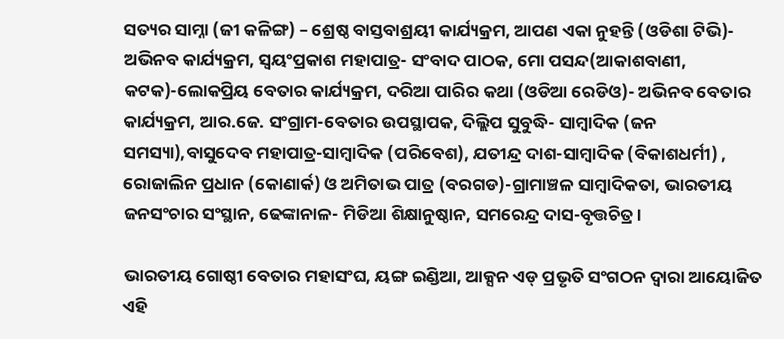ସତ୍ୟର ସାମ୍ନା (ଜୀ କଳିଙ୍ଗ) – ଶ୍ରେଷ୍ଠ ବାସ୍ତବାଶ୍ରୟୀ କାର୍ଯ୍ୟକ୍ରମ, ଆପଣ ଏକା ନୁହନ୍ତି (ଓଡିଶା ଟିଭି)- ଅଭିନବ କାର୍ଯ୍ୟକ୍ରମ, ସ୍ୱୟଂପ୍ରକାଶ ମହାପାତ୍ର- ସଂବାଦ ପାଠକ, ମୋ ପସନ୍ଦ(ଆକାଶବାଣୀ, କଟକ)-ଲୋକପ୍ରିୟ ବେତାର କାର୍ଯ୍ୟକ୍ରମ, ଦରିଆ ପାରିର କଥା (ଓଡିଆ ରେଡିଓ)- ଅଭିନବ ବେତାର କାର୍ଯ୍ୟକ୍ରମ, ଆର.ଜେ. ସଂଗ୍ରାମ-ବେତାର ଉପସ୍ଥାପକ, ଦିଲ୍ଲିପ ସୁବୁଦ୍ଧି- ସାମ୍ବାଦିକ (ଜନ ସମସ୍ୟା),ବାସୁଦେବ ମହାପାତ୍ର-ସାମ୍ବାଦିକ (ପରିବେଶ), ଯତୀନ୍ଦ୍ର ଦାଶ-ସାମ୍ବାଦିକ (ବିକାଶଧର୍ମୀ) , ରୋଜାଲିନ ପ୍ରଧାନ (କୋଣାର୍କ) ଓ ଅମିତାଭ ପାତ୍ର (ବରଗଡ)-ଗ୍ରାମାଞ୍ଚଳ ସାମ୍ବାଦିକତା, ଭାରତୀୟ ଜନସଂଚାର ସଂସ୍ଥାନ, ଢେଙ୍କାନାଳ- ମିଡିଆ ଶିକ୍ଷାନୁଷ୍ଠାନ, ସମରେନ୍ଦ୍ର ଦାସ-ବୃତ୍ତଚିତ୍ର ।

ଭାରତୀୟ ଗୋଷ୍ଠୀ ବେତାର ମହାସଂଘ, ୟଙ୍ଗ ଇଣ୍ଡିଆ, ଆକ୍ସନ ଏଡ୍ ପ୍ରଭୃତି ସଂଗଠନ ଦ୍ୱାରା ଆୟୋଜିତ ଏହି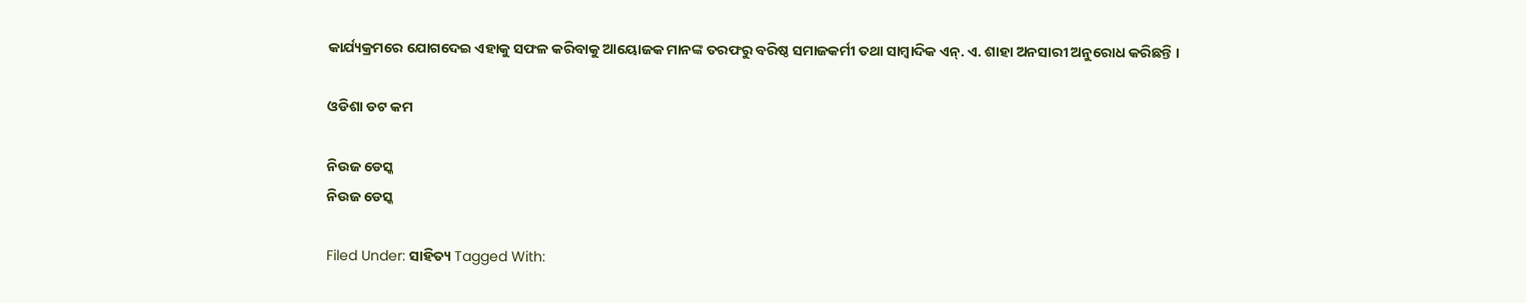କାର୍ଯ୍ୟକ୍ରମରେ ଯୋଗଦେଇ ଏହାକୁ ସଫଳ କରିବାକୁ ଆୟୋଜକ ମାନଙ୍କ ତରଫରୁ ବରିଷ୍ଠ ସମାଜକର୍ମୀ ତଥା ସାମ୍ବାଦିକ ଏନ୍. ଏ. ଶାହା ଅନସାରୀ ଅନୁରୋଧ କରିଛନ୍ତି ।

ଓଡିଶା ଡଟ କମ

ନିଉଜ ଡେସ୍କ
ନିଉଜ ଡେସ୍କ

Filed Under: ସାହିତ୍ୟ Tagged With: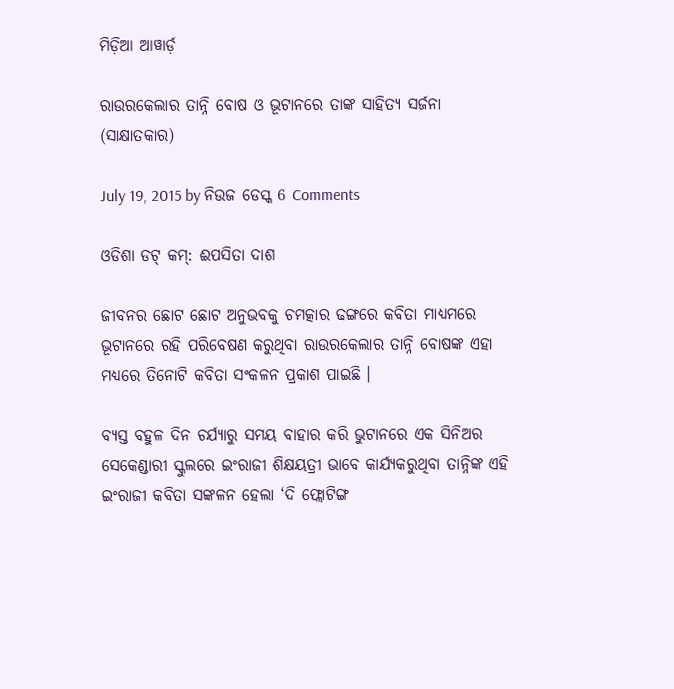ମିଡ଼ିଆ ଆୱାର୍ଡ଼

ରାଉରକେଲାର ତାନ୍ନି ବୋଷ ଓ ଭୂଟାନରେ ତାଙ୍କ ସାହିତ୍ୟ ସର୍ଜନା (ସାକ୍ଷାତକାର)

July 19, 2015 by ନିଉଜ ଡେସ୍କ 6 Comments

ଓଡିଶା ଡଟ୍ କମ୍: ଈପସିତା ଦାଶ

ଜୀବନର ଛୋଟ ଛୋଟ ଅନୁଭବକୁ ଚମତ୍କାର ଢଙ୍ଗରେ କବିତା ମାଧ୍ୟମରେ ଭୂଟାନରେ ରହି ପରିବେଷଣ କରୁଥିବା ରାଉରକେଲାର ତାନ୍ନି ବୋଷଙ୍କ ଏହା ମଧ୍ୟରେ ତିନୋଟି କବିତା ସଂକଳନ ପ୍ରକାଶ ପାଇଛି ।

ବ୍ୟସ୍ତ ବହୁଳ ଦିନ ଚର୍ଯ୍ୟାରୁ ସମୟ ବାହାର କରି ଭୁଟାନରେ ଏକ ସିନିଅର ସେକେଣ୍ଡାରୀ ସ୍କୁଲରେ ଇଂରାଜୀ ଶିକ୍ଷୟତ୍ରୀ ଭାବେ କାର୍ଯ୍ୟକରୁଥିବା ତାନ୍ନିଙ୍କ ଏହି ଇଂରାଜୀ କବିତା ସଙ୍କଳନ ହେଲା ‘ଦି ଫ୍ଲୋଟିଙ୍ଗ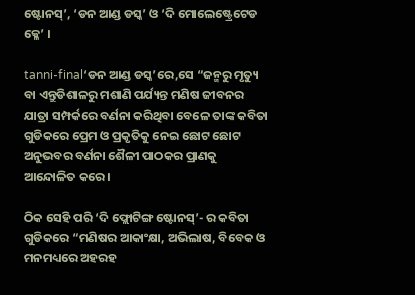ଷ୍ଟୋନସ୍’, ‘ଡନ ଆଣ୍ଡ ଡସ୍କ’ ଓ ‘ଦି ମୋଲେଷ୍ଟ୍ରେଟେଡ କ୍ଳେ’ ।

tanni-final‘ଡନ ଆଣ୍ଡ ଡସ୍କ’ରେ,ସେ “ଜନ୍ମରୁ ମୃତ୍ୟୁ ବା ଏନ୍ତୁଡିଶାଳରୁ ମଶାଣି ପର୍ଯ୍ୟନ୍ତ ମଣିଷ ଜୀବନର ଯାତ୍ରା ସମ୍ପର୍କରେ ବର୍ଣନା କରିଥିବା ବେଳେ ତାଙ୍କ କବିତା ଗୁଡିକରେ ପ୍ରେମ ଓ ପ୍ରକୃତିକୁ ନେଇ ଛୋଟ ଛୋଟ ଅନୁଭବର ବର୍ଣନା ଶୈଳୀ ପାଠକର ପ୍ରାଣକୁ ଆନ୍ଦୋଳିତ କରେ ।

ଠିକ ସେହି ପରି ‘ଦି ଫ୍ଲୋଟିଙ୍ଗ ଷ୍ଟୋନସ୍’- ର କବିତା ଗୁଡିକରେ “ମଣିଷର ଆକାଂକ୍ଷା, ଅଭିଲାଷ, ବିବେକ ଓ ମନମଧ୍ୟରେ ଅହରହ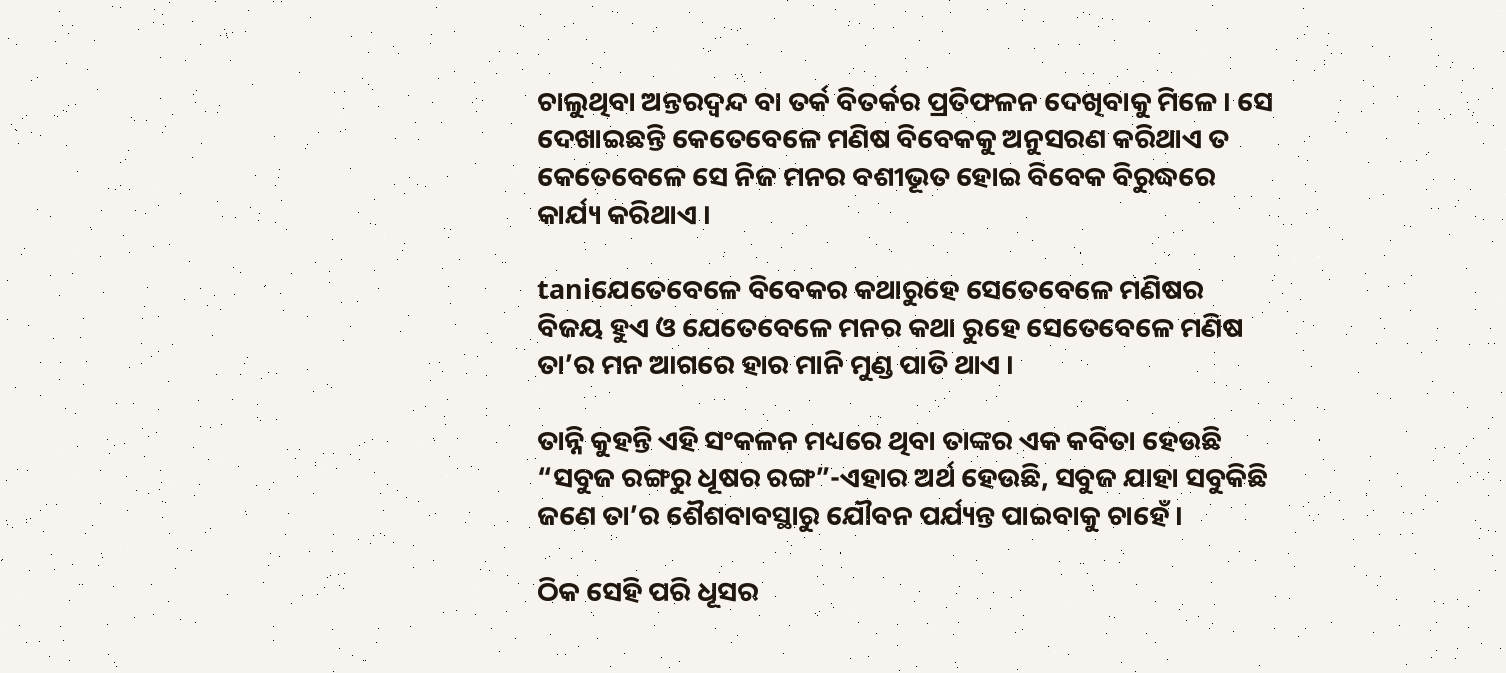ଚାଲୁଥିବା ଅନ୍ତରଦ୍ଵନ୍ଦ ବା ତର୍କ ବିତର୍କର ପ୍ରତିଫଳନ ଦେଖିବାକୁ ମିଳେ । ସେ ଦେଖାଇଛନ୍ତି କେତେବେଳେ ମଣିଷ ବିବେକକୁ ଅନୁସରଣ କରିଥାଏ ତ କେତେବେଳେ ସେ ନିଜ ମନର ବଶୀଭୂତ ହୋଇ ବିବେକ ବିରୁଦ୍ଧରେ କାର୍ଯ୍ୟ କରିଥାଏ ।

taniଯେତେବେଳେ ବିବେକର କଥାରୁହେ ସେତେବେଳେ ମଣିଷର ବିଜୟ ହୁଏ ଓ ଯେତେବେଳେ ମନର କଥା ରୁହେ ସେତେବେଳେ ମଣିଷ ତା’ର ମନ ଆଗରେ ହାର ମାନି ମୁଣ୍ଡ ପାତି ଥାଏ ।

ତାନ୍ନି କୁହନ୍ତି ଏହି ସଂକଳନ ମଧ୍ୟରେ ଥିବା ତାଙ୍କର ଏକ କବିତା ହେଉଛି “ସବୁଜ ରଙ୍ଗରୁ ଧୂଷର ରଙ୍ଗ”-ଏହାର ଅର୍ଥ ହେଉଛି, ସବୁଜ ଯାହା ସବୁକିଛି ଜଣେ ତା’ର ଶୈଶବାବସ୍ଥାରୁ ଯୌବନ ପର୍ଯ୍ୟନ୍ତ ପାଇବାକୁ ଚାହେଁ ।

ଠିକ ସେହି ପରି ଧୂସର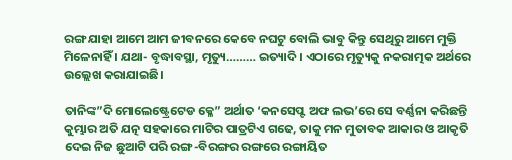ରଙ୍ଗ ଯାହା ଆମେ ଆମ ଜୀବନରେ କେବେ ନଘଟୁ ବୋଲି ଭାବୁ କିନ୍ତୁ ସେଥିରୁ ଆମେ ମୁକ୍ତି ମିଳେନାହିଁ । ଯଥା- ବୃଦ୍ଧାବସ୍ଥା, ମୃତ୍ୟୁ……… ଇତ୍ୟାଦି । ଏଠାରେ ମୃତ୍ୟୁକୁ ନକରାତ୍ମକ ଅର୍ଥରେ ଉଲ୍ଲେଖ କରାଯାଇଛି।

ତାନିଙ୍କ”ଦି ମୋଲେଷ୍ଟ୍ରେଟେଡ କ୍ଳେ” ଅର୍ଥାତ ‘କନସେପ୍ଟ ଅଫ ଲଭ’ରେ ସେ ବର୍ଣ୍ଣନା କରିଛନ୍ତି କୁମ୍ଭାର ଅତି ଯତ୍ନ ସହକାରେ ମାଟିର ପାତ୍ରଟିଏ ଗଢେ, ତାକୁ ମନ ମୁତାବକ ଆକାର ଓ ଆକୃତି ଦେଇ ନିଜ ଛୁଆଟି ପରି ରଙ୍ଗ-ବିରଙ୍ଗର ରଙ୍ଗରେ ରଙ୍ଗାୟିତ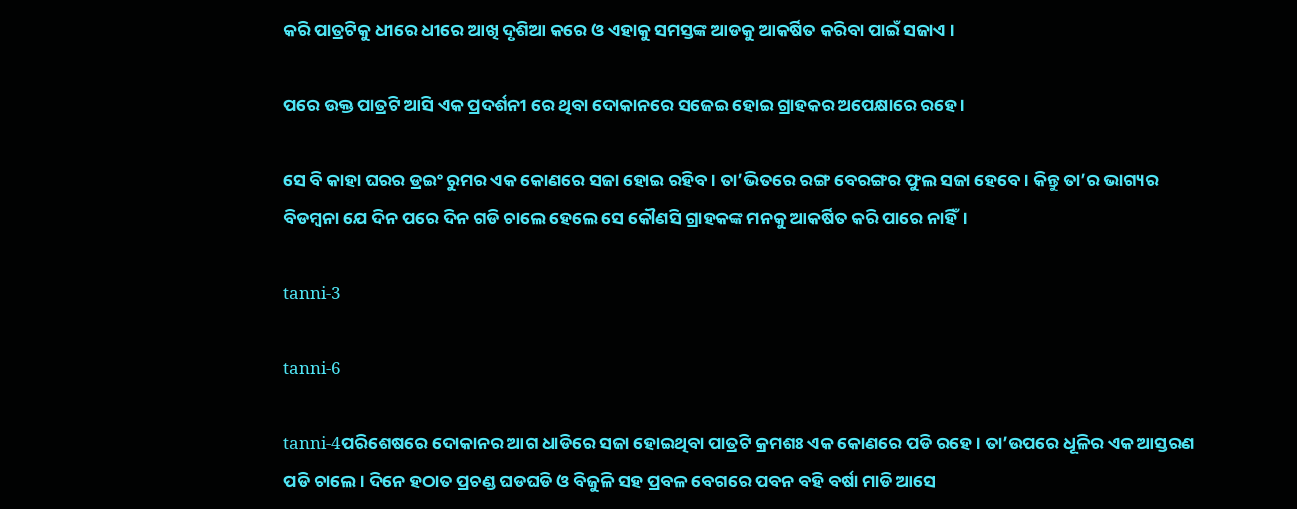କରି ପାତ୍ରଟିକୁ ଧୀରେ ଧୀରେ ଆଖି ଦୃଶିଆ କରେ ଓ ଏହାକୁ ସମସ୍ତଙ୍କ ଆଡକୁ ଆକର୍ଷିତ କରିବା ପାଇଁ ସଜାଏ ।

ପରେ ଉକ୍ତ ପାତ୍ରଟି ଆସି ଏକ ପ୍ରଦର୍ଶନୀ ରେ ଥିବା ଦୋକାନରେ ସଜେଇ ହୋଇ ଗ୍ରାହକର ଅପେକ୍ଷାରେ ରହେ ।

ସେ ବି କାହା ଘରର ଡ୍ରଇଂ ରୁମର ଏକ କୋଣରେ ସଜା ହୋଇ ରହିବ । ତା’ଭିତରେ ରଙ୍ଗ ବେରଙ୍ଗର ଫୁଲ ସଜା ହେବେ। କିନ୍ତୁ ତା’ର ଭାଗ୍ୟର ବିଡମ୍ବନା ଯେ ଦିନ ପରେ ଦିନ ଗଡି ଚାଲେ ହେଲେ ସେ କୌଣସି ଗ୍ରାହକଙ୍କ ମନକୁ ଆକର୍ଷିତ କରି ପାରେ ନାହିଁ।

tanni-3

tanni-6

tanni-4ପରିଶେଷରେ ଦୋକାନର ଆଗ ଧାଡିରେ ସଜା ହୋଇଥିବା ପାତ୍ରଟି କ୍ରମଶଃ ଏକ କୋଣରେ ପଡି ରହେ । ତା’ଉପରେ ଧୂଳିର ଏକ ଆସ୍ତରଣ ପଡି ଚାଲେ। ଦିନେ ହଠାତ ପ୍ରଚଣ୍ଡ ଘଡଘଡି ଓ ବିଜୁଳି ସହ ପ୍ରବଳ ବେଗରେ ପବନ ବହି ବର୍ଷା ମାଡି ଆସେ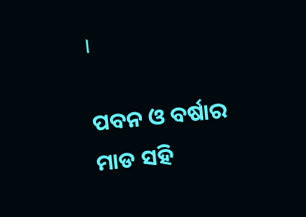।

ପବନ ଓ ବର୍ଷାର ମାଡ ସହି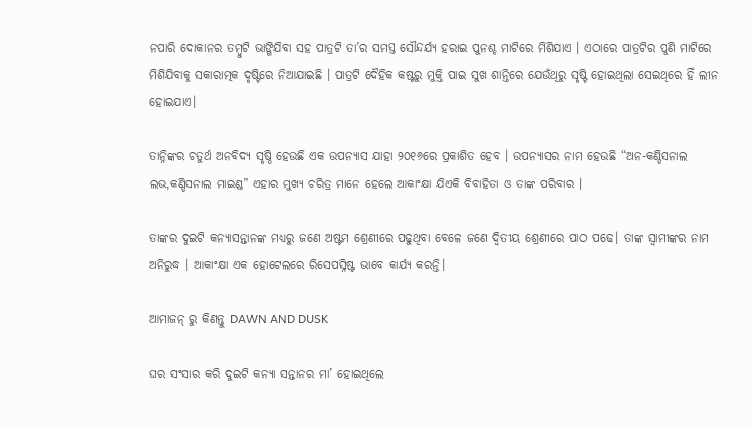ନପାରି ଦୋକାନର ତମ୍ବୁଟି ଭାଙ୍ଗିଯିବା ସହ ପାତ୍ରଟି ତା’ର ସମସ୍ତ ସୌନ୍ଦର୍ଯ୍ୟ ହରାଇ ପୁନଶ୍ଚ ମାଟିରେ ମିଶିଯାଏ । ଏଠାରେ ପାତ୍ରଟିର ପୁଣି ମାଟିରେ ମିଶିଯିବାକୁ ସକାରାତ୍ମକ ଦୃଷ୍ଟିରେ ନିଆଯାଇଛି । ପାତ୍ରଟି ଦୈହିକ କଷ୍ଟରୁ ମୁକ୍ତି ପାଇ ସୁଖ ଶାନ୍ତିରେ ଯେଉଁଥିରୁ ସୃଷ୍ଟି ହୋଇଥିଲା ସେଇଥିରେ ହିଁ ଲୀନ ହୋଇଯାଏ।

ତାନ୍ନିଙ୍କର ଚତୁର୍ଥ ଅନବିଦ୍ୟ ସୃଷ୍ଠି ହେଉଛି ଏକ ଉପନ୍ୟାସ ଯାହା ୨୦୧୬ରେ ପ୍ରକାଶିତ ହେବ । ଉପନ୍ୟାସର ନାମ ହେଉଛି “ଅନ-କଣ୍ଡିସନାଲ ଲଭ,କଣ୍ଡିସନାଲ ମାଇଣ୍ଡ” ଏହାର ମୁଖ୍ୟ ଚରିତ୍ର ମାନେ ହେଲେ ଆକାଂକ୍ଷା ଯିଏକି ବିବାହିତା ଓ ତାଙ୍କ ପରିବାର ।

ତାଙ୍କର ଦୁଇଟି କନ୍ୟାସନ୍ତାନଙ୍କ ମଧ୍ୟରୁ ଜଣେ ଅଷ୍ଟମ ଶ୍ରେଣୀରେ ପଢୁଥିବା ବେଳେ ଜଣେ ଦ୍ଵିତୀୟ ଶ୍ରେଣୀରେ ପାଠ ପଢେ। ତାଙ୍କ ସ୍ଵାମୀଙ୍କର ନାମ ଅନିରୁଦ୍ଧ । ଆକାଂକ୍ଷା ଏକ ହୋଟେଲରେ ରିସେପସ୍ନିଷ୍ଟ ଭାବେ କାର୍ଯ୍ୟ କରନ୍ତି।

ଆମାଜନ୍ ରୁ କିଣନ୍ତୁ DAWN AND DUSK

ଘର ସଂସାର କରି ଦୁଇଟି କନ୍ୟା ସନ୍ତାନର ମା’ ହୋଇଥିଲେ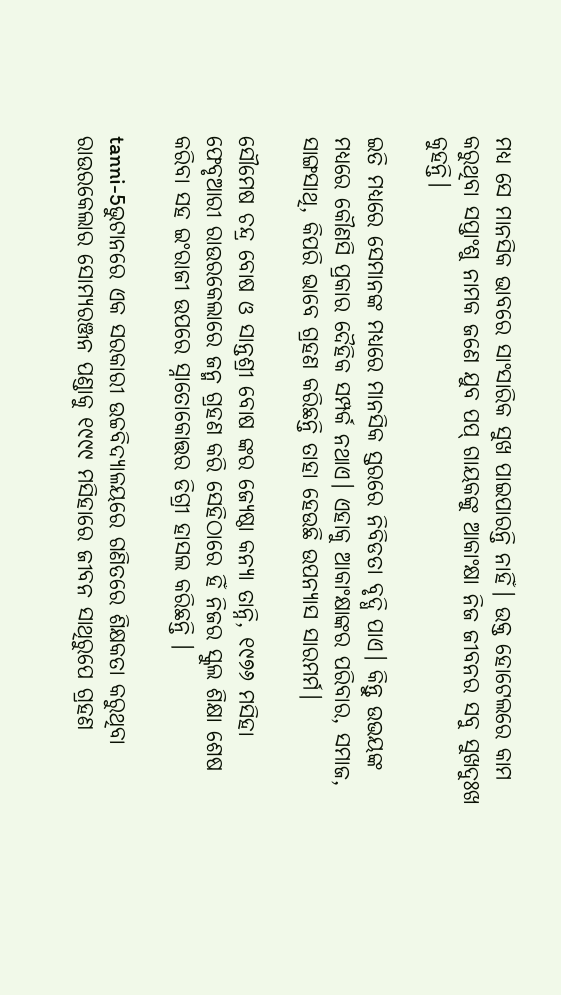ମଧ୍ୟ ସେ ମାନସିକ ଭାବରେ ସାଂସାରିକ ସୁଖ ପାଇପାରନ୍ତି ନାହିଁ। ଉକ୍ତ ହୋଟେଲରେ କାମ କରୁଥିବା ସପ୍ତାଂଶୁ ନାମକ ଜଣେ ଯୁବ ପପ୍ ଗାୟକଙ୍କୁ ଆକାଂକ୍ଷା ନିଜ ଜୀବନର ସବୁ ସୁଖଦୁଃଖ କୁହନ୍ତି।

ଇତି ମଧ୍ୟରେ ସେମାନଙ୍କ ମଧ୍ୟରେ ମାନସିକ ସ୍ତରରେ ନିବିଡତା ବୃଦ୍ଧି ପାଏ। କିନ୍ତୁ ଉଭୟଙ୍କ ମଧ୍ୟରେ କୌଣସି ପ୍ରକାର ଦୈହିକ ସମ୍ପର୍କ ନଥାଏ। ଏହାକୁ ଆକାଂକ୍ଷାଙ୍କର ପରିବାର, ସମାଜ, ସାଙ୍ଗସାଥି, କିପରି ଭାବେ ଗ୍ରହଣ କରିଛନ୍ତି ତାହା ହେଉଛି ଉପନ୍ୟାସ ସାରମର୍ମ।

ସୌମେଷ ଚନ୍ଦ୍ର ବୋଷ ଓ ସାନ୍ତଶ୍ରୀ ବୋଷ ଙ୍କର ଜ୍ୟେଷ୍ଠା କନ୍ୟା ତାନ୍ନି, ୧୯୭୬ ମସିହା ଫେବୃଆରୀ ରାଉରକେଲାରେ ଜନ୍ମ ଗ୍ରହଣ କରି ସେହିଠାରେ ହିଁ ନିଜର ସ୍କୁଲ ଶିକ୍ଷା ଶେଷ କରିବା ସହ ଇଂରାଜୀ ଉପରେ ସ୍ନାତୋକୋତ୍ତର ଡିଗ୍ରୀ ହାସଲ କରିଛନ୍ତି ।

tanni-5ଭୁଟାନରେ ଏକ ସରକାରୀ ଉଚ୍ଚବିଦ୍ୟାଳୟରେ ଗଣିତରେ ଶିକ୍ଷକତା କରୁଥିବା ରାଉରକେଲାର ସୋମ୍ୟରଞ୍ଜନ ପଣ୍ଡାକୁ ୧୯୯୯ ମସିହାରେ ଜୀବନ ସାଥିରୁପେ ଗ୍ରହଣ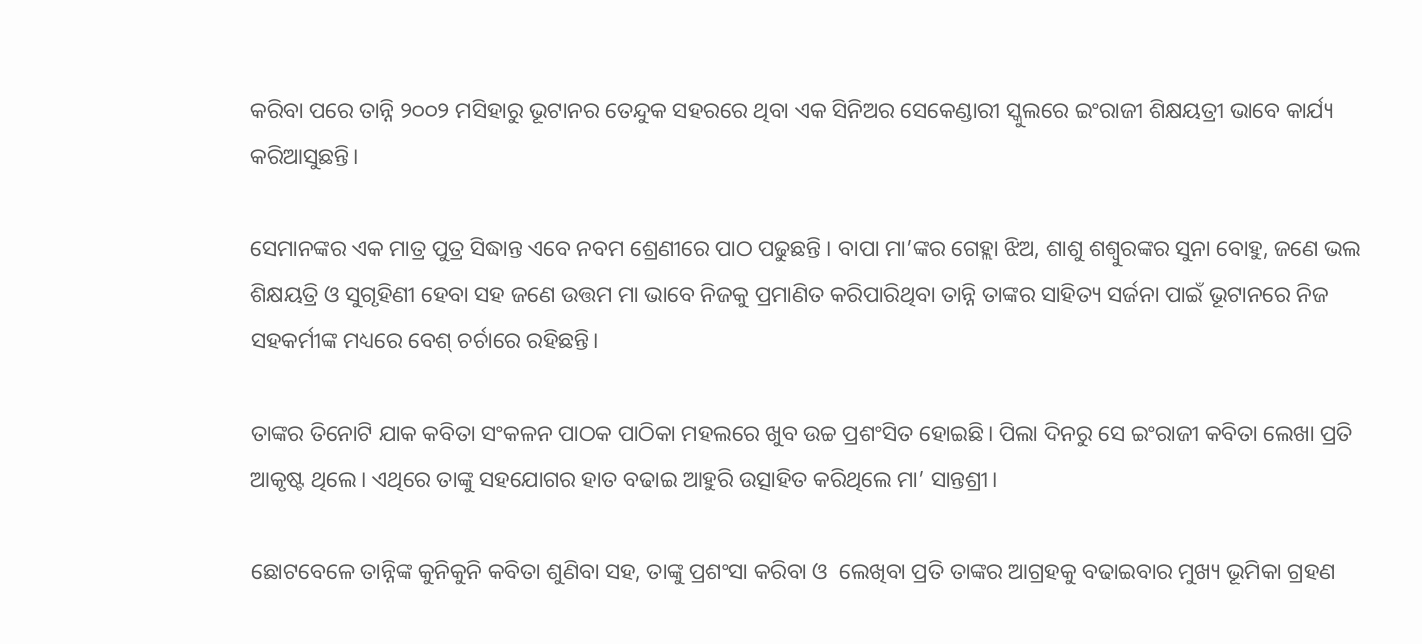କରିବା ପରେ ତାନ୍ନି ୨୦୦୨ ମସିହାରୁ ଭୂଟାନର ତେନ୍ଦୁକ ସହରରେ ଥିବା ଏକ ସିନିଅର ସେକେଣ୍ଡାରୀ ସ୍କୁଲରେ ଇଂରାଜୀ ଶିକ୍ଷୟତ୍ରୀ ଭାବେ କାର୍ଯ୍ୟ କରିଆସୁଛନ୍ତି।

ସେମାନଙ୍କର ଏକ ମାତ୍ର ପୁତ୍ର ସିଦ୍ଧାନ୍ତ ଏବେ ନବମ ଶ୍ରେଣୀରେ ପାଠ ପଢୁଛନ୍ତି । ବାପା ମା’ଙ୍କର ଗେହ୍ଲା ଝିଅ, ଶାଶୁ ଶଶ୍ୱୁରଙ୍କର ସୁନା ବୋହୁ, ଜଣେ ଭଲ ଶିକ୍ଷୟତ୍ରି ଓ ସୁଗୃହିଣୀ ହେବା ସହ ଜଣେ ଉତ୍ତମ ମା ଭାବେ ନିଜକୁ ପ୍ରମାଣିତ କରିପାରିଥିବା ତାନ୍ନି ତାଙ୍କର ସାହିତ୍ୟ ସର୍ଜନା ପାଇଁ ଭୂଟାନରେ ନିଜ ସହକର୍ମୀଙ୍କ ମଧ୍ୟରେ ବେଶ୍ ଚର୍ଚାରେ ରହିଛନ୍ତି।

ତାଙ୍କର ତିନୋଟି ଯାକ କବିତା ସଂକଳନ ପାଠକ ପାଠିକା ମହଲରେ ଖୁବ ଉଚ୍ଚ ପ୍ରଶଂସିତ ହୋଇଛି। ପିଲା ଦିନରୁ ସେ ଇଂରାଜୀ କବିତା ଲେଖା ପ୍ରତି ଆକୃଷ୍ଟ ଥିଲେ। ଏଥିରେ ତାଙ୍କୁ ସହଯୋଗର ହାତ ବଢାଇ ଆହୁରି ଉତ୍ସାହିତ କରିଥିଲେ ମା’ ସାନ୍ତଶ୍ରୀ।

ଛୋଟବେଳେ ତାନ୍ନିଙ୍କ କୁନିକୁନି କବିତା ଶୁଣିବା ସହ, ତାଙ୍କୁ ପ୍ରଶଂସା କରିବା ଓ  ଲେଖିବା ପ୍ରତି ତାଙ୍କର ଆଗ୍ରହକୁ ବଢାଇବାର ମୁଖ୍ୟ ଭୂମିକା ଗ୍ରହଣ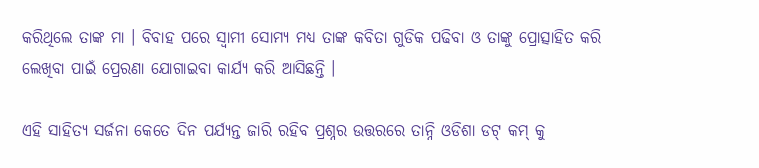କରିଥିଲେ ତାଙ୍କ ମା । ବିବାହ ପରେ ସ୍ଵାମୀ ସୋମ୍ୟ ମଧ୍ୟ ତାଙ୍କ କବିତା ଗୁଡିକ ପଢିବା ଓ ତାଙ୍କୁ ପ୍ରୋତ୍ସାହିତ କରି ଲେଖିବା ପାଇଁ ପ୍ରେରଣା ଯୋଗାଇବା କାର୍ଯ୍ୟ କରି ଆସିଛନ୍ତି ।

ଏହି ସାହିତ୍ୟ ସର୍ଜନା କେତେ ଦିନ ପର୍ଯ୍ୟନ୍ତ ଜାରି ରହିବ ପ୍ରଶ୍ନର ଉତ୍ତରରେ ତାନ୍ନି ଓଡିଶା ଡଟ୍ କମ୍ କୁ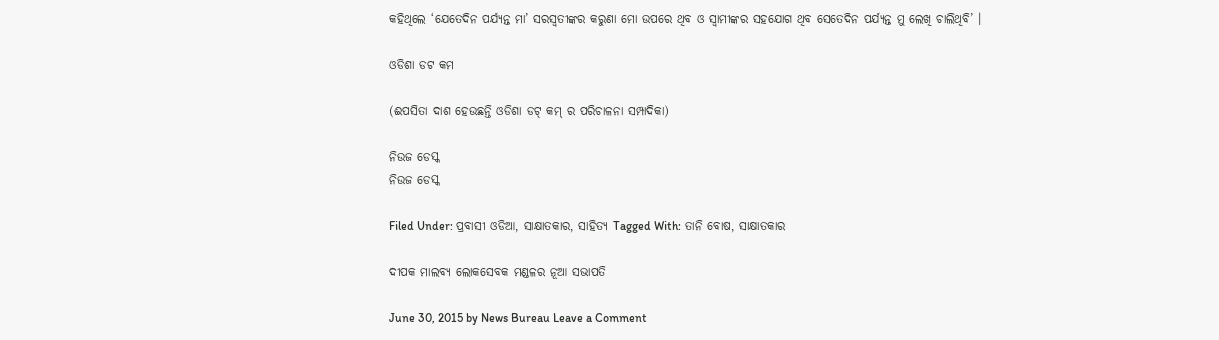କହିଥିଲେ ‘ଯେତେଦିନ ପର୍ଯ୍ୟନ୍ତ ମା’ ସରସ୍ଵତୀଙ୍କର କରୁଣା ମୋ ଉପରେ ଥିବ ଓ ସ୍ଵାମୀଙ୍କର ସହଯୋଗ ଥିବ ସେତେଦିନ ପର୍ଯ୍ୟନ୍ତ ମୁ ଲେଖି ଚାଲିଥିବି’ ।

ଓଡିଶା ଡଟ କମ

(ଈପସିତା ଦାଶ ହେଉଛନ୍ତି ଓଡିଶା ଡଟ୍ କମ୍ ର ପରିଚାଳନା ସମ୍ପାଦିକା)

ନିଉଜ ଡେସ୍କ
ନିଉଜ ଡେସ୍କ

Filed Under: ପ୍ରବାସୀ ଓଡିଆ, ସାକ୍ଷାତକାର, ସାହିତ୍ୟ Tagged With: ତାନି ବୋଷ, ସାକ୍ଷାତକାର

ଦୀପକ ମାଲବ୍ୟ ଲୋକସେବକ ମଣ୍ଡଳର ନୂଆ ସଭାପତି

June 30, 2015 by News Bureau Leave a Comment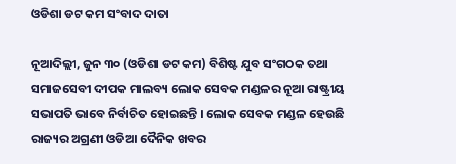ଓଡିଶା ଡଟ କମ ସଂବାଦ ଦାତା

ନୂଆଦିଲ୍ଲୀ, ଜୁନ ୩୦ (ଓଡିଶା ଡଟ କମ) ବିଶିଷ୍ଟ ଯୁବ ସଂଗଠକ ତଥା ସମାଜସେବୀ ଦୀପକ ମାଲବ୍ୟ ଲୋକ ସେବକ ମଣ୍ଡଳର ନୂଆ ରାଷ୍ଟ୍ରୀୟ ସଭାପତି ଭାବେ ନିର୍ବାଚିତ ହୋଇଛନ୍ତି । ଲୋକ ସେବକ ମଣ୍ଡଳ ହେଉଛି ରାଜ୍ୟର ଅଗ୍ରଣୀ ଓଡିଆ ଦୈନିକ ଖବର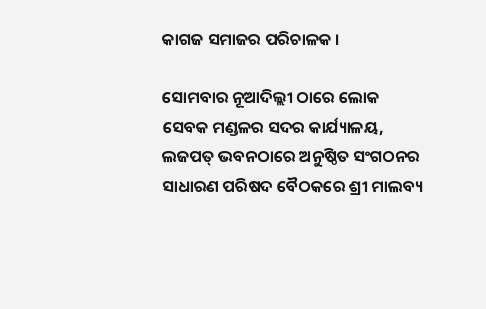କାଗଜ ସମାଜର ପରିଚାଳକ ।

ସୋମବାର ନୂଆଦିଲ୍ଲୀ ଠାରେ ଲୋକ ସେବକ ମଣ୍ଡଳର ସଦର କାର୍ଯ୍ୟାଳୟ, ଲଜପତ୍‍ ଭବନଠାରେ ଅନୁଷ୍ଠିତ ସଂଗଠନର ସାଧାରଣ ପରିଷଦ ବୈଠକରେ ଶ୍ରୀ ମାଲବ୍ୟ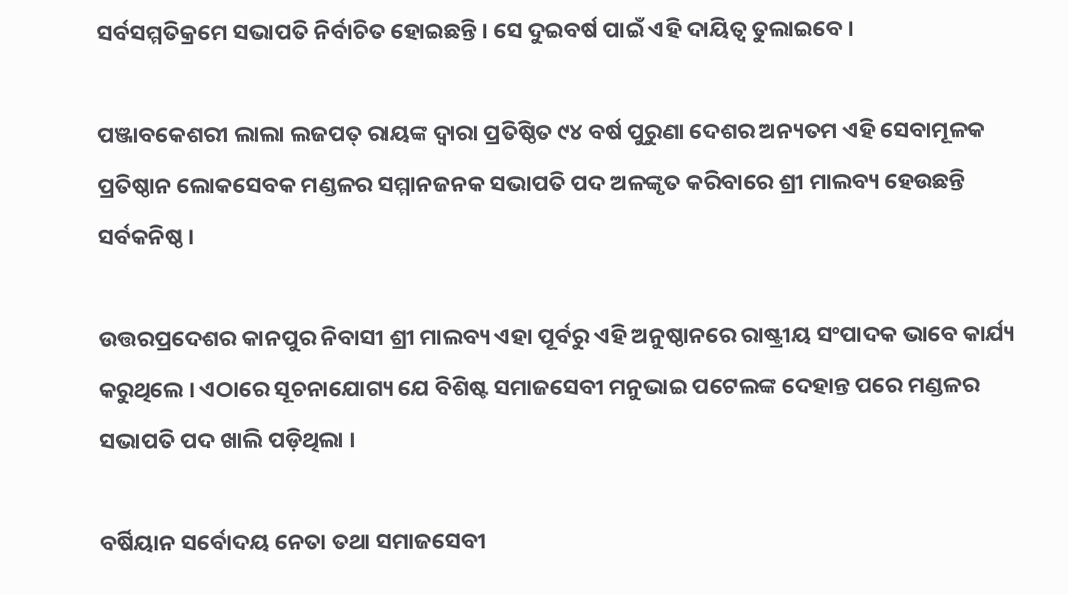ସର୍ବସମ୍ମତିକ୍ରମେ ସଭାପତି ନିର୍ବାଚିତ ହୋଇଛନ୍ତି । ସେ ଦୁଇବର୍ଷ ପାଇଁ ଏହି ଦାୟିତ୍ୱ ତୁଲାଇବେ ।

ପଞ୍ଜାବକେଶରୀ ଲାଲା ଲଜପତ୍‍ ରାୟଙ୍କ ଦ୍ୱାରା ପ୍ରତିଷ୍ଠିତ ୯୪ ବର୍ଷ ପୁରୁଣା ଦେଶର ଅନ୍ୟତମ ଏହି ସେବାମୂଳକ ପ୍ରତିଷ୍ଠାନ ଲୋକସେବକ ମଣ୍ଡଳର ସମ୍ମାନଜନକ ସଭାପତି ପଦ ଅଳଙ୍କୃତ କରିବାରେ ଶ୍ରୀ ମାଲବ୍ୟ ହେଉଛନ୍ତି ସର୍ବକନିଷ୍ଠ ।

ଉତ୍ତରପ୍ରଦେଶର କାନପୁର ନିବାସୀ ଶ୍ରୀ ମାଲବ୍ୟ ଏହା ପୂର୍ବରୁ ଏହି ଅନୁଷ୍ଠାନରେ ରାଷ୍ଟ୍ରୀୟ ସଂପାଦକ ଭାବେ କାର୍ଯ୍ୟ କରୁଥିଲେ । ଏଠାରେ ସୂଚନାଯୋଗ୍ୟ ଯେ ବିଶିଷ୍ଟ ସମାଜସେବୀ ମନୁଭାଇ ପଟେଲଙ୍କ ଦେହାନ୍ତ ପରେ ମଣ୍ଡଳର ସଭାପତି ପଦ ଖାଲି ପଡ଼ିଥିଲା ।

ବର୍ଷିୟାନ ସର୍ବୋଦୟ ନେତା ତଥା ସମାଜସେବୀ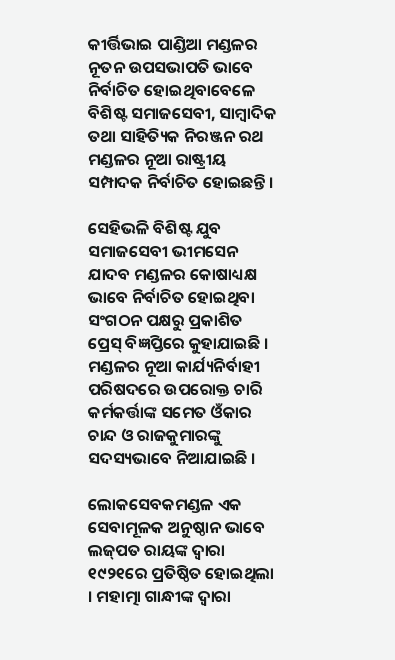କୀର୍ତ୍ତିଭାଇ ପାଣ୍ଡିଆ ମଣ୍ଡଳର ନୂତନ ଉପସଭାପତି ଭାବେ ନିର୍ବାଚିତ ହୋଇଥିବାବେଳେ ବିଶିଷ୍ଟ ସମାଜସେବୀ, ସାମ୍ବାଦିକ ତଥା ସାହିତ୍ୟିକ ନିରଞ୍ଜନ ରଥ ମଣ୍ଡଳର ନୂଆ ରାଷ୍ଟ୍ରୀୟ ସମ୍ପାଦକ ନିର୍ବାଚିତ ହୋଇଛନ୍ତି ।

ସେହିଭଳି ବିଶିଷ୍ଟ ଯୁବ ସମାଜସେବୀ ଭୀମସେନ ଯାଦବ ମଣ୍ଡଳର କୋଷାଧ୍ୟକ୍ଷ ଭାବେ ନିର୍ବାଚିତ ହୋଇଥିବା ସଂଗଠନ ପକ୍ଷରୁ ପ୍ରକାଶିତ ପ୍ରେସ୍‍ ବିଜ୍ଞପ୍ତିରେ କୁହାଯାଇଛି । ମଣ୍ଡଳର ନୂଆ କାର୍ଯ୍ୟନିର୍ବାହୀ ପରିଷଦରେ ଉପରୋକ୍ତ ଚାରି କର୍ମକର୍ତ୍ତାଙ୍କ ସମେତ ଓଁକାର ଚାନ୍ଦ ଓ ରାଜକୁମାରଙ୍କୁ ସଦସ୍ୟଭାବେ ନିଆଯାଇଛି ।

ଲୋକସେବକମଣ୍ଡଳ ଏକ ସେବାମୂଳକ ଅନୁଷ୍ଠାନ ଭାବେ ଲଜ୍‍ପତ ରାୟଙ୍କ ଦ୍ୱାରା ୧୯୨୧ରେ ପ୍ରତିଷ୍ଠିତ ହୋଇଥିଲା । ମହାତ୍ମା ଗାନ୍ଧୀଙ୍କ ଦ୍ୱାରା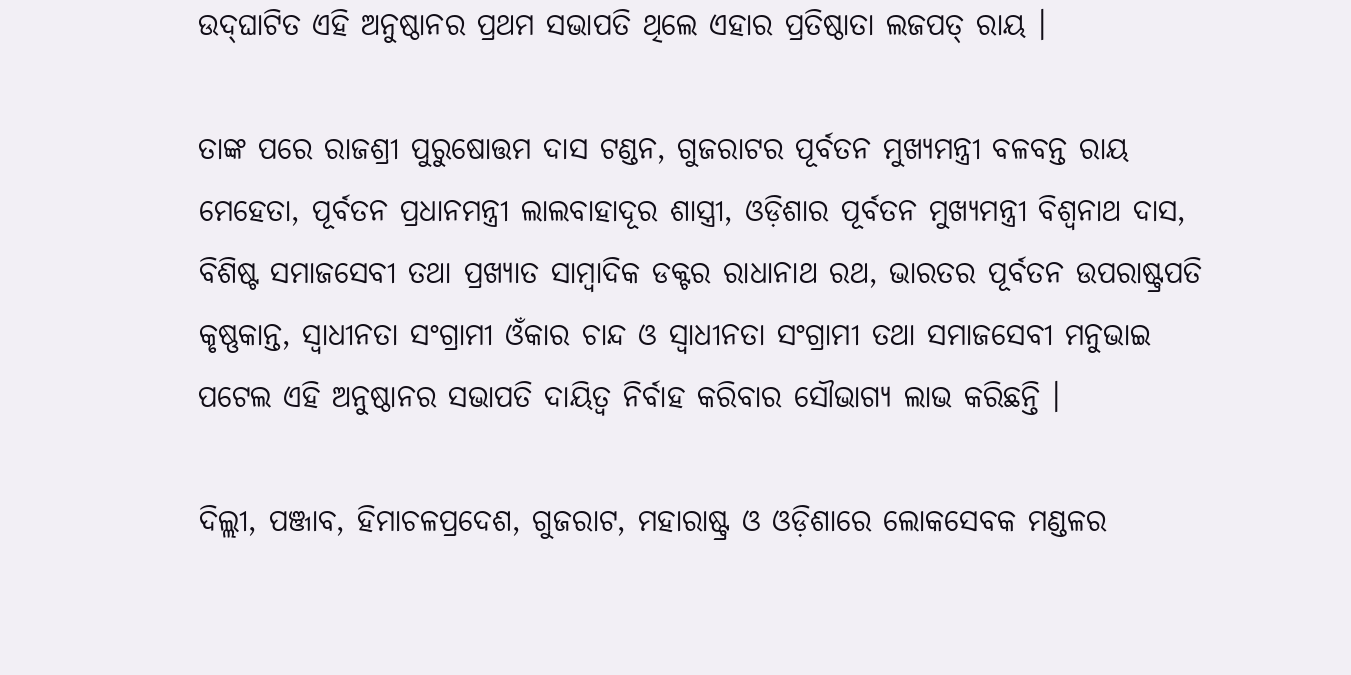ଉଦ୍‍ଘାଟିତ ଏହି ଅନୁଷ୍ଠାନର ପ୍ରଥମ ସଭାପତି ଥିଲେ ଏହାର ପ୍ରତିଷ୍ଠାତା ଲଜପତ୍‍ ରାୟ ।

ତାଙ୍କ ପରେ ରାଜଶ୍ରୀ ପୁରୁଷୋତ୍ତମ ଦାସ ଟଣ୍ଡନ, ଗୁଜରାଟର ପୂର୍ବତନ ମୁଖ୍ୟମନ୍ତ୍ରୀ ବଳବନ୍ତ ରାୟ ମେହେତା, ପୂର୍ବତନ ପ୍ରଧାନମନ୍ତ୍ରୀ ଲାଲବାହାଦୂର ଶାସ୍ତ୍ରୀ, ଓଡ଼ିଶାର ପୂର୍ବତନ ମୁଖ୍ୟମନ୍ତ୍ରୀ ବିଶ୍ୱନାଥ ଦାସ, ବିଶିଷ୍ଟ ସମାଜସେବୀ ତଥା ପ୍ରଖ୍ୟାତ ସାମ୍ବାଦିକ ଡକ୍ଟର ରାଧାନାଥ ରଥ, ଭାରତର ପୂର୍ବତନ ଉପରାଷ୍ଟ୍ରପତି କୃଷ୍ଣକାନ୍ତ, ସ୍ୱାଧୀନତା ସଂଗ୍ରାମୀ ଓଁକାର ଚାନ୍ଦ ଓ ସ୍ୱାଧୀନତା ସଂଗ୍ରାମୀ ତଥା ସମାଜସେବୀ ମନୁଭାଇ ପଟେଲ ଏହି ଅନୁଷ୍ଠାନର ସଭାପତି ଦାୟିତ୍ୱ ନିର୍ବାହ କରିବାର ସୌଭାଗ୍ୟ ଲାଭ କରିଛନ୍ତି ।

ଦିଲ୍ଲୀ, ପଞ୍ଜାବ, ହିମାଚଳପ୍ରଦେଶ, ଗୁଜରାଟ, ମହାରାଷ୍ଟ୍ର ଓ ଓଡ଼ିଶାରେ ଲୋକସେବକ ମଣ୍ଡଳର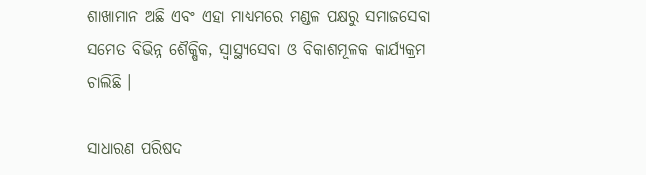ଶାଖାମାନ ଅଛି ଏବଂ ଏହା ମାଧ୍ୟମରେ ମଣ୍ଡଳ ପକ୍ଷରୁ ସମାଜସେବା ସମେତ ବିଭିନ୍ନ ଶୈକ୍ଷିକ, ସ୍ୱାସ୍ଥ୍ୟସେବା ଓ ବିକାଶମୂଳକ କାର୍ଯ୍ୟକ୍ରମ ଚାଲିଛି ।

ସାଧାରଣ ପରିଷଦ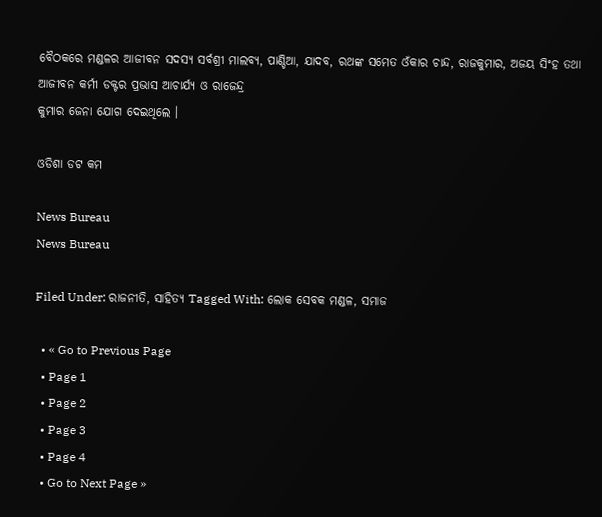ବୈଠକରେ ମଣ୍ଡଳର ଆଜୀବନ ସଦସ୍ୟ ସର୍ବଶ୍ରୀ ମାଲବ୍ୟ, ପାଣ୍ଡିଆ, ଯାଦବ, ରଥଙ୍କ ସମେତ ଓଁକାର ଚାନ୍ଦ, ରାଜକୁମାର, ଅଜୟ ସିଂହ ତଥା ଆଜୀବନ କର୍ମୀ ଡକ୍ଟର ପ୍ରଭାସ ଆଚାର୍ଯ୍ୟ ଓ ରାଜେନ୍ଦ୍ର
କୁମାର ଜେନା ଯୋଗ ଦେଇଥିଲେ ।

ଓଡିଶା ଡଟ କମ

News Bureau
News Bureau

Filed Under: ରାଜନୀତି, ସାହିତ୍ୟ Tagged With: ଲୋକ ସେବକ ମଣ୍ଡଳ, ସମାଜ

  • « Go to Previous Page
  • Page 1
  • Page 2
  • Page 3
  • Page 4
  • Go to Next Page »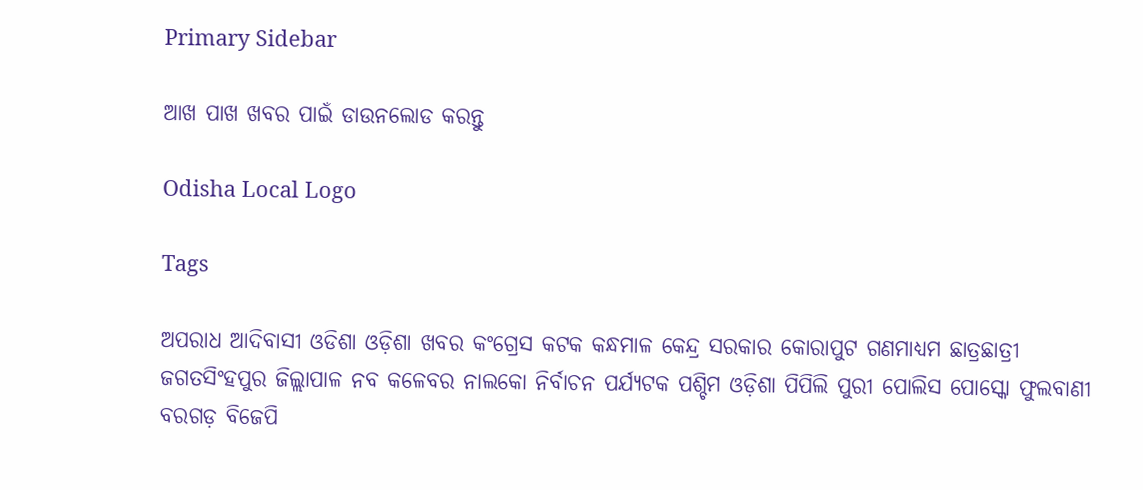Primary Sidebar

ଆଖ ପାଖ ଖବର ପାଇଁ ଡାଉନଲୋଡ କରନ୍ତୁ

Odisha Local Logo

Tags

ଅପରାଧ ଆଦିବାସୀ ଓଡିଶା ଓଡ଼ିଶା ଖବର କଂଗ୍ରେସ କଟକ କନ୍ଧମାଳ କେନ୍ଦ୍ର ସରକାର କୋରାପୁଟ ଗଣମାଧ୍ୟମ ଛାତ୍ରଛାତ୍ରୀ ଜଗତସିଂହପୁର ଜିଲ୍ଲାପାଳ ନବ କଳେବର ନାଲକୋ ନିର୍ବାଚନ ପର୍ଯ୍ୟଟକ ପଶ୍ଚିମ ଓଡ଼ିଶା ପିପିଲି ପୁରୀ ପୋଲିସ ପୋସ୍କୋ ଫୁଲବାଣୀ ବରଗଡ଼ ବିଜେପି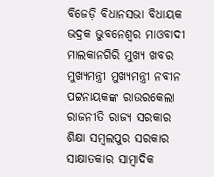ବିଜେଡ଼ି ବିଧାନସଭା ବିଧାୟକ ଭଦ୍ରକ ଭୁବନେଶ୍ୱର ମାଓବାଦୀ ମାଲକାନଗିରି ମୁଖ୍ୟ ଖବର ମୁଖ୍ୟମନ୍ତ୍ରୀ ମୁଖ୍ୟମନ୍ତ୍ରୀ ନବୀନ ପଟ୍ଟନାୟକଙ୍କ ରାଉରକେଲା ରାଜନୀତି ରାଜ୍ୟ ସରକାର ଶିକ୍ଷା ସମ୍ବଲପୁର ସରକାର ସାକ୍ଷାତକାର ସାମ୍ବାଦିକ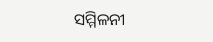ସମ୍ମିଳନୀ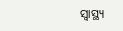ସ୍ୱାସ୍ଥ୍ୟ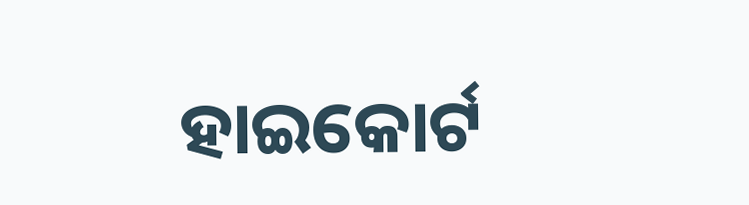ହାଇକୋର୍ଟ